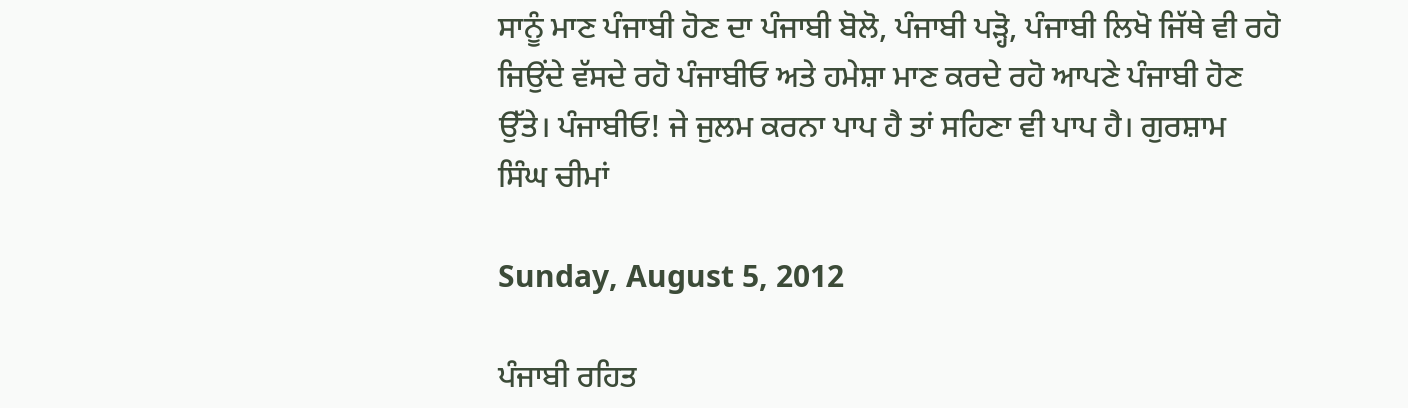ਸਾਨੂੰ ਮਾਣ ਪੰਜਾਬੀ ਹੋਣ ਦਾ ਪੰਜਾਬੀ ਬੋਲੋ, ਪੰਜਾਬੀ ਪੜ੍ਹੋ, ਪੰਜਾਬੀ ਲਿਖੋ ਜਿੱਥੇ ਵੀ ਰਹੋ ਜਿਉਂਦੇ ਵੱਸਦੇ ਰਹੋ ਪੰਜਾਬੀਓ ਅਤੇ ਹਮੇਸ਼ਾ ਮਾਣ ਕਰਦੇ ਰਹੋ ਆਪਣੇ ਪੰਜਾਬੀ ਹੋਣ ਉੱਤੇ। ਪੰਜਾਬੀਓ! ਜੇ ਜੁਲਮ ਕਰਨਾ ਪਾਪ ਹੈ ਤਾਂ ਸਹਿਣਾ ਵੀ ਪਾਪ ਹੈ। ਗੁਰਸ਼ਾਮ ਸਿੰਘ ਚੀਮਾਂ

Sunday, August 5, 2012

ਪੰਜਾਬੀ ਰਹਿਤ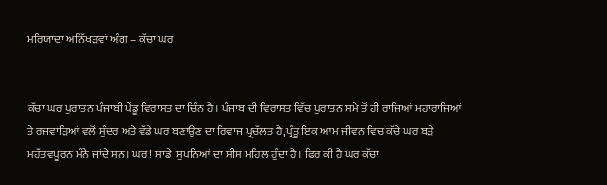ਮਰਿਯਾਦਾ ਅਨਿੱਖੜਵਾਂ ਅੰਗ – ਕੱਚਾ ਘਰ


ਕੱਚਾ ਘਰ ਪੁਰਾਤਨ ਪੰਜਾਬੀ ਪੇਂਡੂ ਵਿਰਾਸਤ ਦਾ ਚਿੰਨ ਹੈ। ਪੰਜਾਬ ਦੀ ਵਿਰਾਸਤ ਵਿੱਚ ਪੁਰਾਤਨ ਸਮੇ ਤੋਂ ਹੀ ਰਾਜਿਆਂ ਮਹਾਰਾਜਿਆਂ ਤੇ ਰਜਵਾੜਿਆਂ ਵਲੋਂ ਸੁੰਦਰ ਅਤੇ ਵੱਡੇ ਘਰ ਬਣਾਉਣ ਦਾ ਰਿਵਾਜ ਪ੍ਰਚੱਲਤ ਹੈ,ਪ੍ਰੰਤੂ ਇਕ ਆਮ ਜੀਵਨ ਵਿਚ ਕੱਚੇ ਘਰ ਬੜੇ ਮਹੱਤਵਪੂਰਨ ਮੰਨੇ ਜਾਂਦੇ ਸਨ। ਘਰ! ਸਾਡੇ  ਸੁਪਨਿਆਂ ਦਾ ਸੀਸ ਮਹਿਲ ਹੁੰਦਾ ਹੈ। ਫਿਰ ਕੀ ਹੈ ਘਰ ਕੱਚਾ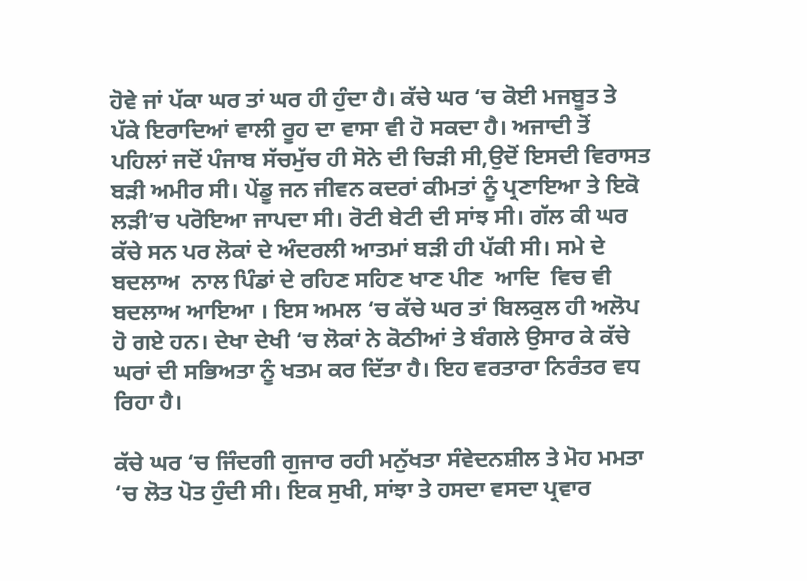ਹੋਵੇ ਜਾਂ ਪੱਕਾ ਘਰ ਤਾਂ ਘਰ ਹੀ ਹੁੰਦਾ ਹੈ। ਕੱਚੇ ਘਰ ‘ਚ ਕੋਈ ਮਜਬੂਤ ਤੇ ਪੱਕੇ ਇਰਾਦਿਆਂ ਵਾਲੀ ਰੂਹ ਦਾ ਵਾਸਾ ਵੀ ਹੋ ਸਕਦਾ ਹੈ। ਅਜਾਦੀ ਤੋਂ ਪਹਿਲਾਂ ਜਦੋਂ ਪੰਜਾਬ ਸੱਚਮੁੱਚ ਹੀ ਸੋਨੇ ਦੀ ਚਿੜੀ ਸੀ,ਉਦੋਂ ਇਸਦੀ ਵਿਰਾਸਤ ਬੜੀ ਅਮੀਰ ਸੀ। ਪੇਂਡੂ ਜਨ ਜੀਵਨ ਕਦਰਾਂ ਕੀਮਤਾਂ ਨੂੰ ਪ੍ਰਣਾਇਆ ਤੇ ਇਕੋ ਲੜੀ’ਚ ਪਰੋਇਆ ਜਾਪਦਾ ਸੀ। ਰੋਟੀ ਬੇਟੀ ਦੀ ਸਾਂਝ ਸੀ। ਗੱਲ ਕੀ ਘਰ ਕੱਚੇ ਸਨ ਪਰ ਲੋਕਾਂ ਦੇ ਅੰਦਰਲੀ ਆਤਮਾਂ ਬੜੀ ਹੀ ਪੱਕੀ ਸੀ। ਸਮੇ ਦੇ ਬਦਲਾਅ  ਨਾਲ ਪਿੰਡਾਂ ਦੇ ਰਹਿਣ ਸਹਿਣ ਖਾਣ ਪੀਣ  ਆਦਿ  ਵਿਚ ਵੀ ਬਦਲਾਅ ਆਇਆ । ਇਸ ਅਮਲ ‘ਚ ਕੱਚੇ ਘਰ ਤਾਂ ਬਿਲਕੁਲ ਹੀ ਅਲੋਪ ਹੋ ਗਏ ਹਨ। ਦੇਖਾ ਦੇਖੀ ‘ਚ ਲੋਕਾਂ ਨੇ ਕੋਠੀਆਂ ਤੇ ਬੰਗਲੇ ਉਸਾਰ ਕੇ ਕੱਚੇ ਘਰਾਂ ਦੀ ਸਭਿਅਤਾ ਨੂੰ ਖਤਮ ਕਰ ਦਿੱਤਾ ਹੈ। ਇਹ ਵਰਤਾਰਾ ਨਿਰੰਤਰ ਵਧ ਰਿਹਾ ਹੈ।

ਕੱਚੇ ਘਰ ‘ਚ ਜਿੰਦਗੀ ਗੁਜਾਰ ਰਹੀ ਮਨੁੱਖਤਾ ਸੰਵੇਦਨਸ਼ੀਲ ਤੇ ਮੋਹ ਮਮਤਾ ‘ਚ ਲੋਤ ਪੋਤ ਹੁੰਦੀ ਸੀ। ਇਕ ਸੁਖੀ, ਸਾਂਝਾ ਤੇ ਹਸਦਾ ਵਸਦਾ ਪ੍ਰਵਾਰ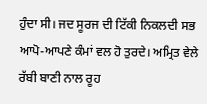ਹੁੰਦਾ ਸੀ। ਜਦ ਸੂਰਜ ਦੀ ਟਿੱਕੀ ਨਿਕਲਦੀ ਸਭ ਆਪੋ-ਆਪਣੇ ਕੰਮਾਂ ਵਲ ਹੋ ਤੁਰਦੇ। ਅਮ੍ਰਿਤ ਵੇਲੇ ਰੱਬੀ ਬਾਣੀ ਨਾਲ ਰੂਹ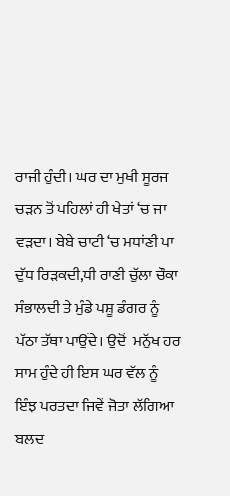ਰਾਜੀ ਹੁੰਦੀ। ਘਰ ਦਾ ਮੁਖੀ ਸੂਰਜ ਚੜਨ ਤੋਂ ਪਹਿਲਾਂ ਹੀ ਖੇਤਾਂ ‘ਚ ਜਾ ਵੜਦਾ। ਬੇਬੇ ਚਾਟੀ ‘ਚ ਮਧਾਂਣੀ ਪਾ ਦੁੱਧ ਰਿੜਕਦੀ,ਧੀ ਰਾਣੀ ਚੁੱਲਾ ਚੌਕਾ ਸੰਭਾਲਦੀ ਤੇ ਮੁੰਡੇ ਪਸ਼ੂ ਡੰਗਰ ਨੂੰ ਪੱਠਾ ਤੱਥਾ ਪਾਉਂਦੇ। ਉਦੋਂ  ਮਨੁੱਖ ਹਰ ਸਾਮ ਹੁੰਦੇ ਹੀ ਇਸ ਘਰ ਵੱਲ ਨੂੰ ਇੰਝ ਪਰਤਦਾ ਜਿਵੇਂ ਜੋਤਾ ਲੱਗਿਆ ਬਲਦ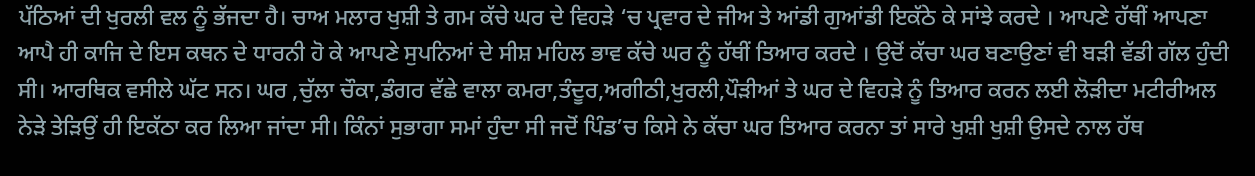ਪੱਠਿਆਂ ਦੀ ਖੁਰਲੀ ਵਲ ਨੂੰ ਭੱਜਦਾ ਹੈ। ਚਾਅ ਮਲਾਰ ਖੁਸ਼ੀ ਤੇ ਗਮ ਕੱਚੇ ਘਰ ਦੇ ਵਿਹੜੇ ‘ਚ ਪ੍ਰਵਾਰ ਦੇ ਜੀਅ ਤੇ ਆਂਡੀ ਗੁਆਂਡੀ ਇਕੱਠੇ ਕੇ ਸਾਂਝੇ ਕਰਦੇ । ਆਪਣੇ ਹੱਥੀਂ ਆਪਣਾ ਆਪੈ ਹੀ ਕਾਜਿ ਦੇ ਇਸ ਕਥਨ ਦੇ ਧਾਰਨੀ ਹੋ ਕੇ ਆਪਣੇ ਸੁਪਨਿਆਂ ਦੇ ਸੀਸ਼ ਮਹਿਲ ਭਾਵ ਕੱਚੇ ਘਰ ਨੂੰ ਹੱਥੀਂ ਤਿਆਰ ਕਰਦੇ । ਉਦੋਂ ਕੱਚਾ ਘਰ ਬਣਾਉਣਾਂ ਵੀ ਬੜੀ ਵੱਡੀ ਗੱਲ ਹੁੰਦੀ  ਸੀ। ਆਰਥਿਕ ਵਸੀਲੇ ਘੱਟ ਸਨ। ਘਰ ,ਚੁੱਲਾ ਚੌਕਾ,ਡੰਗਰ ਵੱਛੇ ਵਾਲਾ ਕਮਰਾ,ਤੰਦੂਰ,ਅਗੀਠੀ,ਖੁਰਲੀ,ਪੌੜੀਆਂ ਤੇ ਘਰ ਦੇ ਵਿਹੜੇ ਨੂੰ ਤਿਆਰ ਕਰਨ ਲਈ ਲੋੜੀਦਾ ਮਟੀਰੀਅਲ ਨੇੜੇ ਤੇੜਿਉਂ ਹੀ ਇਕੱਠਾ ਕਰ ਲਿਆ ਜਾਂਦਾ ਸੀ। ਕਿੰਨਾਂ ਸੁਭਾਗਾ ਸਮਾਂ ਹੁੰਦਾ ਸੀ ਜਦੋਂ ਪਿੰਡ’ਚ ਕਿਸੇ ਨੇ ਕੱਚਾ ਘਰ ਤਿਆਰ ਕਰਨਾ ਤਾਂ ਸਾਰੇ ਖੁਸ਼ੀ ਖੁਸ਼ੀ ਉਸਦੇ ਨਾਲ ਹੱਥ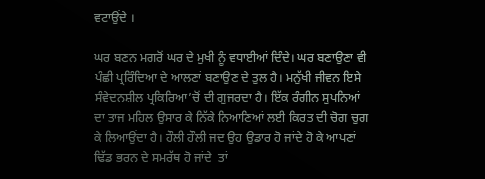ਵਟਾਉਂਦੇ ।

ਘਰ ਬਣਨ ਮਗਰੋਂ ਘਰ ਦੇ ਮੁਖੀ ਨੂੰ ਵਧਾਈਆਂ ਦਿੰਦੇ। ਘਰ ਬਣਾਉਣਾ ਵੀ ਪੰਛੀ ਪ੍ਰਰਿੰਦਿਆ ਦੇ ਆਲਣਾਂ ਬਣਾਉਣ ਦੇ ਤੁਲ ਹੈ। ਮਨੁੱਖੀ ਜੀਵਨ ਇਸੇ ਸੰਵੇਦਨਸ਼ੀਲ ਪ੍ਰਕਿਰਿਆ’ਚੋਂ ਦੀ ਗੁਜਰਦਾ ਹੈ। ਇੱਕ ਰੰਗੀਨ ਸੁਪਨਿਆਂ ਦਾ ਤਾਜ ਮਹਿਲ ਉਸਾਰ ਕੇ ਨਿੱਕੇ ਨਿਆਣਿਆਂ ਲਈ ਕਿਰਤ ਦੀ ਚੋਗ ਚੁਗ ਕੇ ਲਿਆਉਂਦਾ ਹੈ। ਹੌਲੀ ਹੌਲੀ ਜਦ ਉਹ ਉਡਾਰ ਹੋ ਜਾਂਦੇ ਹੋ ਕੇ ਆਪਣਾਂ ਢਿੱਡ ਭਰਨ ਦੇ ਸਮਰੱਥ ਹੋ ਜਾਂਦੇ  ਤਾਂ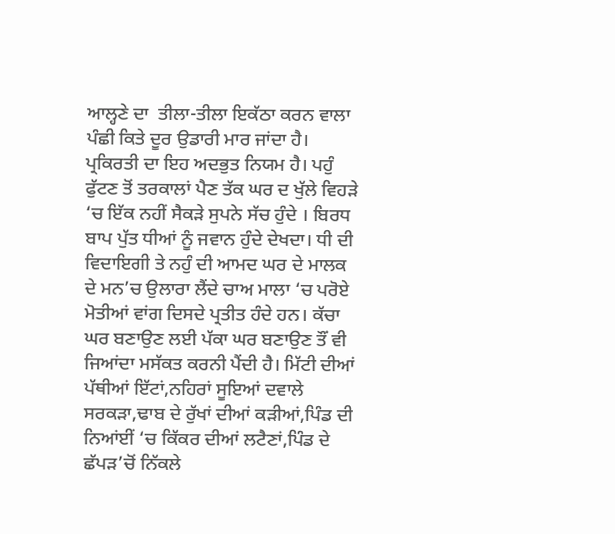ਆਲ੍ਹਣੇ ਦਾ  ਤੀਲਾ-ਤੀਲਾ ਇਕੱਠਾ ਕਰਨ ਵਾਲਾ ਪੰਛੀ ਕਿਤੇ ਦੂਰ ਉਡਾਰੀ ਮਾਰ ਜਾਂਦਾ ਹੈ। ਪ੍ਰਕਿਰਤੀ ਦਾ ਇਹ ਅਦਭੁਤ ਨਿਯਮ ਹੈ। ਪਹੁੰ ਫੁੱਟਣ ਤੋਂ ਤਰਕਾਲਾਂ ਪੈਣ ਤੱਕ ਘਰ ਦ ਖੁੱਲੇ ਵਿਹੜੇ ‘ਚ ਇੱਕ ਨਹੀਂ ਸੈਕੜੇ ਸੁਪਨੇ ਸੱਚ ਹੁੰਦੇ । ਬਿਰਧ ਬਾਪ ਪੁੱਤ ਧੀਆਂ ਨੂੰ ਜਵਾਨ ਹੁੰਦੇ ਦੇਖਦਾ। ਧੀ ਦੀ ਵਿਦਾਇਗੀ ਤੇ ਨਹੁੰ ਦੀ ਆਮਦ ਘਰ ਦੇ ਮਾਲਕ ਦੇ ਮਨ’ਚ ਉਲਾਰਾ ਲੈਂਦੇ ਚਾਅ ਮਾਲਾ ‘ਚ ਪਰੋਏ ਮੋਤੀਆਂ ਵਾਂਗ ਦਿਸਦੇ ਪ੍ਰਤੀਤ ਹੰਦੇ ਹਨ। ਕੱਚਾ ਘਰ ਬਣਾਉਣ ਲਈ ਪੱਕਾ ਘਰ ਬਣਾਉਣ ਤੌਂ ਵੀ ਜਿਆਂਦਾ ਮਸੱਕਤ ਕਰਨੀ ਪੈਂਦੀ ਹੈ। ਮਿੱਟੀ ਦੀਆਂ  ਪੱਥੀਆਂ ਇੱਟਾਂ,ਨਹਿਰਾਂ ਸੂਇਆਂ ਦਵਾਲੇ ਸਰਕੜਾ,ਢਾਬ ਦੇ ਰੁੱਖਾਂ ਦੀਆਂ ਕੜੀਆਂ,ਪਿੰਡ ਦੀ ਨਿਆਂਈਂ ‘ਚ ਕਿੱਕਰ ਦੀਆਂ ਲਟੈਣਾਂ,ਪਿੰਡ ਦੇ ਛੱਪੜ’ਚੋਂ ਨਿੱਕਲੇ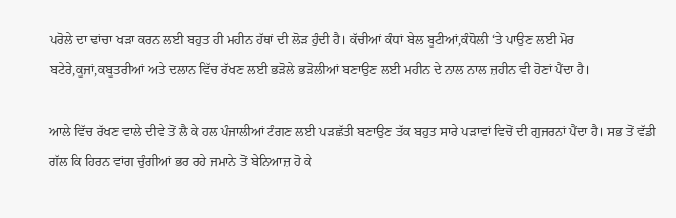ਪਰੋਲੇ ਦਾ ਢਾਂਚਾ ਖੜਾ ਕਰਨ ਲਈ ਬਹੁਤ ਹੀ ਮਹੀਨ ਹੱਥਾਂ ਦੀ ਲੋੜ ਹੁੰਦੀ ਹੈ। ਕੱਚੀਆਂ ਕੰਧਾਂ ਬੇਲ ਬੂਟੀਆਂ,ਕੰਧੋਲੀ ‘ਤੇ ਪਾਉਣ ਲਈ ਮੋਰ ਬਟੇਰੇ,ਕੂਜਾਂ,ਕਬੂਤਰੀਆਂ ਅਤੇ ਦਲਾਨ ਵਿੱਚ ਰੱਖਣ ਲਈ ਭੜੋਲੇ ਭੜੋਲੀਆਂ ਬਣਾਉਣ ਲਈ ਮਹੀਨ ਦੇ ਨਾਲ ਨਾਲ ਜ਼ਹੀਨ ਵੀ ਹੋਣਾਂ ਪੈਂਦਾ ਹੈ।

ਆਲੇ ਵਿੱਚ ਰੱਖਣ ਵਾਲੇ ਦੀਵੇ ਤੋਂ ਲੈ ਕੇ ਹਲ ਪੰਜਾਲੀਆਂ ਟੰਗਣ ਲਈ ਪੜਛੱਤੀ ਬਣਾਉਣ ਤੱਕ ਬਹੁਤ ਸਾਰੇ ਪੜਾਵਾਂ ਵਿਚੋਂ ਦੀ ਗੁਜਰਨਾਂ ਪੈਂਦਾ ਹੈ। ਸਭ ਤੋਂ ਵੱਡੀ ਗੱਲ ਕਿ ਹਿਰਨ ਵਾਂਗ ਚੁੰਗੀਆਂ ਭਰ ਰਹੇ ਜਮਾਨੇ ਤੋਂ ਬੇਨਿਆਜ਼ ਹੋ ਕੇ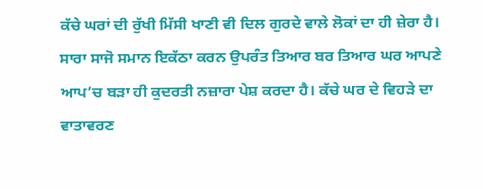ਕੱਚੇ ਘਰਾਂ ਦੀ ਰੁੱਖੀ ਮਿੱਸੀ ਖਾਣੀ ਵੀ ਦਿਲ ਗੁਰਦੇ ਵਾਲੇ ਲੋਕਾਂ ਦਾ ਹੀ ਜ਼ੇਰਾ ਹੈ। ਸਾਰਾ ਸਾਜੋ ਸਮਾਨ ਇਕੱਠਾ ਕਰਨ ਉਪਰੰਤ ਤਿਆਰ ਬਰ ਤਿਆਰ ਘਰ ਆਪਣੇ ਆਪ’ਚ ਬੜਾ ਹੀ ਕੁਦਰਤੀ ਨਜ਼ਾਰਾ ਪੇਸ਼ ਕਰਦਾ ਹੈ। ਕੱਚੇ ਘਰ ਦੇ ਵਿਹੜੇ ਦਾ ਵਾਤਾਵਰਣ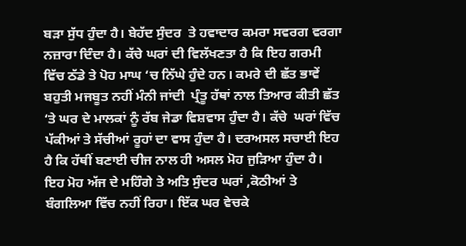ਬੜਾ ਸੁੱਧ ਹੁੰਦਾ ਹੈ। ਬੇਹੱਦ ਸੁੰਦਰ  ਤੇ ਹਵਾਦਾਰ ਕਮਰਾ ਸਵਰਗ ਵਰਗਾ ਨਜ਼ਾਰਾ ਦਿੰਦਾ ਹੈ। ਕੱਚੇ ਘਰਾਂ ਦੀ ਵਿਲੱਖਣਤਾ ਹੈ ਕਿ ਇਹ ਗਰਮੀ ਵਿੱਚ ਠੱਡੇ ਤੇ ਪੋਹ ਮਾਘ ‘ਚ ਨਿੱਘੇ ਹੁੰਦੇ ਹਨ। ਕਮਰੇ ਦੀ ਛੱਤ ਭਾਵੇਂ ਬਹੁਤੀ ਮਜਬੂਤ ਨਹੀਂ ਮੰਨੀ ਜਾਂਦੀ  ਪ੍ਰੰਤੂ ਹੱਥਾਂ ਨਾਲ ਤਿਆਰ ਕੀਤੀ ਛੱਤ ‘ਤੇ ਘਰ ਦੇ ਮਾਲਕਾਂ ਨੂੰ ਰੱਬ ਜੇਡਾ ਵਿਸ਼ਵਾਸ ਹੁੰਦਾ ਹੈ। ਕੱਚੇ  ਘਰਾਂ ਵਿੱਚ ਪੱਕੀਆਂ ਤੇ ਸੱਚੀਆਂ ਰੂਹਾਂ ਦਾ ਵਾਸ ਹੁੰਦਾ ਹੈ। ਦਰਅਸਲ ਸਚਾਈ ਇਹ ਹੈ ਕਿ ਹੱਥੀਂ ਬਣਾਈ ਚੀਜ ਨਾਲ ਹੀ ਅਸਲ ਮੋਹ ਜੁੜਿਆ ਹੁੰਦਾ ਹੈ। ਇਹ ਮੋਹ ਅੱਜ ਦੇ ਮਹਿੰਗੇ ਤੇ ਅਤਿ ਸੁੰਦਰ ਘਰਾਂ ,ਕੋਠੀਆਂ ਤੇ ਬੰਗਲਿਆ ਵਿੱਚ ਨਹੀਂ ਰਿਹਾ। ਇੱਕ ਘਰ ਵੇਚਕੇ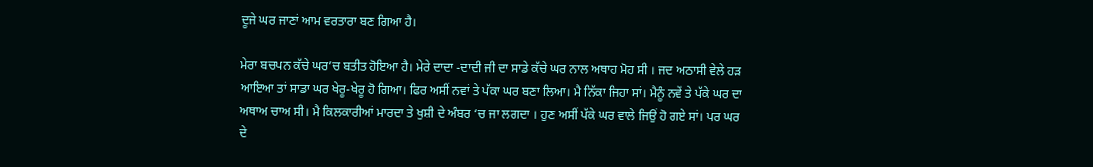ਦੂਜੇ ਘਰ ਜਾਣਾਂ ਆਮ ਵਰਤਾਰਾ ਬਣ ਗਿਆ ਹੈ।

ਮੇਰਾ ਬਚਪਨ ਕੱਚੇ ਘਰ’ਚ ਬਤੀਤ ਹੋਇਆ ਹੈ। ਮੇਰੇ ਦਾਦਾ -ਦਾਦੀ ਜੀ ਦਾ ਸਾਡੇ ਕੱਚੇ ਘਰ ਨਾਲ ਅਥਾਹ ਮੋਹ ਸੀ । ਜਦ ਅਠਾਸੀ ਵੇਲੇ ਹੜ ਆਇਆ ਤਾਂ ਸਾਡਾ ਘਰ ਖੇਰੂ-ਖੇਰੂ ਹੋ ਗਿਆ। ਫਿਰ ਅਸੀਂ ਨਵਾਂ ਤੇ ਪੱਕਾ ਘਰ ਬਣਾ ਲਿਆ। ਮੈ ਨਿੱਕਾ ਜਿਹਾ ਸਾਂ। ਮੈਨੂੰ ਨਵੇਂ ਤੇ ਪੱਕੇ ਘਰ ਦਾ ਅਥਾਅ ਚਾਅ ਸੀ। ਮੈ ਕਿਲਕਾਰੀਆਂ ਮਾਰਦਾ ਤੇ ਖੁਸ਼ੀ ਦੇ ਅੰਬਰ ‘ਚ ਜਾ ਲਗਦਾ । ਹੁਣ ਅਸੀਂ ਪੱਕੇ ਘਰ ਵਾਲੇ ਜਿਉਂ ਹੋ ਗਏ ਸਾਂ। ਪਰ ਘਰ ਦੇ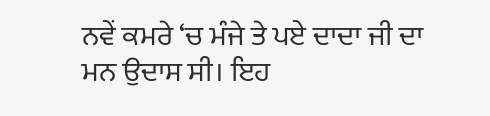ਨਵੇਂ ਕਮਰੇ ‘ਚ ਮੰਜੇ ਤੇ ਪਏ ਦਾਦਾ ਜੀ ਦਾ ਮਨ ਉਦਾਸ ਸੀ। ਇਹ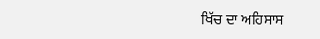ਖਿੱਚ ਦਾ ਅਹਿਸਾਸ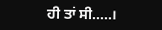ਹੀ ਤਾਂ ਸੀ…..।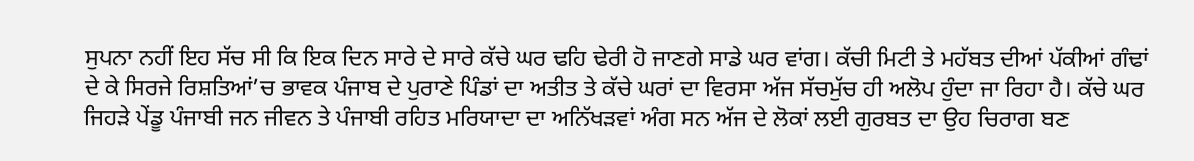ਸੁਪਨਾ ਨਹੀਂ ਇਹ ਸੱਚ ਸੀ ਕਿ ਇਕ ਦਿਨ ਸਾਰੇ ਦੇ ਸਾਰੇ ਕੱਚੇ ਘਰ ਢਹਿ ਢੇਰੀ ਹੋ ਜਾਣਗੇ ਸਾਡੇ ਘਰ ਵਾਂਗ। ਕੱਚੀ ਮਿਟੀ ਤੇ ਮਹੱਬਤ ਦੀਆਂ ਪੱਕੀਆਂ ਗੰਢਾਂ ਦੇ ਕੇ ਸਿਰਜੇ ਰਿਸ਼ਤਿਆਂ’ਚ ਭਾਵਕ ਪੰਜਾਬ ਦੇ ਪੁਰਾਣੇ ਪਿੰਡਾਂ ਦਾ ਅਤੀਤ ਤੇ ਕੱਚੇ ਘਰਾਂ ਦਾ ਵਿਰਸਾ ਅੱਜ ਸੱਚਮੁੱਚ ਹੀ ਅਲੋਪ ਹੁੰਦਾ ਜਾ ਰਿਹਾ ਹੈ। ਕੱਚੇ ਘਰ ਜਿਹੜੇ ਪੇਂਡੂ ਪੰਜਾਬੀ ਜਨ ਜੀਵਨ ਤੇ ਪੰਜਾਬੀ ਰਹਿਤ ਮਰਿਯਾਦਾ ਦਾ ਅਨਿੱਖੜਵਾਂ ਅੰਗ ਸਨ ਅੱਜ ਦੇ ਲੋਕਾਂ ਲਈ ਗੁਰਬਤ ਦਾ ਉਹ ਚਿਰਾਗ ਬਣ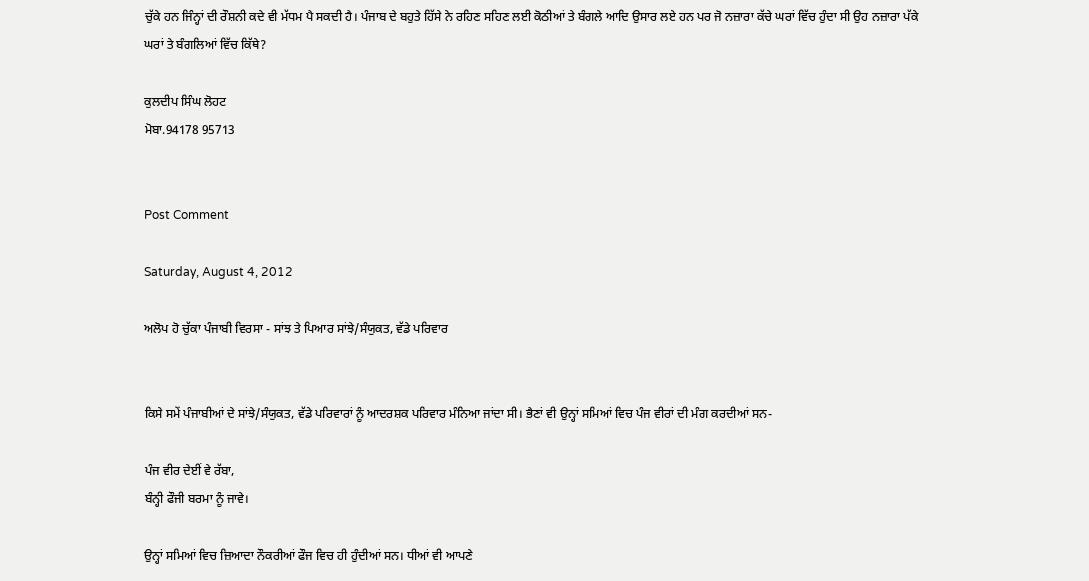ਚੁੱਕੇ ਹਨ ਜਿੰਨ੍ਹਾਂ ਦੀ ਰੌਸ਼ਨੀ ਕਦੇ ਵੀ ਮੱਧਮ ਪੈ ਸਕਦੀ ਹੈ। ਪੰਜਾਬ ਦੇ ਬਹੁਤੇ ਹਿੱਸੇ ਨੇ ਰਹਿਣ ਸਹਿਣ ਲਈ ਕੋਠੀਆਂ ਤੇ ਬੰਗਲੇ ਆਦਿ ਉਸਾਰ ਲਏ ਹਨ ਪਰ ਜੋ ਨਜ਼ਾਰਾ ਕੱਚੇ ਘਰਾਂ ਵਿੱਚ ਹੁੰਦਾ ਸੀ ਉਹ ਨਜ਼ਾਰਾ ਪੱਕੇ ਘਰਾਂ ਤੇ ਬੰਗਲਿਆਂ ਵਿੱਚ ਕਿੱਥੇ?

ਕੁਲਦੀਪ ਸਿੰਘ ਲੋਹਟ
ਮੋਬਾ.94178 95713


Post Comment

Saturday, August 4, 2012

ਅਲੋਪ ਹੋ ਚੁੱਕਾ ਪੰਜਾਬੀ ਵਿਰਸਾ - ਸਾਂਝ ਤੇ ਪਿਆਰ ਸਾਂਝੇ/ਸੰਯੁਕਤ, ਵੱਡੇ ਪਰਿਵਾਰ


ਕਿਸੇ ਸਮੇਂ ਪੰਜਾਬੀਆਂ ਦੇ ਸਾਂਝੇ/ਸੰਯੁਕਤ, ਵੱਡੇ ਪਰਿਵਾਰਾਂ ਨੂੰ ਆਦਰਸ਼ਕ ਪਰਿਵਾਰ ਮੰਨਿਆ ਜਾਂਦਾ ਸੀ। ਭੈਣਾਂ ਵੀ ਉਨ੍ਹਾਂ ਸਮਿਆਂ ਵਿਚ ਪੰਜ ਵੀਰਾਂ ਦੀ ਮੰਗ ਕਰਦੀਆਂ ਸਨ-

ਪੰਜ ਵੀਰ ਦੇਈਂ ਵੇ ਰੱਬਾ,
ਬੰਨ੍ਹੀ ਫੌਜੀ ਬਰਮਾ ਨੂੰ ਜਾਵੇ।

ਉਨ੍ਹਾਂ ਸਮਿਆਂ ਵਿਚ ਜ਼ਿਆਦਾ ਨੌਕਰੀਆਂ ਫੌਜ ਵਿਚ ਹੀ ਹੁੰਦੀਆਂ ਸਨ। ਧੀਆਂ ਵੀ ਆਪਣੇ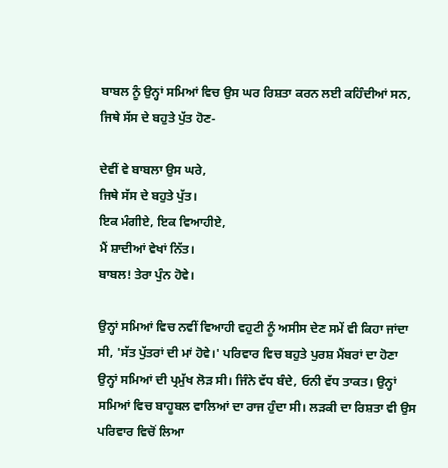ਬਾਬਲ ਨੂੰ ਉਨ੍ਹਾਂ ਸਮਿਆਂ ਵਿਚ ਉਸ ਘਰ ਰਿਸ਼ਤਾ ਕਰਨ ਲਈ ਕਹਿੰਦੀਆਂ ਸਨ, ਜਿਥੇ ਸੱਸ ਦੇ ਬਹੁਤੇ ਪੁੱਤ ਹੋਣ-

ਦੇਵੀਂ ਵੇ ਬਾਬਲਾ ਉਸ ਘਰੇ,
ਜਿਥੇ ਸੱਸ ਦੇ ਬਹੁਤੇ ਪੁੱਤ।
ਇਕ ਮੰਗੀਏ, ਇਕ ਵਿਆਹੀਏ,
ਮੈਂ ਸ਼ਾਦੀਆਂ ਵੇਖਾਂ ਨਿੱਤ।
ਬਾਬਲ! ਤੇਰਾ ਪੁੰਨ ਹੋਵੇ।

ਉਨ੍ਹਾਂ ਸਮਿਆਂ ਵਿਚ ਨਵੀਂ ਵਿਆਹੀ ਵਹੁਟੀ ਨੂੰ ਅਸੀਸ ਦੇਣ ਸਮੇਂ ਵੀ ਕਿਹਾ ਜਾਂਦਾ ਸੀ, 'ਸੱਤ ਪੁੱਤਰਾਂ ਦੀ ਮਾਂ ਹੋਵੇ।' ਪਰਿਵਾਰ ਵਿਚ ਬਹੁਤੇ ਪੁਰਸ਼ ਮੈਂਬਰਾਂ ਦਾ ਹੋਣਾ ਉਨ੍ਹਾਂ ਸਮਿਆਂ ਦੀ ਪ੍ਰਮੁੱਖ ਲੋੜ ਸੀ। ਜਿੰਨੇ ਵੱਧ ਬੰਦੇ, ਓਨੀ ਵੱਧ ਤਾਕਤ। ਉਨ੍ਹਾਂ ਸਮਿਆਂ ਵਿਚ ਬਾਹੂਬਲ ਵਾਲਿਆਂ ਦਾ ਰਾਜ ਹੁੰਦਾ ਸੀ। ਲੜਕੀ ਦਾ ਰਿਸ਼ਤਾ ਵੀ ਉਸ ਪਰਿਵਾਰ ਵਿਚੋਂ ਲਿਆ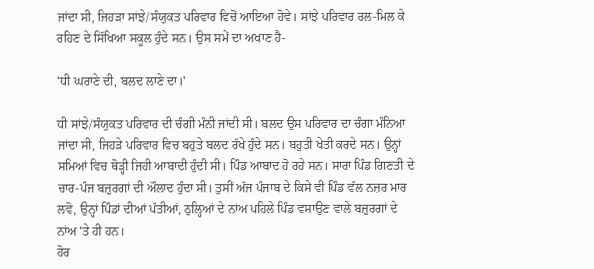ਜਾਂਦਾ ਸੀ, ਜਿਹੜਾ ਸਾਂਝੇ/ਸੰਯੁਕਤ ਪਰਿਵਾਰ ਵਿਚੋਂ ਆਇਆ ਹੋਵੇ। ਸਾਂਝੇ ਪਰਿਵਾਰ ਰਲ-ਮਿਲ ਕੇ ਰਹਿਣ ਦੇ ਸਿੱਖਿਆ ਸਕੂਲ ਹੁੰਦੇ ਸਨ। ਉਸ ਸਮੇਂ ਦਾ ਅਖਾਣ ਹੈ-

'ਧੀ ਘਰਾਣੇ ਦੀ, ਬਲਦ ਲਾਣੇ ਦਾ।'

ਧੀ ਸਾਂਝੇ/ਸੰਯੁਕਤ ਪਰਿਵਾਰ ਦੀ ਚੰਗੀ ਮੰਨੀ ਜਾਂਦੀ ਸੀ। ਬਲਦ ਉਸ ਪਰਿਵਾਰ ਦਾ ਚੰਗਾ ਮੰਨਿਆ ਜਾਂਦਾ ਸੀ, ਜਿਹੜੇ ਪਰਿਵਾਰ ਵਿਚ ਬਹੁਤੇ ਬਲਦ ਰੱਖੇ ਹੁੰਦੇ ਸਨ। ਬਹੁਤੀ ਖੇਤੀ ਕਰਦੇ ਸਨ। ਉਨ੍ਹਾਂ ਸਮਿਆਂ ਵਿਚ ਥੋੜ੍ਹੀ ਜਿਹੀ ਆਬਾਦੀ ਹੁੰਦੀ ਸੀ। ਪਿੰਡ ਆਬਾਦ ਹੋ ਰਹੇ ਸਨ। ਸਾਰਾ ਪਿੰਡ ਗਿਣਤੀ ਦੇ ਚਾਰ-ਪੰਜ ਬਜ਼ੁਰਗਾਂ ਦੀ ਔਲਾਦ ਹੁੰਦਾ ਸੀ। ਤੁਸੀਂ ਅੱਜ ਪੰਜਾਬ ਦੇ ਕਿਸੇ ਵੀ ਪਿੰਡ ਵੱਲ ਨਜ਼ਰ ਮਾਰ ਲਵੋ, ਉਨ੍ਹਾਂ ਪਿੰਡਾਂ ਦੀਆਂ ਪੱਤੀਆਂ, ਠੁਲ੍ਹਿਆਂ ਦੇ ਨਾਂਅ ਪਹਿਲੇ ਪਿੰਡ ਵਸਾਉਣ ਵਾਲੇ ਬਜ਼ੁਰਗਾਂ ਦੇ ਨਾਂਅ 'ਤੇ ਹੀ ਹਨ।
ਹੋਰ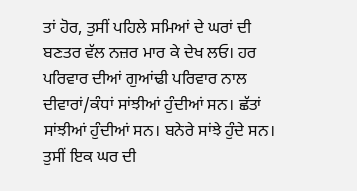ਤਾਂ ਹੋਰ, ਤੁਸੀਂ ਪਹਿਲੇ ਸਮਿਆਂ ਦੇ ਘਰਾਂ ਦੀ ਬਣਤਰ ਵੱਲ ਨਜ਼ਰ ਮਾਰ ਕੇ ਦੇਖ ਲਓ। ਹਰ ਪਰਿਵਾਰ ਦੀਆਂ ਗੁਆਂਢੀ ਪਰਿਵਾਰ ਨਾਲ ਦੀਵਾਰਾਂ/ਕੰਧਾਂ ਸਾਂਝੀਆਂ ਹੁੰਦੀਆਂ ਸਨ। ਛੱਤਾਂ ਸਾਂਝੀਆਂ ਹੁੰਦੀਆਂ ਸਨ। ਬਨੇਰੇ ਸਾਂਝੇ ਹੁੰਦੇ ਸਨ। ਤੁਸੀਂ ਇਕ ਘਰ ਦੀ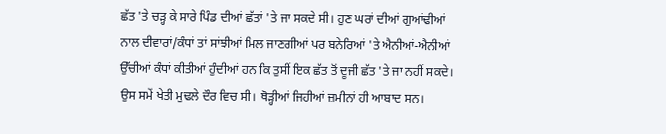ਛੱਤ 'ਤੇ ਚੜ੍ਹ ਕੇ ਸਾਰੇ ਪਿੰਡ ਦੀਆਂ ਛੱਤਾਂ 'ਤੇ ਜਾ ਸਕਦੇ ਸੀ। ਹੁਣ ਘਰਾਂ ਦੀਆਂ ਗੁਆਂਢੀਆਂ ਨਾਲ ਦੀਵਾਰਾਂ/ਕੰਧਾਂ ਤਾਂ ਸਾਂਝੀਆਂ ਮਿਲ ਜਾਣਗੀਆਂ ਪਰ ਬਨੇਰਿਆਂ 'ਤੇ ਐਨੀਆਂ-ਐਨੀਆਂ ਉੱਚੀਆਂ ਕੰਧਾਂ ਕੀਤੀਆਂ ਹੁੰਦੀਆਂ ਹਨ ਕਿ ਤੁਸੀਂ ਇਕ ਛੱਤ ਤੋਂ ਦੂਜੀ ਛੱਤ 'ਤੇ ਜਾ ਨਹੀਂ ਸਕਦੇ। ਉਸ ਸਮੇਂ ਖੇਤੀ ਮੁਢਲੇ ਦੌਰ ਵਿਚ ਸੀ। ਥੋੜ੍ਹੀਆਂ ਜਿਹੀਆਂ ਜ਼ਮੀਨਾਂ ਹੀ ਆਬਾਦ ਸਨ।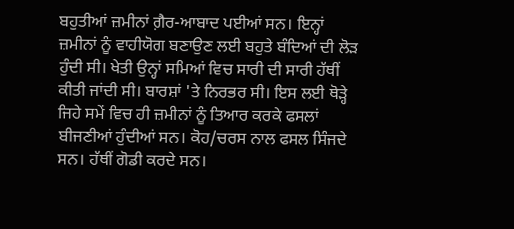ਬਹੁਤੀਆਂ ਜ਼ਮੀਨਾਂ ਗ਼ੈਰ-ਆਬਾਦ ਪਈਆਂ ਸਨ। ਇਨ੍ਹਾਂ ਜ਼ਮੀਨਾਂ ਨੂੰ ਵਾਹੀਯੋਗ ਬਣਾਉਣ ਲਈ ਬਹੁਤੇ ਬੰਦਿਆਂ ਦੀ ਲੋੜ ਹੁੰਦੀ ਸੀ। ਖੇਤੀ ਉਨ੍ਹਾਂ ਸਮਿਆਂ ਵਿਚ ਸਾਰੀ ਦੀ ਸਾਰੀ ਹੱਥੀਂ ਕੀਤੀ ਜਾਂਦੀ ਸੀ। ਬਾਰਸ਼ਾਂ 'ਤੇ ਨਿਰਭਰ ਸੀ। ਇਸ ਲਈ ਥੋੜ੍ਹੇ ਜਿਹੇ ਸਮੇਂ ਵਿਚ ਹੀ ਜ਼ਮੀਨਾਂ ਨੂੰ ਤਿਆਰ ਕਰਕੇ ਫਸਲਾਂ ਬੀਜਣੀਆਂ ਹੁੰਦੀਆਂ ਸਨ। ਕੋਹ/ਚਰਸ ਨਾਲ ਫਸਲ ਸਿੰਜਦੇ ਸਨ। ਹੱਥੀਂ ਗੋਡੀ ਕਰਦੇ ਸਨ।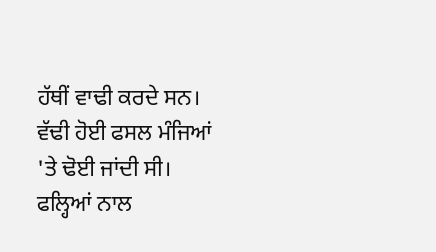ਹੱਥੀਂ ਵਾਢੀ ਕਰਦੇ ਸਨ। ਵੱਢੀ ਹੋਈ ਫਸਲ ਮੰਜਿਆਂ 'ਤੇ ਢੋਈ ਜਾਂਦੀ ਸੀ। ਫਲ੍ਹਿਆਂ ਨਾਲ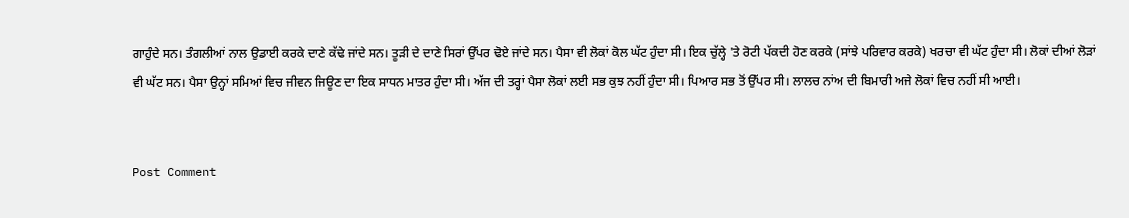ਗਾਹੁੰਦੇ ਸਨ। ਤੰਗਲੀਆਂ ਨਾਲ ਉਡਾਈ ਕਰਕੇ ਦਾਣੇ ਕੱਢੇ ਜਾਂਦੇ ਸਨ। ਤੂੜੀ ਦੇ ਦਾਣੇ ਸਿਰਾਂ ਉੱਪਰ ਢੋਏ ਜਾਂਦੇ ਸਨ। ਪੈਸਾ ਵੀ ਲੋਕਾਂ ਕੋਲ ਘੱਟ ਹੁੰਦਾ ਸੀ। ਇਕ ਚੁੱਲ੍ਹੇ 'ਤੇ ਰੋਟੀ ਪੱਕਦੀ ਹੋਣ ਕਰਕੇ (ਸਾਂਝੇ ਪਰਿਵਾਰ ਕਰਕੇ) ਖਰਚਾ ਵੀ ਘੱਟ ਹੁੰਦਾ ਸੀ। ਲੋਕਾਂ ਦੀਆਂ ਲੋੜਾਂ ਵੀ ਘੱਟ ਸਨ। ਪੈਸਾ ਉਨ੍ਹਾਂ ਸਮਿਆਂ ਵਿਚ ਜੀਵਨ ਜਿਊਣ ਦਾ ਇਕ ਸਾਧਨ ਮਾਤਰ ਹੁੰਦਾ ਸੀ। ਅੱਜ ਦੀ ਤਰ੍ਹਾਂ ਪੈਸਾ ਲੋਕਾਂ ਲਈ ਸਭ ਕੁਝ ਨਹੀਂ ਹੁੰਦਾ ਸੀ। ਪਿਆਰ ਸਭ ਤੋਂ ਉੱਪਰ ਸੀ। ਲਾਲਚ ਨਾਂਅ ਦੀ ਬਿਮਾਰੀ ਅਜੇ ਲੋਕਾਂ ਵਿਚ ਨਹੀਂ ਸੀ ਆਈ।


Post Comment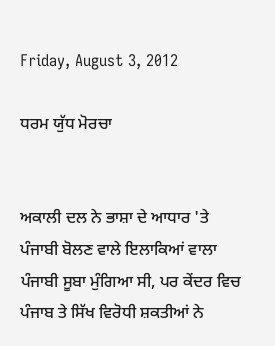Friday, August 3, 2012

ਧਰਮ ਯੁੱਧ ਮੋਰਚਾ


ਅਕਾਲੀ ਦਲ ਨੇ ਭਾਸ਼ਾ ਦੇ ਆਧਾਰ 'ਤੇ ਪੰਜਾਬੀ ਬੋਲਣ ਵਾਲੇ ਇਲਾਕਿਆਂ ਵਾਲਾ ਪੰਜਾਬੀ ਸੂਬਾ ਮੁੰਗਿਆ ਸੀ, ਪਰ ਕੇਂਦਰ ਵਿਚ ਪੰਜਾਬ ਤੇ ਸਿੱਖ ਵਿਰੋਧੀ ਸ਼ਕਤੀਆਂ ਨੇ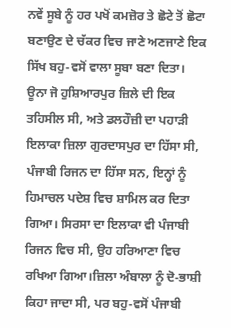ਨਵੇਂ ਸੂਬੇ ਨੂੰ ਹਰ ਪਖੋਂ ਕਮਜ਼ੋਰ ਤੇ ਛੋਟੇ ਤੋਂ ਛੋਟਾ ਬਣਾਉਣ ਦੇ ਚੱਕਰ ਵਿਚ ਜਾਣੇ ਅਣਜਾਣੇ ਇਕ ਸਿੱਖ ਬਹੁ-ਵਸੋਂ ਵਾਲਾ ਸੂਬਾ ਬਣਾ ਦਿਤਾ। ਊਨਾ ਜੋ ਹੁਸ਼ਿਆਰਪੁਰ ਜ਼ਿਲੇ ਦੀ ਇਕ ਤਹਿਸੀਲ ਸੀ, ਅਤੇ ਡਲਹੌਜ਼ੀ ਦਾ ਪਹਾੜੀ ਇਲਾਕਾ ਜ਼ਿਲਾ ਗੁਰਦਾਸਪੁਰ ਦਾ ਹਿੱਸਾ ਸੀ, ਪੰਜਾਬੀ ਰਿਜਨ ਦਾ ਹਿੱਸਾ ਸਨ, ਇਨ੍ਹਾਂ ਨੂੰ ਹਿਮਾਚਲ ਪਦੇਸ਼ ਵਿਚ ਸ਼ਾਮਿਲ ਕਰ ਦਿਤਾ ਗਿਆ। ਸਿਰਸਾ ਦਾ ਇਲਾਕਾ ਵੀ ਪੰਜਾਬੀ ਰਿਜਨ ਵਿਚ ਸੀ, ਉਹ ਹਰਿਆਣਾ ਵਿਚ ਰਖਿਆ ਗਿਆ।ਜ਼ਿਲਾ ਅੰਬਾਲਾ ਨੂੰ ਦੋ-ਭਾਸ਼ੀ ਕਿਹਾ ਜਾਦਾ ਸੀ, ਪਰ ਬਹੁ-ਵਸੋਂ ਪੰਜਾਬੀ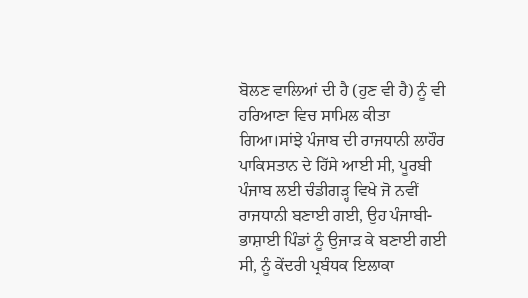ਬੋਲਣ ਵਾਲਿਆਂ ਦੀ ਹੈ (ਹੁਣ ਵੀ ਹੈ) ਨੂੰ ਵੀ ਹਰਿਆਣਾ ਵਿਚ ਸਾਮਿਲ ਕੀਤਾ ਗਿਆ।ਸਾਂਝੇ ਪੰਜਾਬ ਦੀ ਰਾਜਧਾਨੀ ਲਾਹੌਰ ਪਾਕਿਸਤਾਨ ਦੇ ਹਿੱਸੇ ਆਈ ਸੀ, ਪੂਰਬੀ ਪੰਜਾਬ ਲਈ ਚੰਡੀਗੜ੍ਹ ਵਿਖੇ ਜੋ ਨਵੀਂ ਰਾਜਧਾਨੀ ਬਣਾਈ ਗਈ, ਉਹ ਪੰਜਾਬੀ-ਭਾਸ਼ਾਈ ਪਿੰਡਾਂ ਨੂੰ ਉਜਾੜ ਕੇ ਬਣਾਈ ਗਈ ਸੀ, ਨੂੰ ਕੇਂਦਰੀ ਪ੍ਰਬੰਧਕ ਇਲਾਕਾ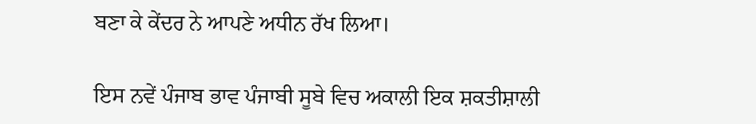ਬਣਾ ਕੇ ਕੇਂਦਰ ਨੇ ਆਪਣੇ ਅਧੀਨ ਰੱਖ ਲਿਆ।

ਇਸ ਨਵੇਂ ਪੰਜਾਬ ਭਾਵ ਪੰਜਾਬੀ ਸੂਬੇ ਵਿਚ ਅਕਾਲੀ ਇਕ ਸ਼ਕਤੀਸ਼ਾਲੀ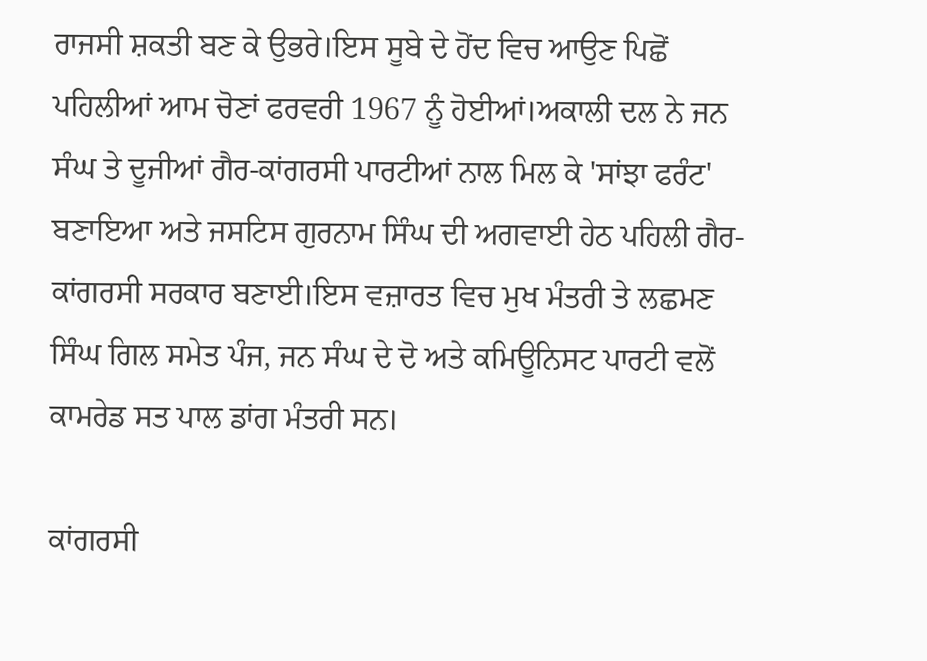ਰਾਜਸੀ ਸ਼ਕਤੀ ਬਣ ਕੇ ਉਭਰੇ।ਇਸ ਸੂਬੇ ਦੇ ਹੋਂਦ ਵਿਚ ਆਉਣ ਪਿਛੋਂ ਪਹਿਲੀਆਂ ਆਮ ਚੋਣਾਂ ਫਰਵਰੀ 1967 ਨੂੰ ਹੋਈਆਂ।ਅਕਾਲੀ ਦਲ ਨੇ ਜਨ ਸੰਘ ਤੇ ਦੂਜੀਆਂ ਗੈਰ-ਕਾਂਗਰਸੀ ਪਾਰਟੀਆਂ ਨਾਲ ਮਿਲ ਕੇ 'ਸਾਂਝਾ ਫਰੰਟ' ਬਣਾਇਆ ਅਤੇ ਜਸਟਿਸ ਗੁਰਨਾਮ ਸਿੰਘ ਦੀ ਅਗਵਾਈ ਹੇਠ ਪਹਿਲੀ ਗੈਰ-ਕਾਂਗਰਸੀ ਸਰਕਾਰ ਬਣਾਈ।ਇਸ ਵਜ਼ਾਰਤ ਵਿਚ ਮੁਖ ਮੰਤਰੀ ਤੇ ਲਛਮਣ ਸਿੰਘ ਗਿਲ ਸਮੇਤ ਪੰਜ, ਜਨ ਸੰਘ ਦੇ ਦੋ ਅਤੇ ਕਮਿਊਨਿਸਟ ਪਾਰਟੀ ਵਲੋਂ ਕਾਮਰੇਡ ਸਤ ਪਾਲ ਡਾਂਗ ਮੰਤਰੀ ਸਨ।

ਕਾਂਗਰਸੀ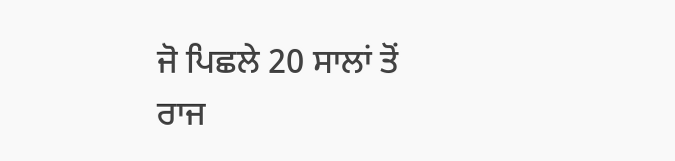ਜੋ ਪਿਛਲੇ 20 ਸਾਲਾਂ ਤੋਂ ਰਾਜ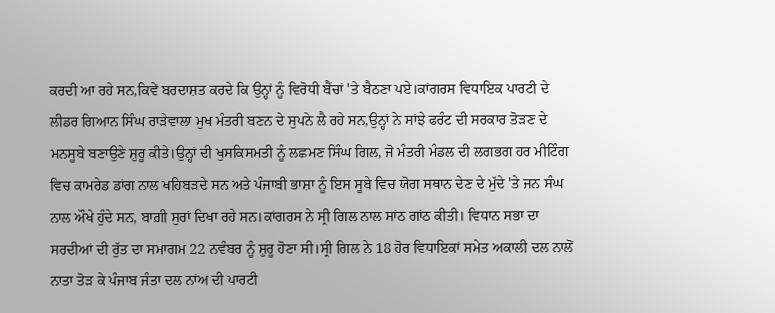ਕਰਦੀ ਆ ਰਹੇ ਸਨ,ਕਿਵੇਂ ਬਰਦਾਸ਼ਤ ਕਰਦੇ ਕਿ ਉਨ੍ਹਾਂ ਨੂੰ ਵਿਰੋਧੀ ਬੈਂਚਾਂ 'ਤੇ ਬੈਠਣਾ ਪਏ।ਕਾਂਗਰਸ ਵਿਧਾਇਕ ਪਾਰਟੀ ਦੇ ਲੀਡਰ ਗਿਆਨ ਸਿੰਘ ਰਾੜੇਵਾਲਾ ਮੁਖ ਮੰਤਰੀ ਬਣਨ ਦੇ ਸੁਪਨੇ ਲੈ ਰਹੇ ਸਨ,ਉਨ੍ਹਾਂ ਨੇ ਸਾਂਝੇ ਫਰੰਟ ਦੀ ਸਰਕਾਰ ਤੋੜਣ ਦੇ ਮਨਸੂਬੇ ਬਣਾਉਣੇ ਸ਼ੁਰੂ ਕੀਤੇ।ਉਨ੍ਹਾਂ ਦੀ ਖੁਸਕਿਸਮਤੀ ਨੂੰ ਲਛਮਣ ਸਿੰਘ ਗਿਲ, ਜੋ ਮੰਤਰੀ ਮੰਡਲ ਦੀ ਲਗਭਗ ਹਰ ਮੀਟਿੰਗ ਵਿਚ ਕਾਮਰੇਡ ਡਾਂਗ ਨਾਲ ਖਹਿਬੜਦੇ ਸਨ ਅਤੇ ਪੰਜਾਬੀ ਭਾਸ਼ਾ ਨੂੰ ਇਸ ਸੂਬੇ ਵਿਚ ਯੋਗ ਸਥਾਨ ਦੇਣ ਦੇ ਮੁੱਦੇ 'ਤੇ ਜਨ ਸੰਘ ਨਾਲ ਔਖੇ ਹੁੰਦੇ ਸਨ, ਬਾਗ਼ੀ ਸੁਰਾਂ ਦਿਖਾ ਰਹੇ ਸਨ।ਕਾਂਗਰਸ ਨੇ ਸ੍ਰੀ ਗਿਲ ਨਾਲ ਸਾਂਠ ਗਾਂਠ ਕੀਤੀ। ਵਿਧਾਨ ਸਭਾ ਦਾ ਸਰਦੀਆਂ ਦੀ ਰੁੱਤ ਦਾ ਸਮਾਗਮ 22 ਨਵੰਬਰ ਨੂੰ ਸ਼ੁਰੂ ਹੋਣਾ ਸੀ।ਸ੍ਰੀ ਗਿਲ ਨੇ 18 ਹੋਰ ਵਿਧਾਇਕਾਂ ਸਮੇਤ ਅਕਾਲੀ ਦਲ ਨਾਲੋਂ ਨਾਤਾ ਤੋੜ ਕੇ ਪੰਜਾਬ ਜੰਤਾ ਦਲ ਨਾਂਅ ਦੀ ਪਾਰਟੀ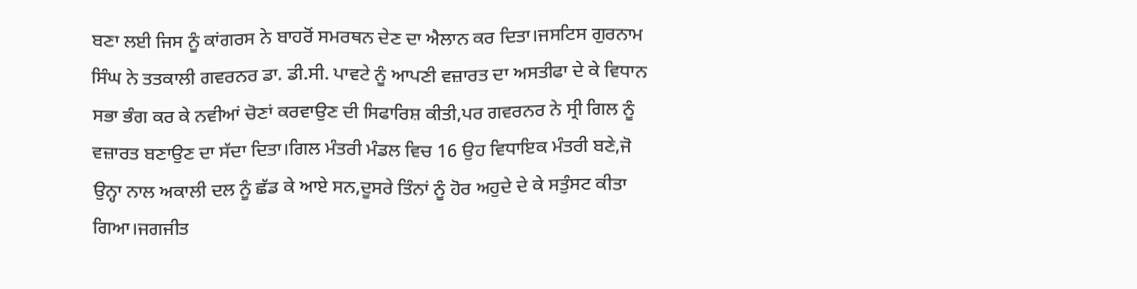ਬਣਾ ਲਈ ਜਿਸ ਨੂੰ ਕਾਂਗਰਸ ਨੇ ਬਾਹਰੋਂ ਸਮਰਥਨ ਦੇਣ ਦਾ ਐਲਾਨ ਕਰ ਦਿਤਾ।ਜਸਟਿਸ ਗੁਰਨਾਮ ਸਿੰਘ ਨੇ ਤਤਕਾਲੀ ਗਵਰਨਰ ਡਾ. ਡੀ.ਸੀ. ਪਾਵਟੇ ਨੂੰ ਆਪਣੀ ਵਜ਼ਾਰਤ ਦਾ ਅਸਤੀਫਾ ਦੇ ਕੇ ਵਿਧਾਨ ਸਭਾ ਭੰਗ ਕਰ ਕੇ ਨਵੀਆਂ ਚੋਣਾਂ ਕਰਵਾਉਣ ਦੀ ਸਿਫਾਰਿਸ਼ ਕੀਤੀ,ਪਰ ਗਵਰਨਰ ਨੇ ਸ੍ਰੀ ਗਿਲ ਨੂੰ ਵਜ਼ਾਰਤ ਬਣਾਉਣ ਦਾ ਸੱਦਾ ਦਿਤਾ।ਗਿਲ ਮੰਤਰੀ ਮੰਡਲ ਵਿਚ 16 ਉਹ ਵਿਧਾਇਕ ਮੰਤਰੀ ਬਣੇ,ਜੋ ਉਨ੍ਹਾ ਨਾਲ ਅਕਾਲੀ ਦਲ ਨੂੰ ਛੱਡ ਕੇ ਆਏ ਸਨ,ਦੂਸਰੇ ਤਿੰਨਾਂ ਨੂੰ ਹੋਰ ਅਹੁਦੇ ਦੇ ਕੇ ਸਤੁੰਸਟ ਕੀਤਾ ਗਿਆ।ਜਗਜੀਤ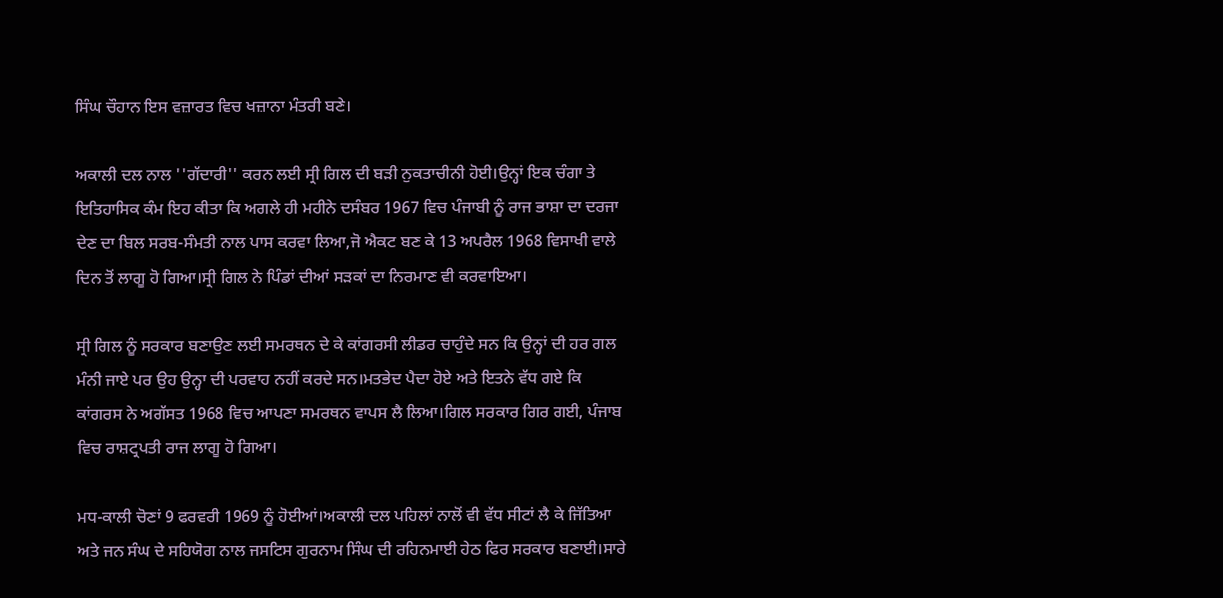ਸਿੰਘ ਚੌਹਾਨ ਇਸ ਵਜ਼ਾਰਤ ਵਿਚ ਖਜ਼ਾਨਾ ਮੰਤਰੀ ਬਣੇ।

ਅਕਾਲੀ ਦਲ ਨਾਲ ''ਗੱਦਾਰੀ'' ਕਰਨ ਲਈ ਸ੍ਰੀ ਗਿਲ ਦੀ ਬੜੀ ਨੁਕਤਾਚੀਨੀ ਹੋਈ।ਉਨ੍ਹਾਂ ਇਕ ਚੰਗਾ ਤੇ ਇਤਿਹਾਸਿਕ ਕੰਮ ਇਹ ਕੀਤਾ ਕਿ ਅਗਲੇ ਹੀ ਮਹੀਨੇ ਦਸੰਬਰ 1967 ਵਿਚ ਪੰਜਾਬੀ ਨੂੰ ਰਾਜ ਭਾਸ਼ਾ ਦਾ ਦਰਜਾ ਦੇਣ ਦਾ ਬਿਲ ਸਰਬ-ਸੰਮਤੀ ਨਾਲ ਪਾਸ ਕਰਵਾ ਲਿਆ,ਜੋ ਐਕਟ ਬਣ ਕੇ 13 ਅਪਰੈਲ 1968 ਵਿਸਾਖੀ ਵਾਲੇ ਦਿਨ ਤੋਂ ਲਾਗੂ ਹੋ ਗਿਆ।ਸ੍ਰੀ ਗਿਲ ਨੇ ਪਿੰਡਾਂ ਦੀਆਂ ਸੜਕਾਂ ਦਾ ਨਿਰਮਾਣ ਵੀ ਕਰਵਾਇਆ।

ਸ੍ਰੀ ਗਿਲ ਨੂੰ ਸਰਕਾਰ ਬਣਾਉਣ ਲਈ ਸਮਰਥਨ ਦੇ ਕੇ ਕਾਂਗਰਸੀ ਲੀਡਰ ਚਾਹੁੰਦੇ ਸਨ ਕਿ ਉਨ੍ਹਾਂ ਦੀ ਹਰ ਗਲ ਮੰਨੀ ਜਾਏ ਪਰ ਉਹ ਉਨ੍ਹਾ ਦੀ ਪਰਵਾਹ ਨਹੀਂ ਕਰਦੇ ਸਨ।ਮਤਭੇਦ ਪੈਦਾ ਹੋਏ ਅਤੇ ਇਤਨੇ ਵੱਧ ਗਏ ਕਿ ਕਾਂਗਰਸ ਨੇ ਅਗੱਸਤ 1968 ਵਿਚ ਆਪਣਾ ਸਮਰਥਨ ਵਾਪਸ ਲੈ ਲਿਆ।ਗਿਲ ਸਰਕਾਰ ਗਿਰ ਗਈ, ਪੰਜਾਬ ਵਿਚ ਰਾਸ਼ਟ੍ਰਪਤੀ ਰਾਜ ਲਾਗੂ ਹੋ ਗਿਆ।

ਮਧ-ਕਾਲੀ ਚੋਣਾਂ 9 ਫਰਵਰੀ 1969 ਨੂੰ ਹੋਈਆਂ।ਅਕਾਲੀ ਦਲ ਪਹਿਲਾਂ ਨਾਲੋਂ ਵੀ ਵੱਧ ਸੀਟਾਂ ਲੈ ਕੇ ਜਿੱਤਿਆ ਅਤੇ ਜਨ ਸੰਘ ਦੇ ਸਹਿਯੋਗ ਨਾਲ ਜਸਟਿਸ ਗੁਰਨਾਮ ਸਿੰਘ ਦੀ ਰਹਿਨਮਾਈ ਹੇਠ ਫਿਰ ਸਰਕਾਰ ਬਣਾਈ।ਸਾਰੇ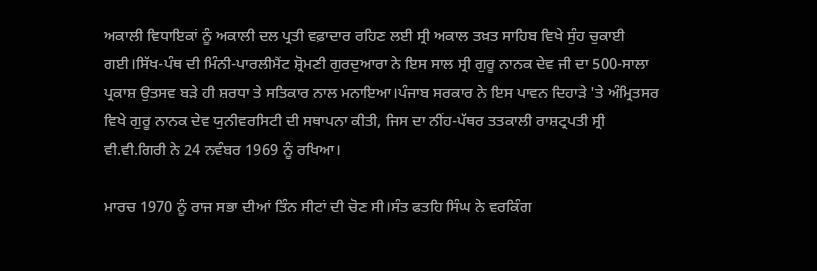ਅਕਾਲੀ ਵਿਧਾਇਕਾਂ ਨੂੰ ਅਕਾਲੀ ਦਲ ਪ੍ਰਤੀ ਵਫ਼ਾਦਾਰ ਰਹਿਣ ਲਈ ਸ੍ਰੀ ਅਕਾਲ ਤਖ਼ਤ ਸਾਹਿਬ ਵਿਖੇ ਸੁੰਹ ਚੁਕਾਈ ਗਈ।ਸਿੱਖ-ਪੰਥ ਦੀ ਮਿੰਨੀ-ਪਾਰਲੀਮੈਂਟ ਸ਼੍ਰੋਮਣੀ ਗੁਰਦੁਆਰਾ ਨੇ ਇਸ ਸਾਲ ਸ੍ਰੀ ਗੁਰੂ ਨਾਨਕ ਦੇਵ ਜੀ ਦਾ 500-ਸਾਲਾ ਪ੍ਰਕਾਸ਼ ਉਤਸਵ ਬੜੇ ਹੀ ਸ਼ਰਧਾ ਤੇ ਸਤਿਕਾਰ ਨਾਲ ਮਨਾਇਆ।ਪੰਜਾਬ ਸਰਕਾਰ ਨੇ ਇਸ ਪਾਵਨ ਦਿਹਾੜੇ 'ਤੇ ਅੰਮ੍ਰਿਤਸਰ ਵਿਖੇ ਗੁਰੂ ਨਾਨਕ ਦੇਵ ਯੁਨੀਵਰਸਿਟੀ ਦੀ ਸਥਾਪਨਾ ਕੀਤੀ, ਜਿਸ ਦਾ ਨੀਂਹ-ਪੱਥਰ ਤਤਕਾਲੀ ਰਾਸ਼ਟ੍ਰਪਤੀ ਸ੍ਰੀ ਵੀ.ਵੀ.ਗਿਰੀ ਨੇ 24 ਨਵੰਬਰ 1969 ਨੂੰ ਰਖਿਆ।

ਮਾਰਚ 1970 ਨੂੰ ਰਾਜ ਸਭਾ ਦੀਆਂ ਤਿੰਨ ਸੀਟਾਂ ਦੀ ਚੋਣ ਸੀ।ਸੰਤ ਫਤਹਿ ਸਿੰਘ ਨੇ ਵਰਕਿੰਗ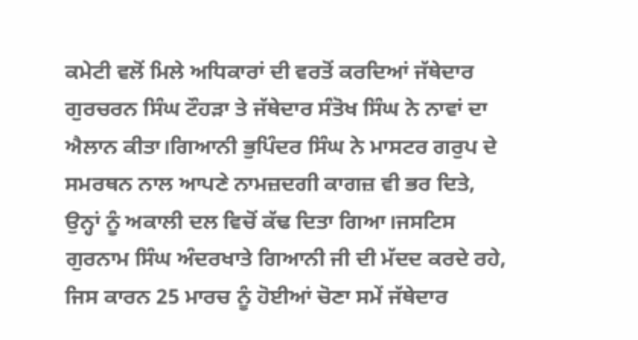ਕਮੇਟੀ ਵਲੋਂ ਮਿਲੇ ਅਧਿਕਾਰਾਂ ਦੀ ਵਰਤੋਂ ਕਰਦਿਆਂ ਜੱਥੇਦਾਰ ਗੁਰਚਰਨ ਸਿੰਘ ਟੌਹੜਾ ਤੇ ਜੱਥੇਦਾਰ ਸੰਤੋਖ ਸਿੰਘ ਨੇ ਨਾਵਾਂ ਦਾ ਐਲਾਨ ਕੀਤਾ।ਗਿਆਨੀ ਭੁਪਿੰਦਰ ਸਿੰਘ ਨੇ ਮਾਸਟਰ ਗਰੁਪ ਦੇ ਸਮਰਥਨ ਨਾਲ ਆਪਣੇ ਨਾਮਜ਼ਦਗੀ ਕਾਗਜ਼ ਵੀ ਭਰ ਦਿਤੇ, ਉਨ੍ਹਾਂ ਨੂੰ ਅਕਾਲੀ ਦਲ ਵਿਚੋਂ ਕੱਢ ਦਿਤਾ ਗਿਆ।ਜਸਟਿਸ ਗੁਰਨਾਮ ਸਿੰਘ ਅੰਦਰਖਾਤੇ ਗਿਆਨੀ ਜੀ ਦੀ ਮੱਦਦ ਕਰਦੇ ਰਹੇ, ਜਿਸ ਕਾਰਨ 25 ਮਾਰਚ ਨੂੰ ਹੋਈਆਂ ਚੋਣਾ ਸਮੇਂ ਜੱਥੇਦਾਰ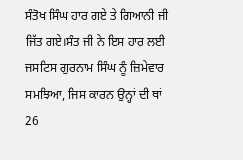ਸੰਤੋਖ ਸਿੰਘ ਹਾਰ ਗਏ ਤੇ ਗਿਆਨੀ ਜੀ ਜਿੱਤ ਗਏ।ਸੰਤ ਜੀ ਨੇ ਇਸ ਹਾਰ ਲਈ ਜਸਟਿਸ ਗੁਰਨਾਮ ਸਿੰਘ ਨੂੰ ਜ਼ਿਮੇਵਾਰ ਸਮਝਿਆ, ਜਿਸ ਕਾਰਨ ਉਨ੍ਹਾਂ ਦੀ ਥਾਂ 26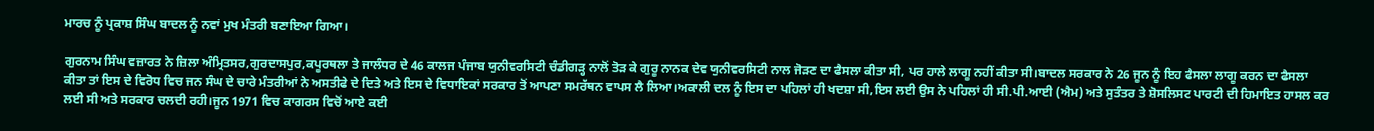ਮਾਰਚ ਨੂੰ ਪ੍ਰਕਾਸ਼ ਸਿੰਘ ਬਾਦਲ ਨੂੰ ਨਵਾਂ ਮੁਖ ਮੰਤਰੀ ਬਣਾਇਆ ਗਿਆ।

ਗੁਰਨਾਮ ਸਿੰਘ ਵਜ਼ਾਰਤ ਨੇ ਜ਼ਿਲਾ ਅੰਮ੍ਰਿਤਸਰ,ਗੁਰਦਾਸਪੁਰ,ਕਪੂਰਥਲਾ ਤੇ ਜਾਲੰਧਰ ਦੇ 46 ਕਾਲਜ ਪੰਜਾਬ ਯੁਨੀਵਰਸਿਟੀ ਚੰਡੀਗੜ੍ਹ ਨਾਲੋਂ ਤੋੜ ਕੇ ਗੁਰੂ ਨਾਨਕ ਦੇਵ ਯੁਨੀਵਰਸਿਟੀ ਨਾਲ ਜੋੜਣ ਦਾ ਫੈਸਲਾ ਕੀਤਾ ਸੀ, ਪਰ ਹਾਲੇ ਲਾਗੂ ਨਹੀਂ ਕੀਤਾ ਸੀ।ਬਾਦਲ ਸਰਕਾਰ ਨੇ 26 ਜੂਨ ਨੂੰ ਇਹ ਫੈਸਲਾ ਲਾਗੂ ਕਰਨ ਦਾ ਫੈਸਲਾ ਕੀਤਾ ਤਾਂ ਇਸ ਦੇ ਵਿਰੋਧ ਵਿਚ ਜਨ ਸੰਘ ਦੇ ਚਾਰੇ ਮੰਤਰੀਆਂ ਨੇ ਅਸਤੀਫੇ ਦੇ ਦਿਤੇ ਅਤੇ ਇਸ ਦੇ ਵਿਧਾਇਕਾਂ ਸਰਕਾਰ ਤੋਂ ਆਪਣਾ ਸਮਰੱਥਨ ਵਾਪਸ ਲੈ ਲਿਆ।ਅਕਾਲੀ ਦਲ ਨੂੰ ਇਸ ਦਾ ਪਹਿਲਾਂ ਹੀ ਖਦਸ਼ਾ ਸੀ,ਇਸ ਲਈ ਉਸ ਨੇ ਪਹਿਲਾਂ ਹੀ ਸੀ.ਪੀ.ਆਈ (ਐਮ) ਅਤੇ ਸੁਤੰਤਰ ਤੇ ਸ਼ੋਸਲਿਸਟ ਪਾਰਟੀ ਦੀ ਹਿਮਾਇਤ ਹਾਸਲ ਕਰ ਲਈ ਸੀ ਅਤੇ ਸਰਕਾਰ ਚਲਦੀ ਰਹੀ।ਜੂਨ 1971 ਵਿਚ ਕਾਗਰਸ ਵਿਚੋਂ ਆਏ ਕਈ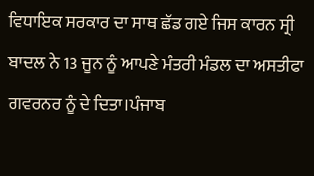ਵਿਧਾਇਕ ਸਰਕਾਰ ਦਾ ਸਾਥ ਛੱਡ ਗਏ ਜਿਸ ਕਾਰਨ ਸ੍ਰੀ ਬਾਦਲ ਨੇ 13 ਜੂਨ ਨੂੰ ਆਪਣੇ ਮੰਤਰੀ ਮੰਡਲ ਦਾ ਅਸਤੀਫਾ ਗਵਰਨਰ ਨੂੰ ਦੇ ਦਿਤਾ।ਪੰਜਾਬ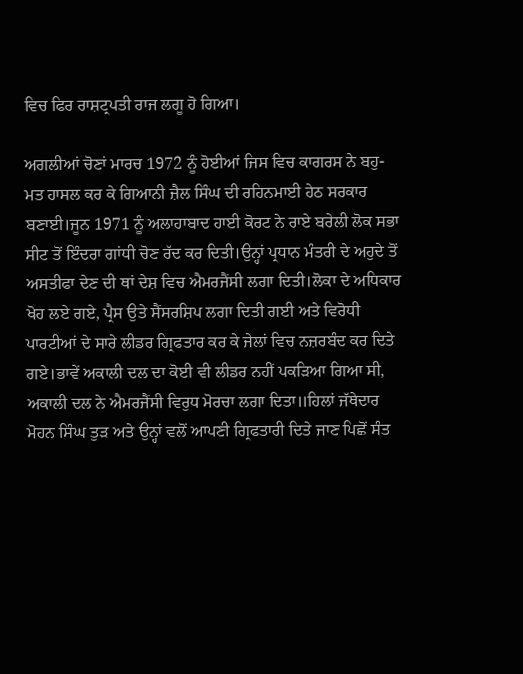ਵਿਚ ਫਿਰ ਰਾਸ਼ਟ੍ਰਪਤੀ ਰਾਜ ਲਗੂ ਹੋ ਗਿਆ।

ਅਗਲੀਆਂ ਚੋਣਾਂ ਮਾਰਚ 1972 ਨੂੰ ਹੋਈਆਂ ਜਿਸ ਵਿਚ ਕਾਗਰਸ ਨੇ ਬਹੁ-ਮਤ ਹਾਸਲ ਕਰ ਕੇ ਗਿਆਨੀ ਜ਼ੈਲ ਸਿੰਘ ਦੀ ਰਹਿਨਮਾਈ ਹੇਠ ਸਰਕਾਰ ਬਣਾਈ।ਜੂਨ 1971 ਨੂੰ ਅਲਾਹਾਬਾਦ ਹਾਈ ਕੋਰਟ ਨੇ ਰਾਏ ਬਰੇਲੀ ਲੋਕ ਸਭਾ ਸੀਟ ਤੋਂ ਇੰਦਰਾ ਗਾਂਧੀ ਚੋਣ ਰੱਦ ਕਰ ਦਿਤੀ।ਉਨ੍ਹਾਂ ਪ੍ਰਧਾਨ ਮੰਤਰੀ ਦੇ ਅਹੁਦੇ ਤੋਂ ਅਸਤੀਫਾ ਦੇਣ ਦੀ ਥਾਂ ਦੇਸ਼ ਵਿਚ ਐਮਰਜੈਂਸੀ ਲਗਾ ਦਿਤੀ।ਲੋਕਾ ਦੇ ਅਧਿਕਾਰ ਖੋਹ ਲਏ ਗਏ, ਪ੍ਰੈਸ ਉਤੇ ਸੈਂਸਰਸ਼ਿਪ ਲਗਾ ਦਿਤੀ ਗਈ ਅਤੇ ਵਿਰੋਧੀ ਪਾਰਟੀਆਂ ਦੇ ਸਾਰੇ ਲੀਡਰ ਗ੍ਰਿਫਤਾਰ ਕਰ ਕੇ ਜੇਲਾਂ ਵਿਚ ਨਜ਼ਰਬੰਦ ਕਰ ਦਿਤੇ ਗਏ।ਭਾਵੇਂ ਅਕਾਲੀ ਦਲ ਦਾ ਕੋਈ ਵੀ ਲੀਡਰ ਨਹੀਂ ਪਕੜਿਆ ਗਿਆ ਸੀ, ਅਕਾਲੀ ਦਲ ਨੇ ਐਮਰਜੈਂਸੀ ਵਿਰੁਧ ਮੋਰਚਾ ਲਗਾ ਦਿਤਾ॥ਹਿਲਾਂ ਜੱਥੇਦਾਰ ਮੋਹਨ ਸਿੰਘ ਤੁੜ ਅਤੇ ਉਨ੍ਹਾਂ ਵਲੋਂ ਆਪਣੀ ਗ੍ਰਿਫਤਾਰੀ ਦਿਤੇ ਜਾਣ ਪਿਛੋਂ ਸੰਤ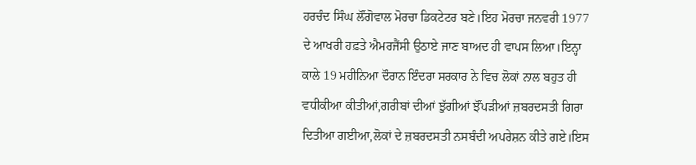ਹਰਚੰਦ ਸਿੰਘ ਲੌਂਗੋਵਾਲ ਮੋਰਚਾ ਡਿਕਟੇਟਰ ਬਣੇ।ਇਹ ਮੋਰਚਾ ਜਨਵਰੀ 1977 ਦੇ ਆਖਰੀ ਹਫ਼ਤੇ ਐਮਰਜੈਂਸੀ ਉਠਾਏ ਜਾਣ ਬਾਅਦ ਹੀ ਵਾਪਸ ਲਿਆ।ਇਨ੍ਹਾ ਕਾਲੇ 19 ਮਹੀਨਿਆ ਦੌਰਾਨ ਇੰਦਰਾ ਸਰਕਾਰ ਨੇ ਵਿਚ ਲੋਕਾਂ ਨਾਲ ਬਹੁਤ ਹੀ ਵਧੀਕੀਆ ਕੀਤੀਆਂ,ਗਰੀਬਾਂ ਦੀਆਂ ਝੁੱਗੀਆਂ ਝੌਂਪੜੀਆਂ ਜ਼ਬਰਦਸਤੀ ਗਿਰਾ ਦਿਤੀਆ ਗਈਆ,ਲੋਕਾਂ ਦੇ ਜ਼ਬਰਦਸਤੀ ਨਸਬੰਦੀ ਅਪਰੇਸ਼ਨ ਕੀਤੇ ਗਏ।ਇਸ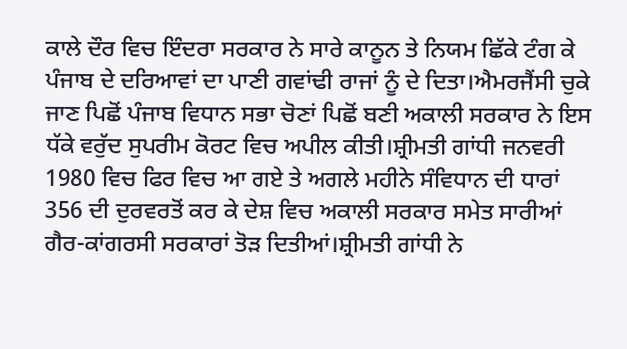ਕਾਲੇ ਦੌਰ ਵਿਚ ਇੰਦਰਾ ਸਰਕਾਰ ਨੇ ਸਾਰੇ ਕਾਨੂਨ ਤੇ ਨਿਯਮ ਛਿੱਕੇ ਟੰਗ ਕੇ ਪੰਜਾਬ ਦੇ ਦਰਿਆਵਾਂ ਦਾ ਪਾਣੀ ਗਵਾਂਢੀ ਰਾਜਾਂ ਨੂੰ ਦੇ ਦਿਤਾ।ਐਮਰਜੈਂਸੀ ਚੁਕੇ ਜਾਣ ਪਿਛੋਂ ਪੰਜਾਬ ਵਿਧਾਨ ਸਭਾ ਚੋਣਾਂ ਪਿਛੋਂ ਬਣੀ ਅਕਾਲੀ ਸਰਕਾਰ ਨੇ ਇਸ ਧੱਕੇ ਵਰੁੱਦ ਸੁਪਰੀਮ ਕੋਰਟ ਵਿਚ ਅਪੀਲ ਕੀਤੀ।ਸ਼੍ਰੀਮਤੀ ਗਾਂਧੀ ਜਨਵਰੀ 1980 ਵਿਚ ਫਿਰ ਵਿਚ ਆ ਗਏ ਤੇ ਅਗਲੇ ਮਹੀਨੇ ਸੰਵਿਧਾਨ ਦੀ ਧਾਰਾਂ 356 ਦੀ ਦੁਰਵਰਤੋਂ ਕਰ ਕੇ ਦੇਸ਼ ਵਿਚ ਅਕਾਲੀ ਸਰਕਾਰ ਸਮੇਤ ਸਾਰੀਆਂ ਗੈਰ-ਕਾਂਗਰਸੀ ਸਰਕਾਰਾਂ ਤੋੜ ਦਿਤੀਆਂ।ਸ਼੍ਰੀਮਤੀ ਗਾਂਧੀ ਨੇ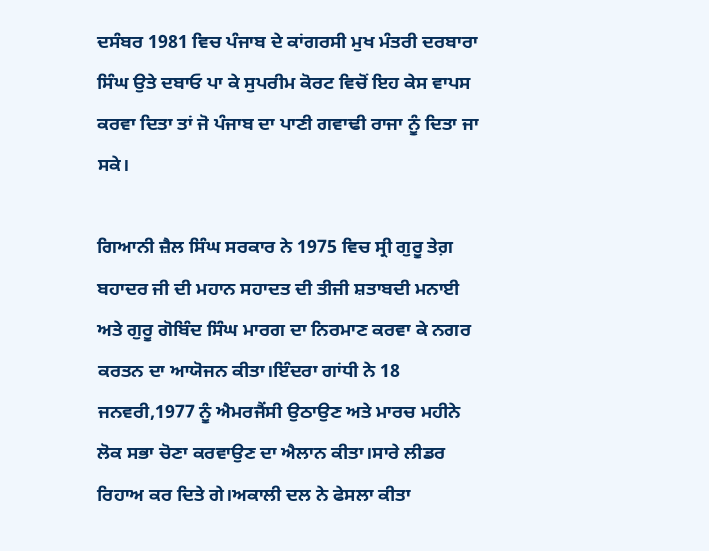ਦਸੰਬਰ 1981 ਵਿਚ ਪੰਜਾਬ ਦੇ ਕਾਂਗਰਸੀ ਮੁਖ ਮੰਤਰੀ ਦਰਬਾਰਾ ਸਿੰਘ ਉਤੇ ਦਬਾਓ ਪਾ ਕੇ ਸੁਪਰੀਮ ਕੋਰਟ ਵਿਚੋਂ ਇਹ ਕੇਸ ਵਾਪਸ ਕਰਵਾ ਦਿਤਾ ਤਾਂ ਜੋ ਪੰਜਾਬ ਦਾ ਪਾਣੀ ਗਵਾਢੀ ਰਾਜਾ ਨੂੰ ਦਿਤਾ ਜਾ ਸਕੇ।

ਗਿਆਨੀ ਜ਼ੈਲ ਸਿੰਘ ਸਰਕਾਰ ਨੇ 1975 ਵਿਚ ਸ੍ਰੀ ਗੁਰੂ ਤੇਗ਼ ਬਹਾਦਰ ਜੀ ਦੀ ਮਹਾਨ ਸਹਾਦਤ ਦੀ ਤੀਜੀ ਸ਼ਤਾਬਦੀ ਮਨਾਈ ਅਤੇ ਗੁਰੂ ਗੋਬਿੰਦ ਸਿੰਘ ਮਾਰਗ ਦਾ ਨਿਰਮਾਣ ਕਰਵਾ ਕੇ ਨਗਰ ਕਰਤਨ ਦਾ ਆਯੋਜਨ ਕੀਤਾ।ਇੰਦਰਾ ਗਾਂਧੀ ਨੇ 18 ਜਨਵਰੀ,1977 ਨੂੰ ਐਮਰਜੈਂਸੀ ਉਠਾਉਣ ਅਤੇ ਮਾਰਚ ਮਹੀਨੇ ਲੋਕ ਸਭਾ ਚੋਣਾ ਕਰਵਾਉਣ ਦਾ ਐਲਾਨ ਕੀਤਾ।ਸਾਰੇ ਲੀਡਰ ਰਿਹਾਅ ਕਰ ਦਿਤੇ ਗੇ।ਅਕਾਲੀ ਦਲ ਨੇ ਫੇਸਲਾ ਕੀਤਾ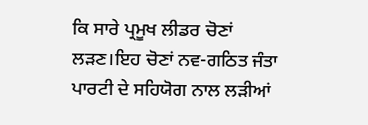ਕਿ ਸਾਰੇ ਪ੍ਰਮੂਖ ਲੀਡਰ ਚੋਣਾਂ ਲੜਣ।ਇਹ ਚੋਣਾਂ ਨਵ-ਗਠਿਤ ਜੰਤਾ ਪਾਰਟੀ ਦੇ ਸਹਿਯੋਗ ਨਾਲ ਲੜੀਆਂ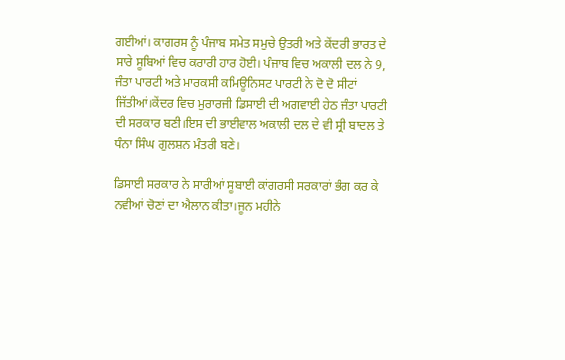ਗਈਆਂ। ਕਾਗਰਸ ਨੂੰ ਪੰਜਾਬ ਸਮੇਤ ਸਮੁਚੇ ਉਤਰੀ ਅਤੇ ਕੇਂਦਰੀ ਭਾਰਤ ਦੇ ਸਾਰੇ ਸੂਬਿਆਂ ਵਿਚ ਕਰਾਰੀ ਹਾਰ ਹੋਈ। ਪੰਜਾਬ ਵਿਚ ਅਕਾਲੀ ਦਲ ਨੇ 9, ਜੰਤਾ ਪਾਰਟੀ ਅਤੇ ਮਾਰਕਸੀ ਕਮਿਊਨਿਸਟ ਪਾਰਟੀ ਨੇ ਦੋ ਦੋ ਸੀਟਾਂ ਜਿੱਤੀਆਂ।ਕੇਂਦਰ ਵਿਚ ਮੁਰਾਰਜੀ ਡਿਸਾਈ ਦੀ ਅਗਵਾਈ ਹੇਠ ਜੰਤਾ ਪਾਰਟੀ ਦੀ ਸਰਕਾਰ ਬਣੀ।ਇਸ ਦੀ ਭਾਈਵਾਲ ਅਕਾਲੀ ਦਲ ਦੇ ਵੀ ਸ੍ਰੀ ਬਾਦਲ ਤੇ ਧੰਨਾ ਸਿੰਘ ਗੁਲਸ਼ਨ ਮੰਤਰੀ ਬਣੇ।

ਡਿਸਾਈ ਸਰਕਾਰ ਨੇ ਸਾਰੀਆਂ ਸੂਬਾਈ ਕਾਂਗਰਸੀ ਸਰਕਾਰਾਂ ਭੰਗ ਕਰ ਕੇ ਨਵੀਆਂ ਚੋਣਾਂ ਦਾ ਐਲਾਨ ਕੀਤਾ।ਜੂਨ ਮਹੀਨੇ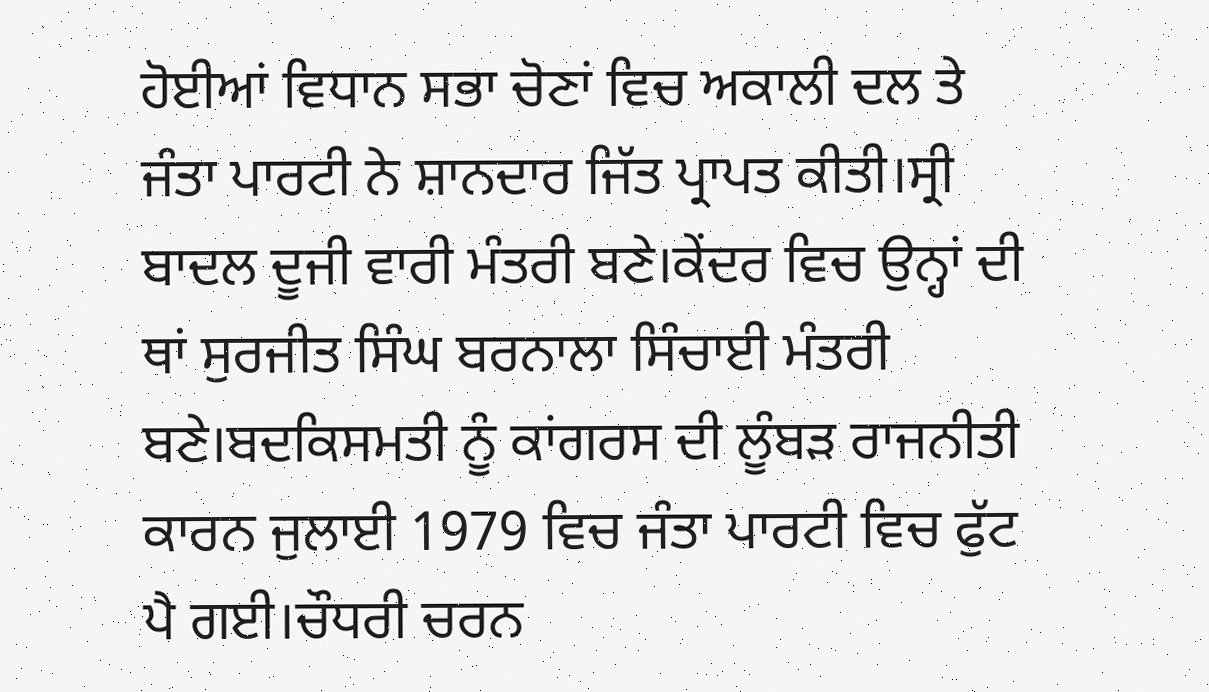ਹੋਈਆਂ ਵਿਧਾਨ ਸਭਾ ਚੋਣਾਂ ਵਿਚ ਅਕਾਲੀ ਦਲ ਤੇ ਜੰਤਾ ਪਾਰਟੀ ਨੇ ਸ਼ਾਨਦਾਰ ਜਿੱਤ ਪ੍ਰਾਪਤ ਕੀਤੀ।ਸ੍ਰੀ ਬਾਦਲ ਦੂਜੀ ਵਾਰੀ ਮੰਤਰੀ ਬਣੇ।ਕੇਂਦਰ ਵਿਚ ਉਨ੍ਹਾਂ ਦੀ ਥਾਂ ਸੁਰਜੀਤ ਸਿੰਘ ਬਰਨਾਲਾ ਸਿੰਚਾਈ ਮੰਤਰੀ ਬਣੇ।ਬਦਕਿਸਮਤੀ ਨੂੰ ਕਾਂਗਰਸ ਦੀ ਲੂੰਬੜ ਰਾਜਨੀਤੀ ਕਾਰਨ ਜੁਲਾਈ 1979 ਵਿਚ ਜੰਤਾ ਪਾਰਟੀ ਵਿਚ ਫੁੱਟ ਪੈ ਗਈ।ਚੌਧਰੀ ਚਰਨ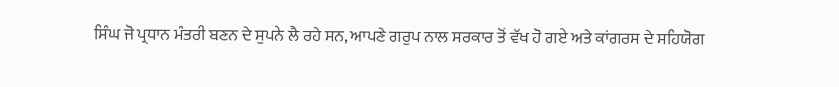ਸਿੰਘ ਜੋ ਪ੍ਰਧਾਨ ਮੰਤਰੀ ਬਣਨ ਦੇ ਸੁਪਨੇ ਲੈ ਰਹੇ ਸਨ, ਆਪਣੇ ਗਰੁਪ ਨਾਲ ਸਰਕਾਰ ਤੋਂ ਵੱਖ ਹੋ ਗਏ ਅਤੇ ਕਾਂਗਰਸ ਦੇ ਸਹਿਯੋਗ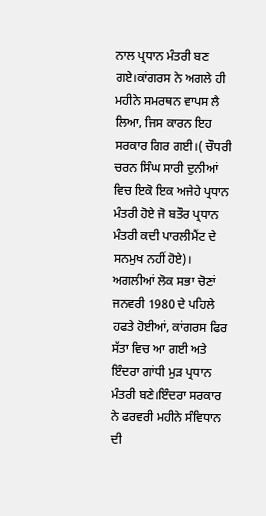ਨਾਲ ਪ੍ਰਧਾਨ ਮੰਤਰੀ ਬਣ ਗਏ।ਕਾਂਗਰਸ ਨੇ ਅਗਲੇ ਹੀ ਮਹੀਨੇ ਸਮਰਥਨ ਵਾਪਸ ਲੈ ਲਿਆ, ਜਿਸ ਕਾਰਨ ਇਹ ਸਰਕਾਰ ਗਿਰ ਗਈ।( ਚੌਧਰੀ ਚਰਨ ਸਿੰਘ ਸਾਰੀ ਦੁਨੀਆਂ ਵਿਚ ਇਕੋ ਇਕ ਅਜੇਹੇ ਪ੍ਰਧਾਨ ਮੰਤਰੀ ਹੋਏ ਜੋ ਬਤੌਰ ਪ੍ਰਧਾਨ ਮੰਤਰੀ ਕਦੀ ਪਾਰਲੀਮੈਂਟ ਦੇ ਸਨਮੁਖ ਨਹੀਂ ਹੋਏ)। ਅਗਲੀਆਂ ਲੋਕ ਸਭਾ ਚੋਣਾਂ ਜਨਵਰੀ 1980 ਦੇ ਪਹਿਲੇ ਹਫਤੇ ਹੋਈਆਂ, ਕਾਂਗਰਸ ਫਿਰ ਸੱਤਾ ਵਿਚ ਆ ਗਈ ਅਤੇ ਇੰਦਰਾ ਗਾਂਧੀ ਮੁੜ ਪ੍ਰਧਾਨ ਮੰਤਰੀ ਬਣੇ।ਇੰਦਰਾ ਸਰਕਾਰ ਨੇ ਫਰਵਰੀ ਮਹੀਨੇ ਸੰਵਿਧਾਨ ਦੀ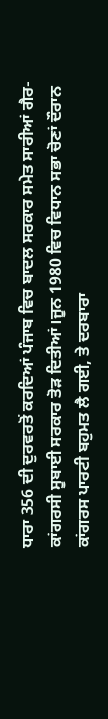ਧਾਰਾ 356 ਦੀ ਦੁਰਵਰਤੋਂ ਕਰਦਿਆਂ ਪੰਜਾਬ ਵਿਚ ਬਾਦਲ ਸਰਕਾਰ ਸਮੇਤ ਸਾਰੀਆਂ ਗੈਰ-ਕਾਂਗਰਸੀ ਸੂਬਾਈ ਸਰਕਾਰ ਤੋੜ ਦਿਤੀਆਂ।ਜੂਨ 1980 ਵਿਚ ਵਿਧਾਨ ਸਭਾ ਚੋਣਾਂ ਦੌਰਾਨ ਕਾਂਗਰਸ ਪਾਰਟੀ ਬਹੁਮਤ ਲੈ ਗਈ, ਤੇ ਦਰਬਾਰਾ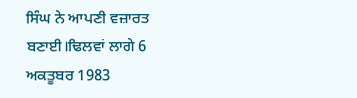ਸਿੰਘ ਨੇ ਆਪਣੀ ਵਜ਼ਾਰਤ ਬਣਾਈ।ਢਿਲਵਾਂ ਲਾਗੇ 6 ਅਕਤੂਬਰ 1983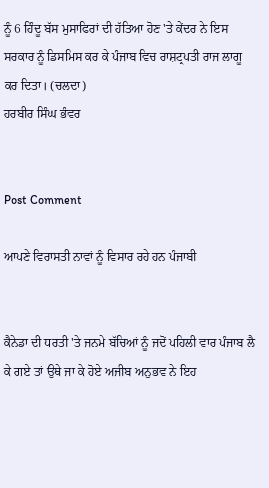ਨੂੰ 6 ਹਿੰਦੂ ਬੱਸ ਮੁਸਾਫਿਰਾਂ ਦੀ ਹੱਤਿਆ ਹੋਣ 'ਤੇ ਕੇਂਦਰ ਨੇ ਇਸ ਸਰਕਾਰ ਨੂੰ ਡਿਸਮਿਸ ਕਰ ਕੇ ਪੰਜਾਬ ਵਿਚ ਰਾਸ਼ਟ੍ਰਪਤੀ ਰਾਜ ਲਾਗੂ ਕਰ ਦਿਤਾ। (ਚਲਦਾ)
ਹਰਬੀਰ ਸਿੰਘ ਭੰਵਰ


Post Comment

ਆਪਣੇ ਵਿਰਾਸਤੀ ਨਾਵਾਂ ਨੂੰ ਵਿਸਾਰ ਰਹੇ ਹਨ ਪੰਜਾਬੀ


ਕੈਨੇਡਾ ਦੀ ਧਰਤੀ 'ਤੇ ਜਨਮੇ ਬੱਚਿਆਂ ਨੂੰ ਜਦੋਂ ਪਹਿਲੀ ਵਾਰ ਪੰਜਾਬ ਲੈ ਕੇ ਗਏ ਤਾਂ ਉਥੇ ਜਾ ਕੇ ਹੋਏ ਅਜੀਬ ਅਨੁਭਵ ਨੇ ਇਹ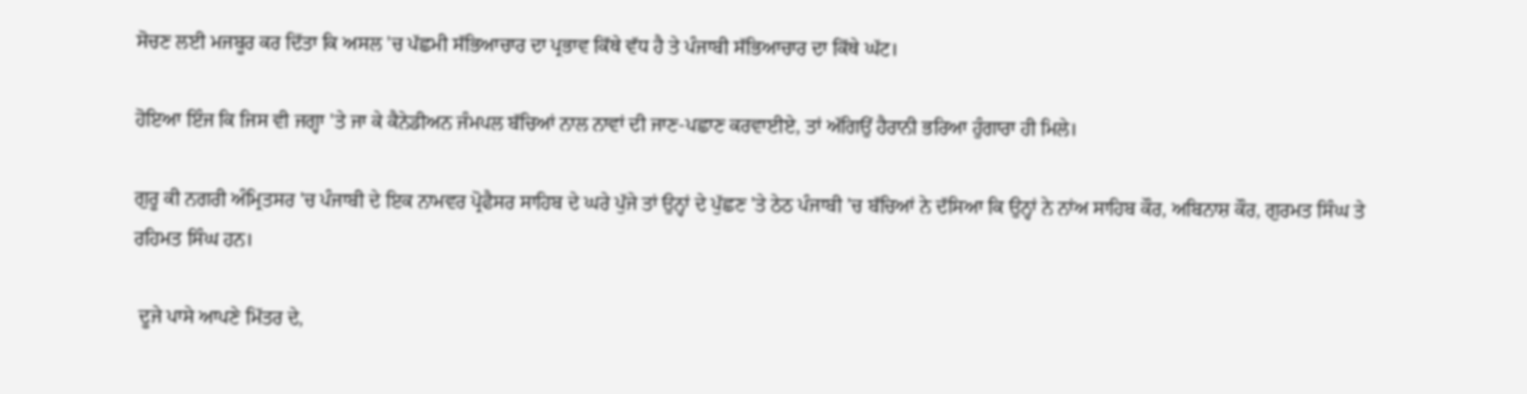ਸੋਚਣ ਲਈ ਮਜਬੂਰ ਕਰ ਦਿੱਤਾ ਕਿ ਅਸਲ 'ਚ ਪੱਛਮੀ ਸੱਭਿਆਚਾਰ ਦਾ ਪ੍ਰਭਾਵ ਕਿੱਥੇ ਵੱਧ ਹੈ ਤੇ ਪੰਜਾਬੀ ਸੱਭਿਆਚਾਰ ਦਾ ਕਿੱਥੇ ਘੱਟ।

ਹੋਇਆ ਇੰਜ ਕਿ ਜਿਸ ਵੀ ਜਗ੍ਹਾ 'ਤੇ ਜਾ ਕੇ ਕੈਨੇਡੀਅਨ ਜੰਮਪਲ ਬੱਚਿਆਂ ਨਾਲ ਨਾਵਾਂ ਦੀ ਜਾਣ-ਪਛਾਣ ਕਰਵਾਈਏ, ਤਾਂ ਅੱਗਿਉਂ ਹੈਰਾਨੀ ਭਰਿਆ ਹੁੰਗਾਰਾ ਹੀ ਮਿਲੇ।

ਗੁਰੂ ਕੀ ਨਗਰੀ ਅੰਮ੍ਰਿਤਸਰ 'ਚ ਪੰਜਾਬੀ ਦੇ ਇਕ ਨਾਮਵਰ ਪ੍ਰੋਫੈਸਰ ਸਾਹਿਬ ਦੇ ਘਰੇ ਪੁੱਜੇ ਤਾਂ ਉਨ੍ਹਾਂ ਦੇ ਪੁੱਛਣ 'ਤੇ ਠੇਠ ਪੰਜਾਬੀ 'ਚ ਬੱਚਿਆਂ ਨੇ ਦੱਸਿਆ ਕਿ ਉਨ੍ਹਾਂ ਨੇ ਨਾਂਅ ਸਾਹਿਬ ਕੌਰ, ਅਬਿਨਾਸ਼ ਕੌਰ, ਗੁਰਮਤ ਸਿੰਘ ਤੇ ਰਹਿਮਤ ਸਿੰਘ ਹਨ।

 ਦੂਜੇ ਪਾਸੇ ਆਪਣੇ ਮਿੱਤਰ ਦੇ,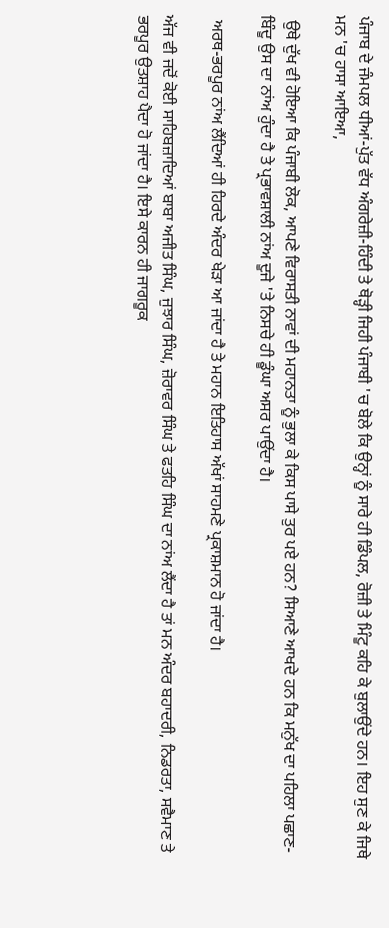ਪੰਜਾਬ ਦੇ ਜੰਮਪਲ ਧੀਆਂ-ਪੁੱਤ ਵੱਧ ਅੰਗਰੇਜ਼ੀ-ਹਿੰਦੀ ਤੇ ਥੋੜ੍ਹੀ ਜਿਹੀ ਪੰਜਾਬੀ 'ਚ ਬੋਲੇ ਕਿ ਉਨ੍ਹਾਂ ਨੂੰ ਸਾਰੇ ਹੀ ਡਿੰਪਲ, ਰੋਜ਼ੀ ਤੇ ਮਿੰਟੂ ਕਹਿ ਕੇ ਬੁਲਾਉਂਦੇ ਹਨ। ਇਹ ਸੁਣ ਕੇ ਜਿਥੇ ਮਨ 'ਚ ਹਾਸਾ ਆਇਆ,

 ਉਥੇ ਦੁੱਖ ਵੀ ਹੋਇਆ ਕਿ ਪੰਜਾਬੀ ਲੋਕ, ਆਪਣੇ ਵਿਰਾਸਤੀ ਨਾਵਾਂ ਦੀ ਮਹਾਨਤਾ ਨੂੰ ਭੁਲਾ ਕੇ ਕਿਸ ਪਾਸੇ ਤੁਰ ਪਏ ਹਨ? ਸਿਆਣੇ ਆਖਦੇ ਹਨ ਕਿ ਮਨੁੱਖ ਦਾ ਪਹਿਲਾ ਪਛਾਣ-ਬਿੰਦੂ ਉਸ ਦਾ ਨਾਂਅ ਹੁੰਦਾ ਹੈ ਤੇ ਪ੍ਰਭਾਵਸ਼ਾਲੀ ਨਾਂਅ ਦੂਜੇ 'ਤੇ ਨਿਸਚੇ ਹੀ ਡੂੰਘਾ ਅਸਰ ਪਾਉਂਦਾ ਹੈ।

 ਅਰਥ-ਭਰਪੂਰ ਨਾਂਅ ਲੈਂਦਿਆਂ ਹੀ ਹਿਰਦੇ ਅੰਦਰ ਖੇੜਾ ਆ ਜਾਂਦਾ ਹੈ ਤੇ ਮਹਾਨ ਇਤਿਹਾਸ ਅੱਖਾਂ ਸਾਹਮਣੇ ਪ੍ਰਕਾਸ਼ਮਾਨ ਹੋ ਜਾਂਦਾ ਹੈ।

ਅੱਜ ਵੀ ਜਦੋਂ ਕੋਈ ਸਾਹਿਬਜ਼ਾਦਿਆਂ ਬਾਬਾ ਅਜੀਤ ਸਿੰਘ, ਜੁਝਾਰ ਸਿੰਘ, ਜ਼ੋਰਾਵਰ ਸਿੰਘ ਤੇ ਫਤਹਿ ਸਿੰਘ ਦਾ ਨਾਂਅ ਲੈਂਦਾ ਹੈ ਤਾਂ ਮਨ ਅੰਦਰ ਬਹਾਦਰੀ, ਨਿਡਰਤਾ, ਸਵੈਮਾਣ ਤੇ ਭਰਪੂਰ ਉਤਸ਼ਾਹ ਪੈਦਾ ਹੋ ਜਾਂਦਾ ਹੈ। ਇਸੇ ਕਾਰਨ ਹੀ ਜਾਗਰੂਕ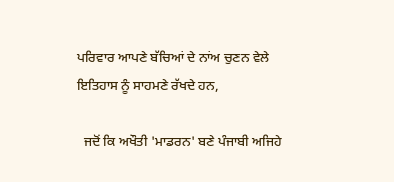ਪਰਿਵਾਰ ਆਪਣੇ ਬੱਚਿਆਂ ਦੇ ਨਾਂਅ ਚੁਣਨ ਵੇਲੇ ਇਤਿਹਾਸ ਨੂੰ ਸਾਹਮਣੇ ਰੱਖਦੇ ਹਨ,

  ਜਦੋਂ ਕਿ ਅਖੌਤੀ 'ਮਾਡਰਨ' ਬਣੇ ਪੰਜਾਬੀ ਅਜਿਹੇ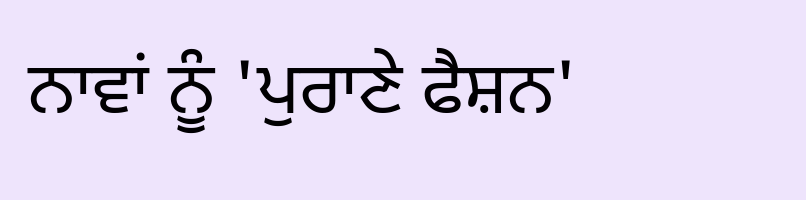ਨਾਵਾਂ ਨੂੰ 'ਪੁਰਾਣੇ ਫੈਸ਼ਨ'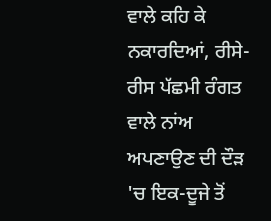ਵਾਲੇ ਕਹਿ ਕੇ ਨਕਾਰਦਿਆਂ, ਰੀਸੇ-ਰੀਸ ਪੱਛਮੀ ਰੰਗਤ ਵਾਲੇ ਨਾਂਅ ਅਪਣਾਉਣ ਦੀ ਦੌੜ 'ਚ ਇਕ-ਦੂਜੇ ਤੋਂ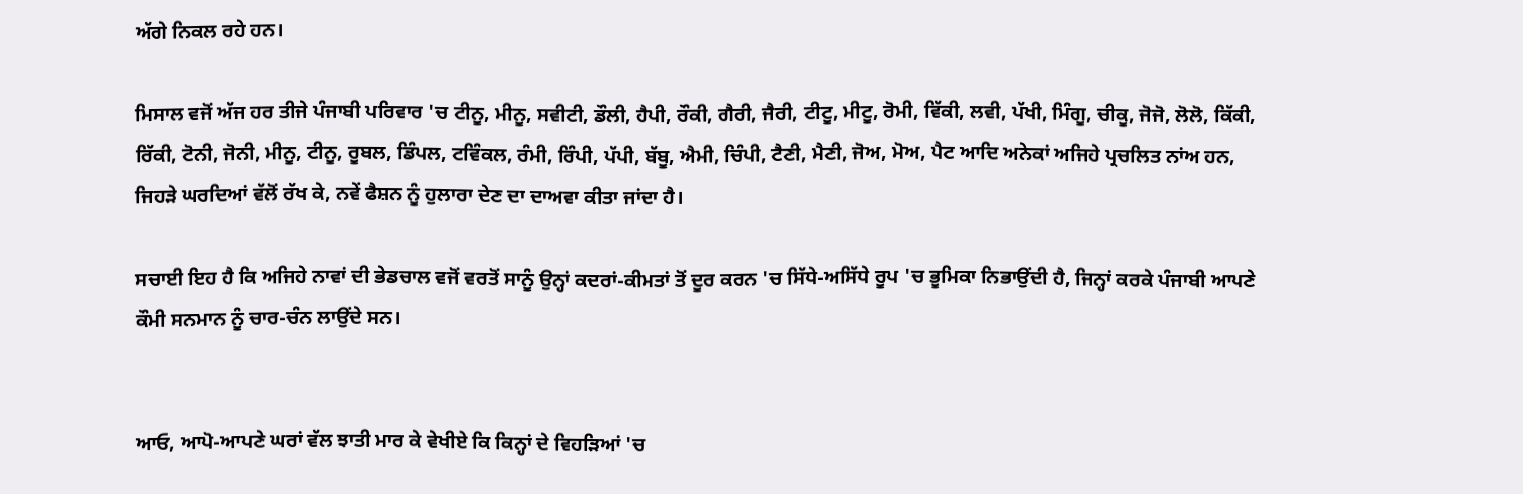ਅੱਗੇ ਨਿਕਲ ਰਹੇ ਹਨ।

ਮਿਸਾਲ ਵਜੋਂ ਅੱਜ ਹਰ ਤੀਜੇ ਪੰਜਾਬੀ ਪਰਿਵਾਰ 'ਚ ਟੀਨੂ, ਮੀਨੂ, ਸਵੀਟੀ, ਡੌਲੀ, ਹੈਪੀ, ਰੌਕੀ, ਗੈਰੀ, ਜੈਰੀ, ਟੀਟੂ, ਮੀਟੂ, ਰੋਮੀ, ਵਿੱਕੀ, ਲਵੀ, ਪੱਖੀ, ਮਿੰਗੂ, ਚੀਕੂ, ਜੋਜੋ, ਲੋਲੋ, ਕਿੱਕੀ, ਰਿੱਕੀ, ਟੋਨੀ, ਜੋਨੀ, ਮੀਨੂ, ਟੀਨੂ, ਰੂਬਲ, ਡਿੰਪਲ, ਟਵਿੰਕਲ, ਰੰਮੀ, ਰਿੰਪੀ, ਪੱਪੀ, ਬੱਬੂ, ਐਮੀ, ਚਿੰਪੀ, ਟੈਣੀ, ਮੈਣੀ, ਜੋਅ, ਮੋਅ, ਪੈਟ ਆਦਿ ਅਨੇਕਾਂ ਅਜਿਹੇ ਪ੍ਰਚਲਿਤ ਨਾਂਅ ਹਨ, ਜਿਹੜੇ ਘਰਦਿਆਂ ਵੱਲੋਂ ਰੱਖ ਕੇ, ਨਵੇਂ ਫੈਸ਼ਨ ਨੂੰ ਹੁਲਾਰਾ ਦੇਣ ਦਾ ਦਾਅਵਾ ਕੀਤਾ ਜਾਂਦਾ ਹੈ।

ਸਚਾਈ ਇਹ ਹੈ ਕਿ ਅਜਿਹੇ ਨਾਵਾਂ ਦੀ ਭੇਡਚਾਲ ਵਜੋਂ ਵਰਤੋਂ ਸਾਨੂੰ ਉਨ੍ਹਾਂ ਕਦਰਾਂ-ਕੀਮਤਾਂ ਤੋਂ ਦੂਰ ਕਰਨ 'ਚ ਸਿੱਧੇ-ਅਸਿੱਧੇ ਰੂਪ 'ਚ ਭੂਮਿਕਾ ਨਿਭਾਉਂਦੀ ਹੈ, ਜਿਨ੍ਹਾਂ ਕਰਕੇ ਪੰਜਾਬੀ ਆਪਣੇ ਕੌਮੀ ਸਨਮਾਨ ਨੂੰ ਚਾਰ-ਚੰਨ ਲਾਉਂਦੇ ਸਨ।


ਆਓ, ਆਪੋ-ਆਪਣੇ ਘਰਾਂ ਵੱਲ ਝਾਤੀ ਮਾਰ ਕੇ ਵੇਖੀਏ ਕਿ ਕਿਨ੍ਹਾਂ ਦੇ ਵਿਹੜਿਆਂ 'ਚ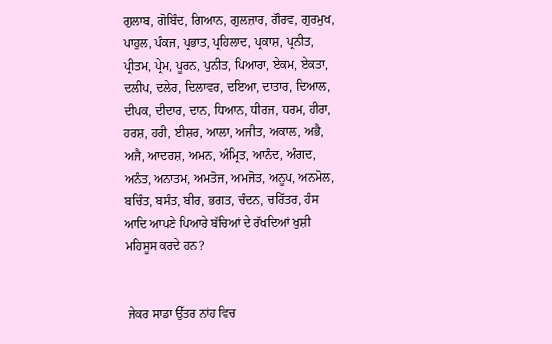ਗੁਲਾਬ, ਗੋਬਿੰਦ, ਗਿਆਨ, ਗੁਲਜ਼ਾਰ, ਗੌਰਵ, ਗੁਰਮੁਖ, ਪਾਹੁਲ, ਪੰਕਜ, ਪ੍ਰਭਾਤ, ਪ੍ਰਹਿਲਾਦ, ਪ੍ਰਕਾਸ਼, ਪ੍ਰਨੀਤ, ਪ੍ਰੀਤਮ, ਪ੍ਰੇਮ, ਪੂਰਨ, ਪੁਨੀਤ, ਪਿਆਰਾ, ਏਕਮ, ਏਕਤਾ, ਦਲੀਪ, ਦਲੇਰ, ਦਿਲਾਵਰ, ਦਇਆ, ਦਾਤਾਰ, ਦਿਆਲ, ਦੀਪਕ, ਦੀਦਾਰ, ਦਾਨ, ਧਿਆਨ, ਧੀਰਜ, ਧਰਮ, ਹੀਰਾ, ਹਰਸ਼, ਹਰੀ, ਈਸ਼ਰ, ਆਲਾ, ਅਜੀਤ, ਅਕਾਲ, ਅਭੈ, ਅਜੈ, ਆਦਰਸ਼, ਅਮਨ, ਅੰਮ੍ਰਿਤ, ਆਨੰਦ, ਅੰਗਦ, ਅਨੰਤ, ਅਨਾਤਮ, ਅਮਤੋਜ, ਅਮਜੋਤ, ਅਨੂਪ, ਅਨਮੋਲ, ਬਚਿੰਤ, ਬਸੰਤ, ਬੀਰ, ਭਗਤ, ਚੰਦਨ, ਚਰਿੱਤਰ, ਹੰਸ ਆਦਿ ਆਪਣੇ ਪਿਆਰੇ ਬੱਚਿਆਂ ਦੇ ਰੱਖਦਿਆਂ ਖੁਸ਼ੀ ਮਹਿਸੂਸ ਕਰਦੇ ਹਨ?


 ਜੇਕਰ ਸਾਡਾ ਉੱਤਰ ਨਾਂਹ ਵਿਚ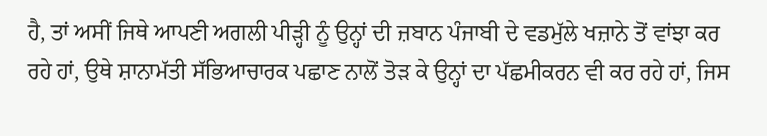ਹੈ, ਤਾਂ ਅਸੀਂ ਜਿਥੇ ਆਪਣੀ ਅਗਲੀ ਪੀੜ੍ਹੀ ਨੂੰ ਉਨ੍ਹਾਂ ਦੀ ਜ਼ਬਾਨ ਪੰਜਾਬੀ ਦੇ ਵਡਮੁੱਲੇ ਖਜ਼ਾਨੇ ਤੋਂ ਵਾਂਝਾ ਕਰ ਰਹੇ ਹਾਂ, ਉਥੇ ਸ਼ਾਨਾਮੱਤੀ ਸੱਭਿਆਚਾਰਕ ਪਛਾਣ ਨਾਲੋਂ ਤੋੜ ਕੇ ਉਨ੍ਹਾਂ ਦਾ ਪੱਛਮੀਕਰਨ ਵੀ ਕਰ ਰਹੇ ਹਾਂ, ਜਿਸ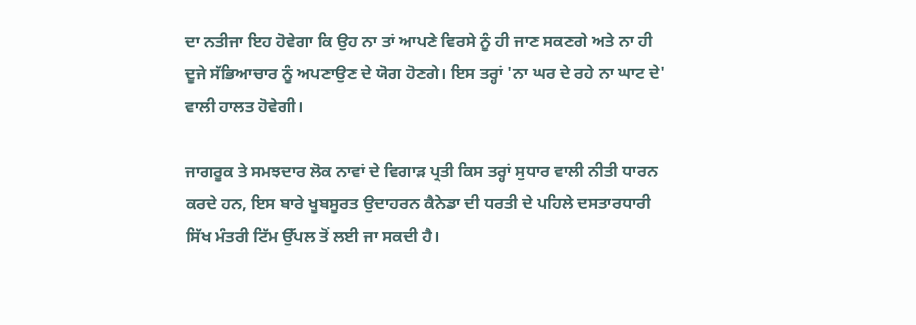ਦਾ ਨਤੀਜਾ ਇਹ ਹੋਵੇਗਾ ਕਿ ਉਹ ਨਾ ਤਾਂ ਆਪਣੇ ਵਿਰਸੇ ਨੂੰ ਹੀ ਜਾਣ ਸਕਣਗੇ ਅਤੇ ਨਾ ਹੀ ਦੂਜੇ ਸੱਭਿਆਚਾਰ ਨੂੰ ਅਪਣਾਉਣ ਦੇ ਯੋਗ ਹੋਣਗੇ। ਇਸ ਤਰ੍ਹਾਂ 'ਨਾ ਘਰ ਦੇ ਰਹੇ ਨਾ ਘਾਟ ਦੇ' ਵਾਲੀ ਹਾਲਤ ਹੋਵੇਗੀ।

ਜਾਗਰੂਕ ਤੇ ਸਮਝਦਾਰ ਲੋਕ ਨਾਵਾਂ ਦੇ ਵਿਗਾੜ ਪ੍ਰਤੀ ਕਿਸ ਤਰ੍ਹਾਂ ਸੁਧਾਰ ਵਾਲੀ ਨੀਤੀ ਧਾਰਨ ਕਰਦੇ ਹਨ, ਇਸ ਬਾਰੇ ਖੂਬਸੂਰਤ ਉਦਾਹਰਨ ਕੈਨੇਡਾ ਦੀ ਧਰਤੀ ਦੇ ਪਹਿਲੇ ਦਸਤਾਰਧਾਰੀ ਸਿੱਖ ਮੰਤਰੀ ਟਿੱਮ ਉੱਪਲ ਤੋਂ ਲਈ ਜਾ ਸਕਦੀ ਹੈ।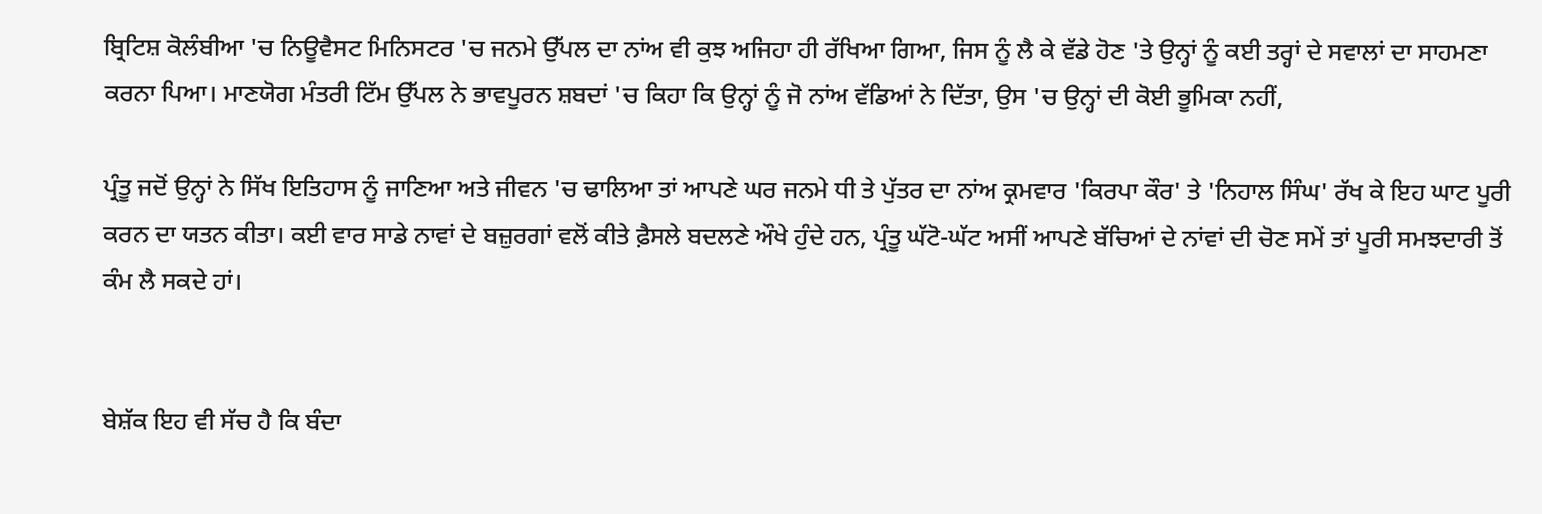ਬ੍ਰਿਟਿਸ਼ ਕੋਲੰਬੀਆ 'ਚ ਨਿਊਵੈਸਟ ਮਿਨਿਸਟਰ 'ਚ ਜਨਮੇ ਉੱਪਲ ਦਾ ਨਾਂਅ ਵੀ ਕੁਝ ਅਜਿਹਾ ਹੀ ਰੱਖਿਆ ਗਿਆ, ਜਿਸ ਨੂੰ ਲੈ ਕੇ ਵੱਡੇ ਹੋਣ 'ਤੇ ਉਨ੍ਹਾਂ ਨੂੰ ਕਈ ਤਰ੍ਹਾਂ ਦੇ ਸਵਾਲਾਂ ਦਾ ਸਾਹਮਣਾ ਕਰਨਾ ਪਿਆ। ਮਾਣਯੋਗ ਮੰਤਰੀ ਟਿੱਮ ਉੱਪਲ ਨੇ ਭਾਵਪੂਰਨ ਸ਼ਬਦਾਂ 'ਚ ਕਿਹਾ ਕਿ ਉਨ੍ਹਾਂ ਨੂੰ ਜੋ ਨਾਂਅ ਵੱਡਿਆਂ ਨੇ ਦਿੱਤਾ, ਉਸ 'ਚ ਉਨ੍ਹਾਂ ਦੀ ਕੋਈ ਭੂਮਿਕਾ ਨਹੀਂ,

ਪ੍ਰੰਤੂ ਜਦੋਂ ਉਨ੍ਹਾਂ ਨੇ ਸਿੱਖ ਇਤਿਹਾਸ ਨੂੰ ਜਾਣਿਆ ਅਤੇ ਜੀਵਨ 'ਚ ਢਾਲਿਆ ਤਾਂ ਆਪਣੇ ਘਰ ਜਨਮੇ ਧੀ ਤੇ ਪੁੱਤਰ ਦਾ ਨਾਂਅ ਕ੍ਰਮਵਾਰ 'ਕਿਰਪਾ ਕੌਰ' ਤੇ 'ਨਿਹਾਲ ਸਿੰਘ' ਰੱਖ ਕੇ ਇਹ ਘਾਟ ਪੂਰੀ ਕਰਨ ਦਾ ਯਤਨ ਕੀਤਾ। ਕਈ ਵਾਰ ਸਾਡੇ ਨਾਵਾਂ ਦੇ ਬਜ਼ੁਰਗਾਂ ਵਲੋਂ ਕੀਤੇ ਫ਼ੈਸਲੇ ਬਦਲਣੇ ਔਖੇ ਹੁੰਦੇ ਹਨ, ਪ੍ਰੰਤੂ ਘੱਟੋ-ਘੱਟ ਅਸੀਂ ਆਪਣੇ ਬੱਚਿਆਂ ਦੇ ਨਾਂਵਾਂ ਦੀ ਚੋਣ ਸਮੇਂ ਤਾਂ ਪੂਰੀ ਸਮਝਦਾਰੀ ਤੋਂ ਕੰਮ ਲੈ ਸਕਦੇ ਹਾਂ।


ਬੇਸ਼ੱਕ ਇਹ ਵੀ ਸੱਚ ਹੈ ਕਿ ਬੰਦਾ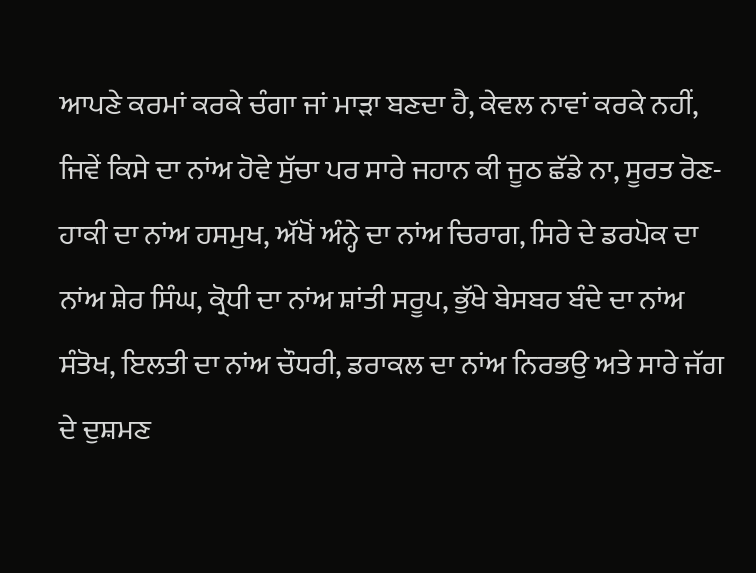ਆਪਣੇ ਕਰਮਾਂ ਕਰਕੇ ਚੰਗਾ ਜਾਂ ਮਾੜਾ ਬਣਦਾ ਹੈ, ਕੇਵਲ ਨਾਵਾਂ ਕਰਕੇ ਨਹੀਂ, ਜਿਵੇਂ ਕਿਸੇ ਦਾ ਨਾਂਅ ਹੋਵੇ ਸੁੱਚਾ ਪਰ ਸਾਰੇ ਜਹਾਨ ਕੀ ਜੂਠ ਛੱਡੇ ਨਾ, ਸੂਰਤ ਰੋਣ-ਹਾਕੀ ਦਾ ਨਾਂਅ ਹਸਮੁਖ, ਅੱਖੋਂ ਅੰਨ੍ਹੇ ਦਾ ਨਾਂਅ ਚਿਰਾਗ, ਸਿਰੇ ਦੇ ਡਰਪੋਕ ਦਾ ਨਾਂਅ ਸ਼ੇਰ ਸਿੰਘ, ਕ੍ਰੋਧੀ ਦਾ ਨਾਂਅ ਸ਼ਾਂਤੀ ਸਰੂਪ, ਭੁੱਖੇ ਬੇਸਬਰ ਬੰਦੇ ਦਾ ਨਾਂਅ ਸੰਤੋਖ, ਇਲਤੀ ਦਾ ਨਾਂਅ ਚੌਧਰੀ, ਡਰਾਕਲ ਦਾ ਨਾਂਅ ਨਿਰਭਉ ਅਤੇ ਸਾਰੇ ਜੱਗ ਦੇ ਦੁਸ਼ਮਣ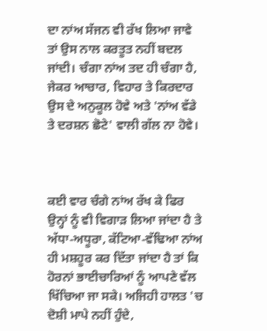ਦਾ ਨਾਂਅ ਸੱਜਨ ਵੀ ਰੱਖ ਲਿਆ ਜਾਵੇ ਤਾਂ ਉਸ ਨਾਲ ਕਰਤੂਤ ਨਹੀਂ ਬਦਲ ਜਾਂਦੀ। ਚੰਗਾ ਨਾਂਅ ਤਦ ਹੀ ਚੰਗਾ ਹੈ, ਜੇਕਰ ਆਚਾਰ, ਵਿਹਾਰ ਤੇ ਕਿਰਦਾਰ ਉਸ ਦੇ ਅਨੁਕੂਲ ਹੋਵੇ ਅਤੇ 'ਨਾਂਅ ਵੱਡੇ ਤੇ ਦਰਸ਼ਨ ਛੋਟੇ' ਵਾਲੀ ਗੱਲ ਨਾ ਹੋਵੇ।



ਕਈ ਵਾਰ ਚੰਗੇ ਨਾਂਅ ਰੱਖ ਕੇ ਫਿਰ ਉਨ੍ਹਾਂ ਨੂੰ ਵੀ ਵਿਗਾੜ ਲਿਆ ਜਾਂਦਾ ਹੈ ਤੇ ਅੱਧਾ-ਅਧੂਰਾ, ਕੱਟਿਆ-ਵੱਢਿਆ ਨਾਂਅ ਹੀ ਮਸ਼ਹੂਰ ਕਰ ਦਿੱਤਾ ਜਾਂਦਾ ਹੈ ਤਾਂ ਕਿ ਹੋਰਨਾਂ ਭਾਈਚਾਰਿਆਂ ਨੂੰ ਆਪਣੇ ਵੱਲ ਖਿੱਚਿਆ ਜਾ ਸਕੇ। ਅਜਿਹੀ ਹਾਲਤ 'ਚ ਦੋਸ਼ੀ ਮਾਪੇ ਨਹੀਂ ਹੁੰਦੇ,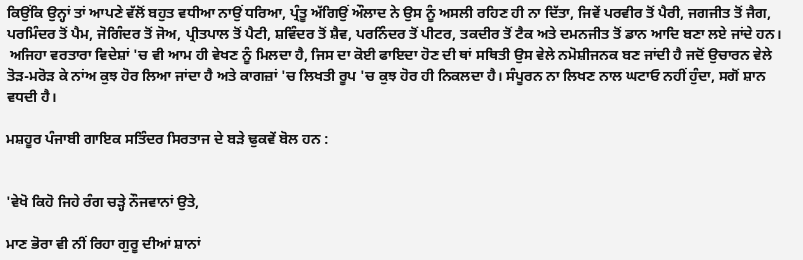ਕਿਉਂਕਿ ਉਨ੍ਹਾਂ ਤਾਂ ਆਪਣੇ ਵੱਲੋਂ ਬਹੁਤ ਵਧੀਆ ਨਾਉਂ ਧਰਿਆ, ਪ੍ਰੰਤੂ ਅੱਗਿਉਂ ਔਲਾਦ ਨੇ ਉਸ ਨੂੰ ਅਸਲੀ ਰਹਿਣ ਹੀ ਨਾ ਦਿੱਤਾ, ਜਿਵੇਂ ਪਰਵੀਰ ਤੋਂ ਪੈਰੀ, ਜਗਜੀਤ ਤੋਂ ਜੈਗ, ਪਰਮਿੰਦਰ ਤੋਂ ਪੈਮ, ਜੋਗਿੰਦਰ ਤੋਂ ਜੋਅ, ਪ੍ਰੀਤਪਾਲ ਤੋਂ ਪੈਟੀ, ਸ਼ਵਿੰਦਰ ਤੋਂ ਸ਼ੈਵ, ਪਰਨਿੰਦਰ ਤੋਂ ਪੀਟਰ, ਤਕਦੀਰ ਤੋਂ ਟੈਕ ਅਤੇ ਦਮਨਜੀਤ ਤੋਂ ਡਾਨ ਆਦਿ ਬਣਾ ਲਏ ਜਾਂਦੇ ਹਨ।
 ਅਜਿਹਾ ਵਰਤਾਰਾ ਵਿਦੇਸ਼ਾਂ 'ਚ ਵੀ ਆਮ ਹੀ ਵੇਖਣ ਨੂੰ ਮਿਲਦਾ ਹੈ, ਜਿਸ ਦਾ ਕੋਈ ਫਾਇਦਾ ਹੋਣ ਦੀ ਥਾਂ ਸਥਿਤੀ ਉਸ ਵੇਲੇ ਨਮੋਸ਼ੀਜਨਕ ਬਣ ਜਾਂਦੀ ਹੈ ਜਦੋਂ ਉਚਾਰਨ ਵੇਲੇ ਤੋੜ-ਮਰੋੜ ਕੇ ਨਾਂਅ ਕੁਝ ਹੋਰ ਲਿਆ ਜਾਂਦਾ ਹੈ ਅਤੇ ਕਾਗਜ਼ਾਂ 'ਚ ਲਿਖਤੀ ਰੂਪ 'ਚ ਕੁਝ ਹੋਰ ਹੀ ਨਿਕਲਦਾ ਹੈ। ਸੰਪੂਰਨ ਨਾ ਲਿਖਣ ਨਾਲ ਘਟਾਓ ਨਹੀਂ ਹੁੰਦਾ, ਸਗੋਂ ਸ਼ਾਨ ਵਧਦੀ ਹੈ।

ਮਸ਼ਹੂਰ ਪੰਜਾਬੀ ਗਾਇਕ ਸਤਿੰਦਰ ਸਿਰਤਾਜ ਦੇ ਬੜੇ ਢੁਕਵੇਂ ਬੋਲ ਹਨ :


'ਵੇਖੋ ਕਿਹੋ ਜਿਹੇ ਰੰਗ ਚੜ੍ਹੇ ਨੌਜਵਾਨਾਂ ਉਤੇ,

ਮਾਣ ਭੋਰਾ ਵੀ ਨੀਂ ਰਿਹਾ ਗੁਰੂ ਦੀਆਂ ਸ਼ਾਨਾਂ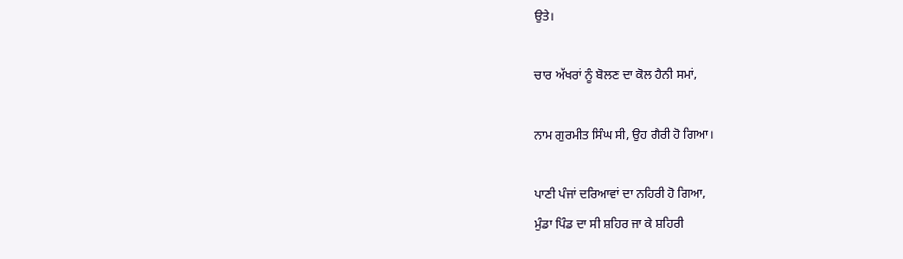ਉਤੇ।

ਚਾਰ ਅੱਖਰਾਂ ਨੂੰ ਬੋਲਣ ਦਾ ਕੋਲ ਹੈਨੀ ਸਮਾਂ,

ਨਾਮ ਗੁਰਮੀਤ ਸਿੰਘ ਸੀ, ਉਹ ਗੈਰੀ ਹੋ ਗਿਆ।

ਪਾਣੀ ਪੰਜਾਂ ਦਰਿਆਵਾਂ ਦਾ ਨਹਿਰੀ ਹੋ ਗਿਆ,
ਮੁੰਡਾ ਪਿੰਡ ਦਾ ਸੀ ਸ਼ਹਿਰ ਜਾ ਕੇ ਸ਼ਹਿਰੀ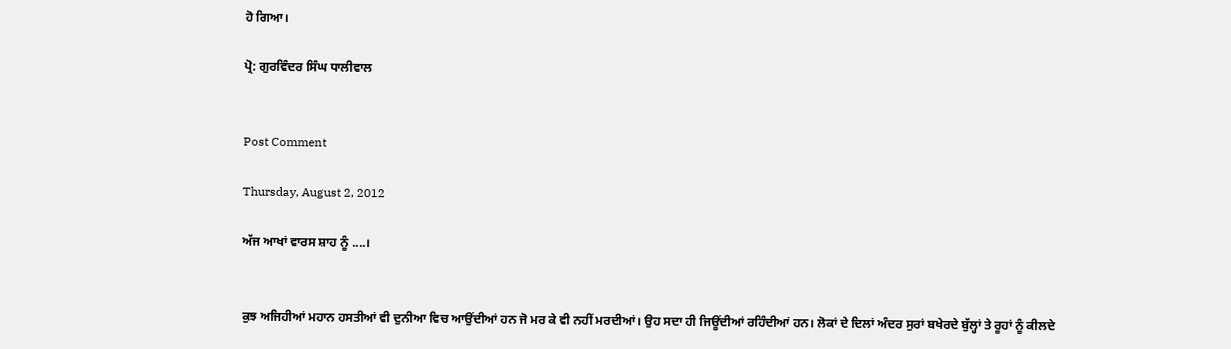ਹੋ ਗਿਆ।

ਪ੍ਰੋ: ਗੁਰਵਿੰਦਰ ਸਿੰਘ ਧਾਲੀਵਾਲ


Post Comment

Thursday, August 2, 2012

ਅੱਜ ਆਖਾਂ ਵਾਰਸ ਸ਼ਾਹ ਨੂੰ ....।


ਕੁਝ ਅਜਿਹੀਆਂ ਮਹਾਨ ਹਸਤੀਆਂ ਵੀ ਦੁਨੀਆ ਵਿਚ ਆਉਂਦੀਆਂ ਹਨ ਜੋ ਮਰ ਕੇ ਵੀ ਨਹੀਂ ਮਰਦੀਆਂ। ਉਹ ਸਦਾ ਹੀ ਜਿਊਂਦੀਆਂ ਰਹਿੰਦੀਆਂ ਹਨ। ਲੋਕਾਂ ਦੇ ਦਿਲਾਂ ਅੰਦਰ ਸੁਰਾਂ ਬਖੇਰਦੇ ਬੁੱਲ੍ਹਾਂ ਤੇ ਰੂਹਾਂ ਨੂੰ ਕੀਲਦੇ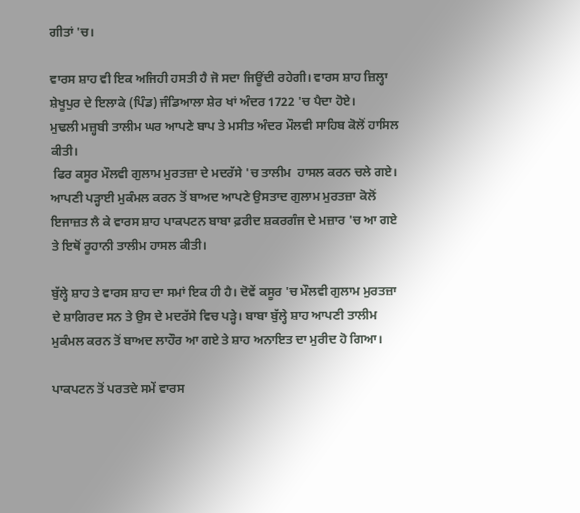ਗੀਤਾਂ 'ਚ।

ਵਾਰਸ ਸ਼ਾਹ ਵੀ ਇਕ ਅਜਿਹੀ ਹਸਤੀ ਹੈ ਜੋ ਸਦਾ ਜਿਊਂਦੀ ਰਹੇਗੀ। ਵਾਰਸ ਸ਼ਾਹ ਜ਼ਿਲ੍ਹਾ ਸ਼ੇਖੂਪੁਰ ਦੇ ਇਲਾਕੇ (ਪਿੰਡ) ਜੰਡਿਆਲਾ ਸ਼ੇਰ ਖਾਂ ਅੰਦਰ 1722 'ਚ ਪੈਦਾ ਹੋਏ।
ਮੁਢਲੀ ਮਜ਼੍ਹਬੀ ਤਾਲੀਮ ਘਰ ਆਪਣੇ ਬਾਪ ਤੇ ਮਸੀਤ ਅੰਦਰ ਮੌਲਵੀ ਸਾਹਿਬ ਕੋਲੋਂ ਹਾਸਿਲ ਕੀਤੀ।
 ਫਿਰ ਕਸੂਰ ਮੌਲਵੀ ਗੁਲਾਮ ਮੁਰਤਜ਼ਾ ਦੇ ਮਦਰੱਸੇ 'ਚ ਤਾਲੀਮ  ਹਾਸਲ ਕਰਨ ਚਲੇ ਗਏ। ਆਪਣੀ ਪੜ੍ਹਾਈ ਮੁਕੰਮਲ ਕਰਨ ਤੋਂ ਬਾਅਦ ਆਪਣੇ ਉਸਤਾਦ ਗੁਲਾਮ ਮੁਰਤਜ਼ਾ ਕੋਲੋਂ ਇਜਾਜ਼ਤ ਲੈ ਕੇ ਵਾਰਸ ਸ਼ਾਹ ਪਾਕਪਟਨ ਬਾਬਾ ਫ਼ਰੀਦ ਸ਼ਕਰਗੰਜ ਦੇ ਮਜ਼ਾਰ 'ਚ ਆ ਗਏ ਤੇ ਇਥੋਂ ਰੂਹਾਨੀ ਤਾਲੀਮ ਹਾਸਲ ਕੀਤੀ।

ਬੁੱਲ੍ਹੇ ਸ਼ਾਹ ਤੇ ਵਾਰਸ ਸ਼ਾਹ ਦਾ ਸਮਾਂ ਇਕ ਹੀ ਹੈ। ਦੋਵੇਂ ਕਸੂਰ 'ਚ ਮੌਲਵੀ ਗੁਲਾਮ ਮੁਰਤਜ਼ਾ ਦੇ ਸ਼ਾਗਿਰਦ ਸਨ ਤੇ ਉਸ ਦੇ ਮਦਰੱਸੇ ਵਿਚ ਪੜ੍ਹੇ। ਬਾਬਾ ਬੁੱਲ੍ਹੇ ਸ਼ਾਹ ਆਪਣੀ ਤਾਲੀਮ ਮੁਕੰਮਲ ਕਰਨ ਤੋਂ ਬਾਅਦ ਲਾਹੌਰ ਆ ਗਏ ਤੇ ਸ਼ਾਹ ਅਨਾਇਤ ਦਾ ਮੁਰੀਦ ਹੋ ਗਿਆ।

ਪਾਕਪਟਨ ਤੋਂ ਪਰਤਦੇ ਸਮੇਂ ਵਾਰਸ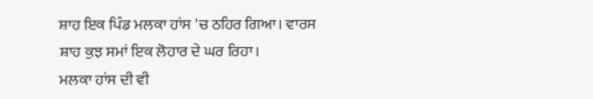ਸ਼ਾਹ ਇਕ ਪਿੰਡ ਮਲਕਾ ਹਾਂਸ 'ਚ ਠਹਿਰ ਗਿਆ। ਵਾਰਸ ਸ਼ਾਹ ਕੁਝ ਸਮਾਂ ਇਕ ਲੋਹਾਰ ਦੇ ਘਰ ਰਿਹਾ।
ਮਲਕਾ ਹਾਂਸ ਦੀ ਵੀ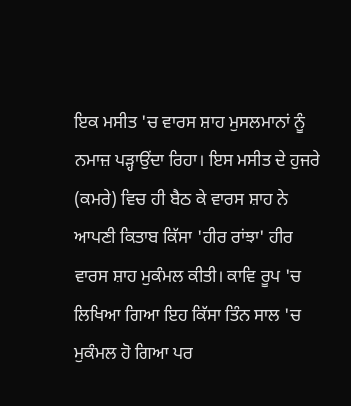ਇਕ ਮਸੀਤ 'ਚ ਵਾਰਸ ਸ਼ਾਹ ਮੁਸਲਮਾਨਾਂ ਨੂੰ ਨਮਾਜ਼ ਪੜ੍ਹਾਉਂਦਾ ਰਿਹਾ। ਇਸ ਮਸੀਤ ਦੇ ਹੁਜਰੇ (ਕਮਰੇ) ਵਿਚ ਹੀ ਬੈਠ ਕੇ ਵਾਰਸ ਸ਼ਾਹ ਨੇ ਆਪਣੀ ਕਿਤਾਬ ਕਿੱਸਾ 'ਹੀਰ ਰਾਂਝਾ' ਹੀਰ ਵਾਰਸ ਸ਼ਾਹ ਮੁਕੰਮਲ ਕੀਤੀ। ਕਾਵਿ ਰੂਪ 'ਚ ਲਿਖਿਆ ਗਿਆ ਇਹ ਕਿੱਸਾ ਤਿੰਨ ਸਾਲ 'ਚ ਮੁਕੰਮਲ ਹੋ ਗਿਆ ਪਰ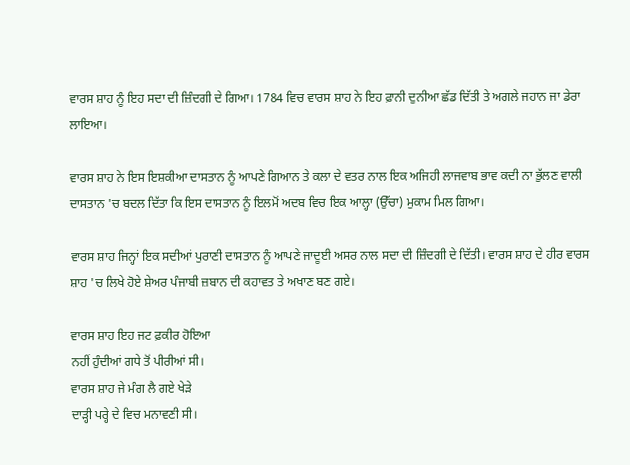ਵਾਰਸ ਸ਼ਾਹ ਨੂੰ ਇਹ ਸਦਾ ਦੀ ਜ਼ਿੰਦਗੀ ਦੇ ਗਿਆ। 1784 ਵਿਚ ਵਾਰਸ ਸ਼ਾਹ ਨੇ ਇਹ ਫ਼ਾਨੀ ਦੁਨੀਆ ਛੱਡ ਦਿੱਤੀ ਤੇ ਅਗਲੇ ਜਹਾਨ ਜਾ ਡੇਰਾ ਲਾਇਆ।

ਵਾਰਸ ਸ਼ਾਹ ਨੇ ਇਸ ਇਸ਼ਕੀਆ ਦਾਸਤਾਨ ਨੂੰ ਆਪਣੇ ਗਿਆਨ ਤੇ ਕਲਾ ਦੇ ਵਤਰ ਨਾਲ ਇਕ ਅਜਿਹੀ ਲਾਜਵਾਬ ਭਾਵ ਕਦੀ ਨਾ ਭੁੱਲਣ ਵਾਲੀ ਦਾਸਤਾਨ 'ਚ ਬਦਲ ਦਿੱਤਾ ਕਿ ਇਸ ਦਾਸਤਾਨ ਨੂੰ ਇਲਮੋਂ ਅਦਬ ਵਿਚ ਇਕ ਆਲ੍ਹਾ (ਉੱਚਾ) ਮੁਕਾਮ ਮਿਲ ਗਿਆ।

ਵਾਰਸ ਸ਼ਾਹ ਜਿਨ੍ਹਾਂ ਇਕ ਸਦੀਆਂ ਪੁਰਾਣੀ ਦਾਸਤਾਨ ਨੂੰ ਆਪਣੇ ਜਾਦੂਈ ਅਸਰ ਨਾਲ ਸਦਾ ਦੀ ਜ਼ਿੰਦਗੀ ਦੇ ਦਿੱਤੀ। ਵਾਰਸ ਸ਼ਾਹ ਦੇ ਹੀਰ ਵਾਰਸ ਸ਼ਾਹ 'ਚ ਲਿਖੇ ਹੋਏ ਸ਼ੇਅਰ ਪੰਜਾਬੀ ਜ਼ਬਾਨ ਦੀ ਕਹਾਵਤ ਤੇ ਅਖਾਣ ਬਣ ਗਏ।

ਵਾਰਸ ਸ਼ਾਹ ਇਹ ਜਟ ਫ਼ਕੀਰ ਹੋਇਆ
ਨਹੀਂ ਹੁੰਦੀਆਂ ਗਧੇ ਤੋਂ ਪੀਰੀਆਂ ਸੀ।
ਵਾਰਸ ਸ਼ਾਹ ਜੇ ਮੰਗ ਲੈ ਗਏ ਖੇੜੇ
ਦਾੜ੍ਹੀ ਪਰ੍ਹੇ ਦੇ ਵਿਚ ਮਨਾਵਣੀ ਸੀ।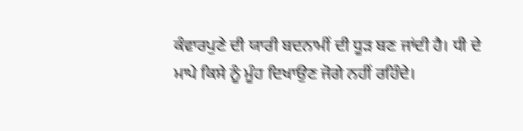ਕੰਵਾਰਪੁਣੇ ਦੀ ਯਾਰੀ ਬਦਨਾਮੀਂ ਦੀ ਧੂੜ ਬਣ ਜਾਂਦੀ ਹੈ। ਧੀ ਦੇ ਮਾਪੇ ਕਿਸੇ ਨੂੰ ਮੂੰਹ ਦਿਖਾਉਣ ਜੋਗੇ ਨਹੀਂ ਰਹਿੰਦੇ।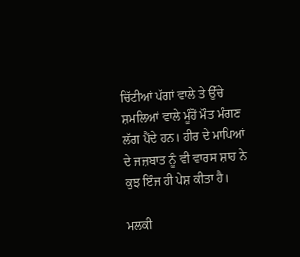ਚਿੱਟੀਆਂ ਪੱਗਾਂ ਵਾਲੇ ਤੇ ਉੱਚੇ ਸ਼ਮਲਿਆਂ ਵਾਲੇ ਮੂੰਹੋਂ ਮੌਤ ਮੰਗਣ ਲੱਗ ਪੈਂਦੇ ਹਨ। ਹੀਰ ਦੇ ਮਾਪਿਆਂ ਦੇ ਜਜ਼ਬਾਤ ਨੂੰ ਵੀ ਵਾਰਸ ਸ਼ਾਹ ਨੇ ਕੁਝ ਇੰਜ ਹੀ ਪੇਸ਼ ਕੀਤਾ ਹੈ।

ਮਲਕੀ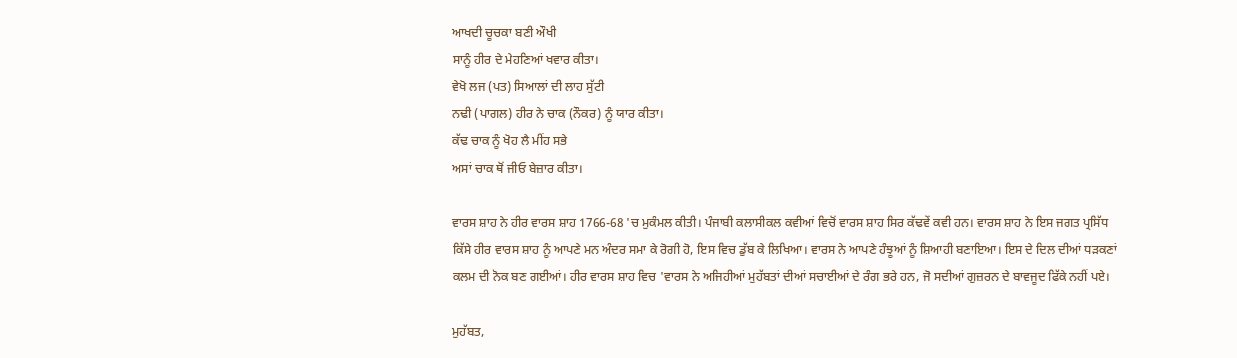ਆਖਦੀ ਚੂਚਕਾ ਬਣੀ ਔਖੀ
ਸਾਨੂੰ ਹੀਰ ਦੇ ਮੇਹਣਿਆਂ ਖਵਾਰ ਕੀਤਾ।
ਵੇਖੋ ਲਜ (ਪਤ) ਸਿਆਲਾਂ ਦੀ ਲਾਹ ਸੁੱਟੀ
ਨਢੀ (ਪਾਗਲ) ਹੀਰ ਨੇ ਚਾਕ (ਨੌਕਰ) ਨੂੰ ਯਾਰ ਕੀਤਾ।
ਕੱਢ ਚਾਕ ਨੂੰ ਖੋਹ ਲੈ ਮੀਂਹ ਸਭੇ
ਅਸਾਂ ਚਾਕ ਥੋਂ ਜੀਓ ਬੇਜ਼ਾਰ ਕੀਤਾ।

ਵਾਰਸ ਸ਼ਾਹ ਨੇ ਹੀਰ ਵਾਰਸ ਸ਼ਾਹ 1766-68 'ਚ ਮੁਕੰਮਲ ਕੀਤੀ। ਪੰਜਾਬੀ ਕਲਾਸੀਕਲ ਕਵੀਆਂ ਵਿਚੋਂ ਵਾਰਸ ਸ਼ਾਹ ਸਿਰ ਕੱਢਵੇਂ ਕਵੀ ਹਨ। ਵਾਰਸ ਸ਼ਾਹ ਨੇ ਇਸ ਜਗਤ ਪ੍ਰਸਿੱਧ ਕਿੱਸੇ ਹੀਰ ਵਾਰਸ ਸ਼ਾਹ ਨੂੰ ਆਪਣੇ ਮਨ ਅੰਦਰ ਸਮਾ ਕੇ ਰੋਗੀ ਹੋ, ਇਸ ਵਿਚ ਡੁੱਬ ਕੇ ਲਿਖਿਆ। ਵਾਰਸ ਨੇ ਆਪਣੇ ਹੰਝੂਆਂ ਨੂੰ ਸ਼ਿਆਹੀ ਬਣਾਇਆ। ਇਸ ਦੇ ਦਿਲ ਦੀਆਂ ਧੜਕਣਾਂ ਕਲਮ ਦੀ ਨੋਕ ਬਣ ਗਈਆਂ। ਹੀਰ ਵਾਰਸ ਸ਼ਾਹ ਵਿਚ 'ਵਾਰਸ ਨੇ ਅਜਿਹੀਆਂ ਮੁਹੱਬਤਾਂ ਦੀਆਂ ਸਚਾਈਆਂ ਦੇ ਰੰਗ ਭਰੇ ਹਨ, ਜੋ ਸਦੀਆਂ ਗੁਜ਼ਰਨ ਦੇ ਬਾਵਜੂਦ ਫਿੱਕੇ ਨਹੀਂ ਪਏ।

ਮੁਹੱਬਤ,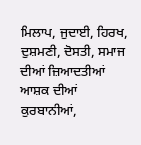ਮਿਲਾਪ, ਜੁਦਾਈ, ਹਿਰਖ, ਦੁਸ਼ਮਣੀ, ਦੋਸਤੀ, ਸਮਾਜ ਦੀਆਂ ਜ਼ਿਆਦਤੀਆਂ ਆਸ਼ਕ ਦੀਆਂ ਕੁਰਬਾਨੀਆਂ,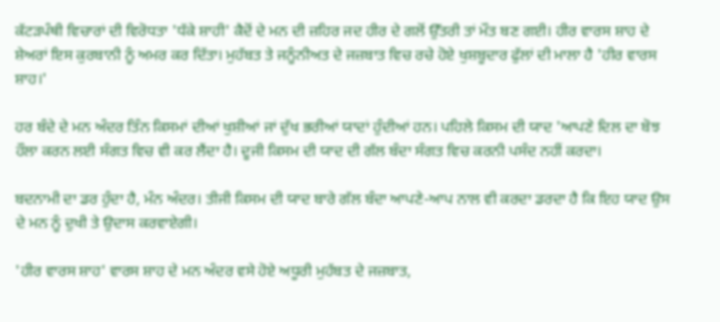ਕੱਟੜਪੰਥੀ ਵਿਚਾਰਾਂ ਦੀ ਵਿਰੋਧਤਾ 'ਧੱਕੇ ਸ਼ਾਹੀ' ਕੈਦੋਂ ਦੇ ਮਨ ਦੀ ਜ਼ਹਿਰ ਜਦ ਹੀਰ ਦੇ ਗਲੋਂ ਉੱਤਰੀ ਤਾਂ ਮੌਤ ਬਣ ਗਈ। ਹੀਰ ਵਾਰਸ ਸ਼ਾਹ ਦੇ ਸ਼ੇਅਰਾਂ ਇਸ ਕੁਰਬਾਨੀ ਨੂੰ ਅਮਰ ਕਰ ਦਿੱਤਾ। ਮੁਹੱਬਤ ਤੇ ਜਨੂੰਨੀਅਤ ਦੇ ਜਜ਼ਬਾਤ ਵਿਚ ਰਚੇ ਹੋਏ ਖੁਸ਼ਬੂਦਾਰ ਫੁੱਲਾਂ ਦੀ ਮਾਲਾ ਹੈ 'ਹੀਰ ਵਾਰਸ ਸ਼ਾਹ।'

ਹਰ ਬੰਦੇ ਦੇ ਮਨ ਅੰਦਰ ਤਿੰਨ ਕਿਸਮਾਂ ਦੀਆਂ ਖੁਸ਼ੀਆਂ ਜਾਂ ਦੁੱਖ ਭਰੀਆਂ ਯਾਦਾਂ ਹੁੰਦੀਆਂ ਹਨ। ਪਹਿਲੇ ਕਿਸਮ ਦੀ ਯਾਦ 'ਆਪਣੇ ਦਿਲ ਦਾ ਬੋਝ ਹੌਲਾ ਕਰਨ ਲਈ ਸੰਗਤ ਵਿਚ ਵੀ ਕਰ ਲੈਂਦਾ ਹੈ। ਦੂਜੀ ਕਿਸਮ ਦੀ ਯਾਦ ਦੀ ਗੱਲ ਬੰਦਾ ਸੰਗਤ ਵਿਚ ਕਰਨੀ ਪਸੰਦ ਨਹੀਂ ਕਰਦਾ।

ਬਦਨਾਮੀ ਦਾ ਡਰ ਹੁੰਦਾ ਹੈ, ਮੰਨ ਅੰਦਰ। ਤੀਜੀ ਕਿਸਮ ਦੀ ਯਾਦ ਬਾਰੇ ਗੱਲ ਬੰਦਾ ਆਪਣੇ-ਆਪ ਨਾਲ ਵੀ ਕਰਦਾ ਡਰਦਾ ਹੈ ਕਿ ਇਹ ਯਾਦ ਉਸ ਦੇ ਮਨ ਨੂੰ ਦੁਖੀ ਤੇ ਉਦਾਸ ਕਰਵਾਏਗੀ।

'ਹੀਰ ਵਾਰਸ ਸ਼ਾਹ' ਵਾਰਸ ਸ਼ਾਹ ਦੇ ਮਨ ਅੰਦਰ ਵਸੇ ਹੋਏ ਅਧੂਰੀ ਮੁਹੱਬਤ ਦੇ ਜਜ਼ਬਾਤ,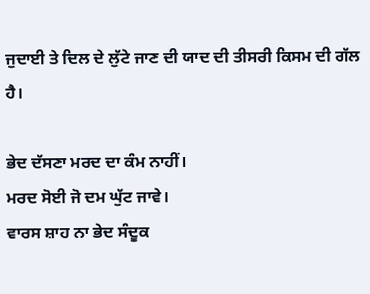ਜੁਦਾਈ ਤੇ ਦਿਲ ਦੇ ਲੁੱਟੇ ਜਾਣ ਦੀ ਯਾਦ ਦੀ ਤੀਸਰੀ ਕਿਸਮ ਦੀ ਗੱਲ ਹੈ।

ਭੇਦ ਦੱਸਣਾ ਮਰਦ ਦਾ ਕੰਮ ਨਾਹੀਂ।
ਮਰਦ ਸੋਈ ਜੋ ਦਮ ਘੁੱਟ ਜਾਵੇ।
ਵਾਰਸ ਸ਼ਾਹ ਨਾ ਭੇਦ ਸੰਦੂਕ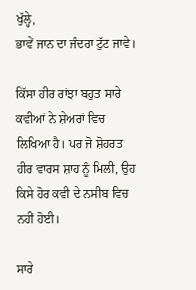ਖੁੱਲ੍ਹੇ,
ਭਾਵੇਂ ਜਾਨ ਦਾ ਜੰਦਰਾ ਟੁੱਟ ਜਾਵੇ।

ਕਿੱਸਾ ਹੀਰ ਰਾਂਝਾ ਬਹੁਤ ਸਾਰੇ ਕਵੀਆਂ ਨੇ ਸ਼ੇਅਰਾਂ ਵਿਚ ਲਿਖਿਆ ਹੈ। ਪਰ ਜੋ ਸ਼ੋਹਰਤ ਹੀਰ ਵਾਰਸ ਸ਼ਾਹ ਨੂੰ ਮਿਲੀ, ਉਹ ਕਿਸੇ ਹੋਰ ਕਵੀ ਦੇ ਨਸੀਬ ਵਿਚ ਨਹੀਂ ਹੋਈ।

ਸਾਰੇ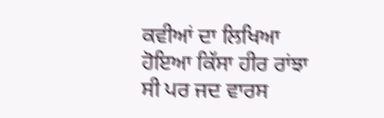ਕਵੀਆਂ ਦਾ ਲਿਖਿਆ ਹੋਇਆ ਕਿੱਸਾ ਹੀਰ ਰਾਂਝਾ ਸੀ ਪਰ ਜਦ ਵਾਰਸ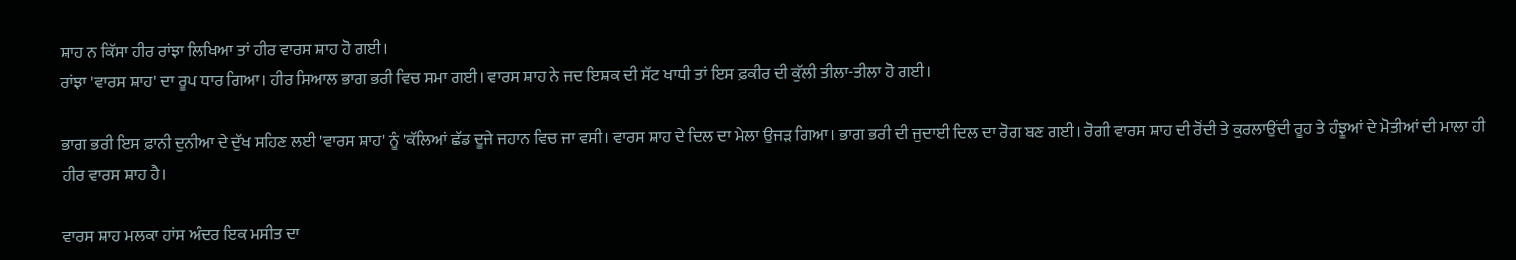ਸ਼ਾਹ ਨ ਕਿੱਸਾ ਹੀਰ ਰਾਂਝਾ ਲਿਖਿਆ ਤਾਂ ਹੀਰ ਵਾਰਸ ਸ਼ਾਹ ਹੋ ਗਈ।
ਰਾਂਝਾ 'ਵਾਰਸ ਸ਼ਾਹ' ਦਾ ਰੂਪ ਧਾਰ ਗਿਆ। ਹੀਰ ਸਿਆਲ ਭਾਗ ਭਰੀ ਵਿਚ ਸਮਾ ਗਈ। ਵਾਰਸ ਸ਼ਾਹ ਨੇ ਜਦ ਇਸ਼ਕ ਦੀ ਸੱਟ ਖਾਧੀ ਤਾਂ ਇਸ ਫ਼ਕੀਰ ਦੀ ਕੁੱਲੀ ਤੀਲਾ-ਤੀਲਾ ਹੋ ਗਈ।

ਭਾਗ ਭਰੀ ਇਸ ਫ਼ਾਨੀ ਦੁਨੀਆ ਦੇ ਦੁੱਖ ਸਹਿਣ ਲਈ 'ਵਾਰਸ ਸ਼ਾਹ' ਨੂੰ 'ਕੱਲਿਆਂ ਛੱਡ ਦੂਜੇ ਜਹਾਨ ਵਿਚ ਜਾ ਵਸੀ। ਵਾਰਸ ਸ਼ਾਹ ਦੇ ਦਿਲ ਦਾ ਮੇਲਾ ਉਜੜ ਗਿਆ। ਭਾਗ ਭਰੀ ਦੀ ਜੁਦਾਈ ਦਿਲ ਦਾ ਰੋਗ ਬਣ ਗਈ। ਰੋਗੀ ਵਾਰਸ ਸ਼ਾਹ ਦੀ ਰੋਂਦੀ ਤੇ ਕੁਰਲਾਉਂਦੀ ਰੂਹ ਤੇ ਹੰਝੂਆਂ ਦੇ ਮੋਤੀਆਂ ਦੀ ਮਾਲਾ ਹੀ ਹੀਰ ਵਾਰਸ ਸ਼ਾਹ ਹੈ।

ਵਾਰਸ ਸ਼ਾਹ ਮਲਕਾ ਹਾਂਸ ਅੰਦਰ ਇਕ ਮਸੀਤ ਦਾ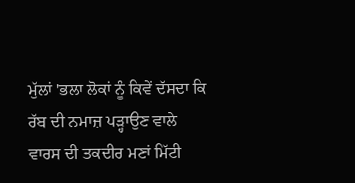ਮੁੱਲਾਂ 'ਭਲਾ ਲੋਕਾਂ ਨੂੰ ਕਿਵੇਂ ਦੱਸਦਾ ਕਿ ਰੱਬ ਦੀ ਨਮਾਜ਼ ਪੜ੍ਹਾਉਣ ਵਾਲੇ ਵਾਰਸ ਦੀ ਤਕਦੀਰ ਮਣਾਂ ਮਿੱਟੀ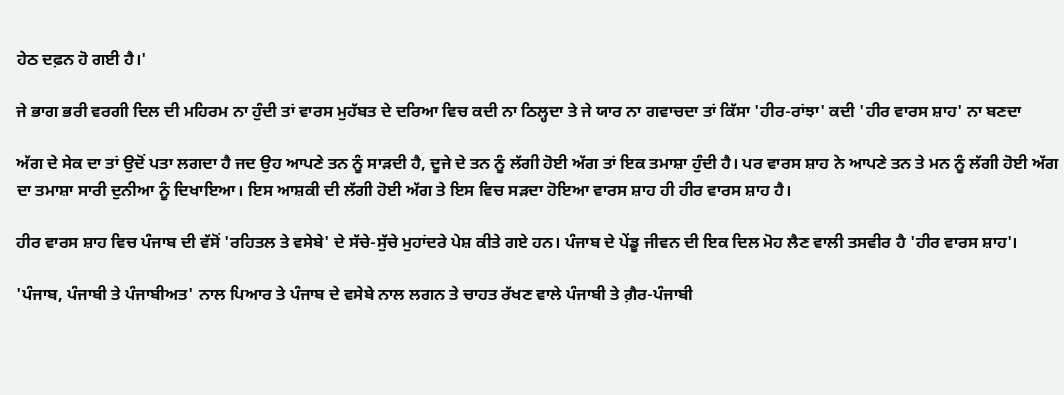ਹੇਠ ਦਫ਼ਨ ਹੋ ਗਈ ਹੈ।'

ਜੇ ਭਾਗ ਭਰੀ ਵਰਗੀ ਦਿਲ ਦੀ ਮਹਿਰਮ ਨਾ ਹੁੰਦੀ ਤਾਂ ਵਾਰਸ ਮੁਹੱਬਤ ਦੇ ਦਰਿਆ ਵਿਚ ਕਦੀ ਨਾ ਠਿਲ੍ਹਦਾ ਤੇ ਜੇ ਯਾਰ ਨਾ ਗਵਾਚਦਾ ਤਾਂ ਕਿੱਸਾ 'ਹੀਰ-ਰਾਂਝਾ' ਕਦੀ 'ਹੀਰ ਵਾਰਸ ਸ਼ਾਹ' ਨਾ ਬਣਦਾ

ਅੱਗ ਦੇ ਸੇਕ ਦਾ ਤਾਂ ਉਦੋਂ ਪਤਾ ਲਗਦਾ ਹੈ ਜਦ ਉਹ ਆਪਣੇ ਤਨ ਨੂੰ ਸਾੜਦੀ ਹੈ, ਦੂਜੇ ਦੇ ਤਨ ਨੂੰ ਲੱਗੀ ਹੋਈ ਅੱਗ ਤਾਂ ਇਕ ਤਮਾਸ਼ਾ ਹੁੰਦੀ ਹੈ। ਪਰ ਵਾਰਸ ਸ਼ਾਹ ਨੇ ਆਪਣੇ ਤਨ ਤੇ ਮਨ ਨੂੰ ਲੱਗੀ ਹੋਈ ਅੱਗ ਦਾ ਤਮਾਸ਼ਾ ਸਾਰੀ ਦੁਨੀਆ ਨੂੰ ਦਿਖਾਇਆ। ਇਸ ਆਸ਼ਕੀ ਦੀ ਲੱਗੀ ਹੋਈ ਅੱਗ ਤੇ ਇਸ ਵਿਚ ਸੜਦਾ ਹੋਇਆ ਵਾਰਸ ਸ਼ਾਹ ਹੀ ਹੀਰ ਵਾਰਸ ਸ਼ਾਹ ਹੈ।

ਹੀਰ ਵਾਰਸ ਸ਼ਾਹ ਵਿਚ ਪੰਜਾਬ ਦੀ ਵੱਸੋਂ 'ਰਹਿਤਲ ਤੇ ਵਸੇਬੇ' ਦੇ ਸੱਚੇ-ਸੁੱਚੇ ਮੁਹਾਂਦਰੇ ਪੇਸ਼ ਕੀਤੇ ਗਏ ਹਨ। ਪੰਜਾਬ ਦੇ ਪੇਂਡੂ ਜੀਵਨ ਦੀ ਇਕ ਦਿਲ ਮੋਹ ਲੈਣ ਵਾਲੀ ਤਸਵੀਰ ਹੈ 'ਹੀਰ ਵਾਰਸ ਸ਼ਾਹ'।

'ਪੰਜਾਬ, ਪੰਜਾਬੀ ਤੇ ਪੰਜਾਬੀਅਤ' ਨਾਲ ਪਿਆਰ ਤੇ ਪੰਜਾਬ ਦੇ ਵਸੇਬੇ ਨਾਲ ਲਗਨ ਤੇ ਚਾਹਤ ਰੱਖਣ ਵਾਲੇ ਪੰਜਾਬੀ ਤੇ ਗ਼ੈਰ-ਪੰਜਾਬੀ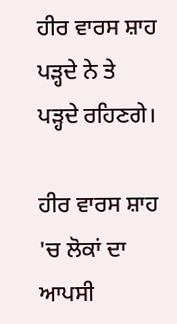ਹੀਰ ਵਾਰਸ ਸ਼ਾਹ ਪੜ੍ਹਦੇ ਨੇ ਤੇ ਪੜ੍ਹਦੇ ਰਹਿਣਗੇ।

ਹੀਰ ਵਾਰਸ ਸ਼ਾਹ 'ਚ ਲੋਕਾਂ ਦਾ ਆਪਸੀ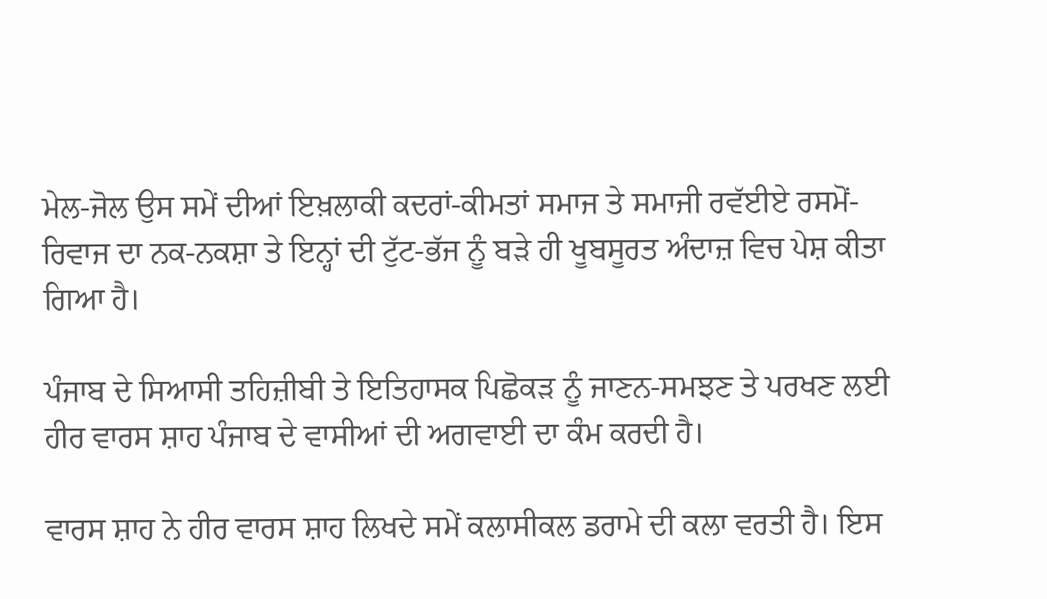ਮੇਲ-ਜੋਲ ਉਸ ਸਮੇਂ ਦੀਆਂ ਇਖ਼ਲਾਕੀ ਕਦਰਾਂ-ਕੀਮਤਾਂ ਸਮਾਜ ਤੇ ਸਮਾਜੀ ਰਵੱਈਏ ਰਸਮੋਂ-ਰਿਵਾਜ ਦਾ ਨਕ-ਨਕਸ਼ਾ ਤੇ ਇਨ੍ਹਾਂ ਦੀ ਟੁੱਟ-ਭੱਜ ਨੂੰ ਬੜੇ ਹੀ ਖੂਬਸੂਰਤ ਅੰਦਾਜ਼ ਵਿਚ ਪੇਸ਼ ਕੀਤਾ ਗਿਆ ਹੈ।

ਪੰਜਾਬ ਦੇ ਸਿਆਸੀ ਤਹਿਜ਼ੀਬੀ ਤੇ ਇਤਿਹਾਸਕ ਪਿਛੋਕੜ ਨੂੰ ਜਾਣਨ-ਸਮਝਣ ਤੇ ਪਰਖਣ ਲਈ ਹੀਰ ਵਾਰਸ ਸ਼ਾਹ ਪੰਜਾਬ ਦੇ ਵਾਸੀਆਂ ਦੀ ਅਗਵਾਈ ਦਾ ਕੰਮ ਕਰਦੀ ਹੈ।

ਵਾਰਸ ਸ਼ਾਹ ਨੇ ਹੀਰ ਵਾਰਸ ਸ਼ਾਹ ਲਿਖਦੇ ਸਮੇਂ ਕਲਾਸੀਕਲ ਡਰਾਮੇ ਦੀ ਕਲਾ ਵਰਤੀ ਹੈ। ਇਸ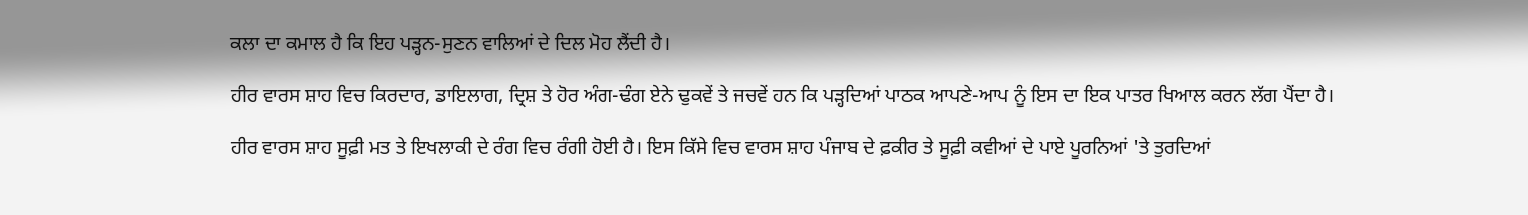ਕਲਾ ਦਾ ਕਮਾਲ ਹੈ ਕਿ ਇਹ ਪੜ੍ਹਨ-ਸੁਣਨ ਵਾਲਿਆਂ ਦੇ ਦਿਲ ਮੋਹ ਲੈਂਦੀ ਹੈ।

ਹੀਰ ਵਾਰਸ ਸ਼ਾਹ ਵਿਚ ਕਿਰਦਾਰ, ਡਾਇਲਾਗ, ਦ੍ਰਿਸ਼ ਤੇ ਹੋਰ ਅੰਗ-ਢੰਗ ਏਨੇ ਢੁਕਵੇਂ ਤੇ ਜਚਵੇਂ ਹਨ ਕਿ ਪੜ੍ਹਦਿਆਂ ਪਾਠਕ ਆਪਣੇ-ਆਪ ਨੂੰ ਇਸ ਦਾ ਇਕ ਪਾਤਰ ਖਿਆਲ ਕਰਨ ਲੱਗ ਪੈਂਦਾ ਹੈ।

ਹੀਰ ਵਾਰਸ ਸ਼ਾਹ ਸੂਫ਼ੀ ਮਤ ਤੇ ਇਖਲਾਕੀ ਦੇ ਰੰਗ ਵਿਚ ਰੰਗੀ ਹੋਈ ਹੈ। ਇਸ ਕਿੱਸੇ ਵਿਚ ਵਾਰਸ ਸ਼ਾਹ ਪੰਜਾਬ ਦੇ ਫ਼ਕੀਰ ਤੇ ਸੂਫ਼ੀ ਕਵੀਆਂ ਦੇ ਪਾਏ ਪੂਰਨਿਆਂ 'ਤੇ ਤੁਰਦਿਆਂ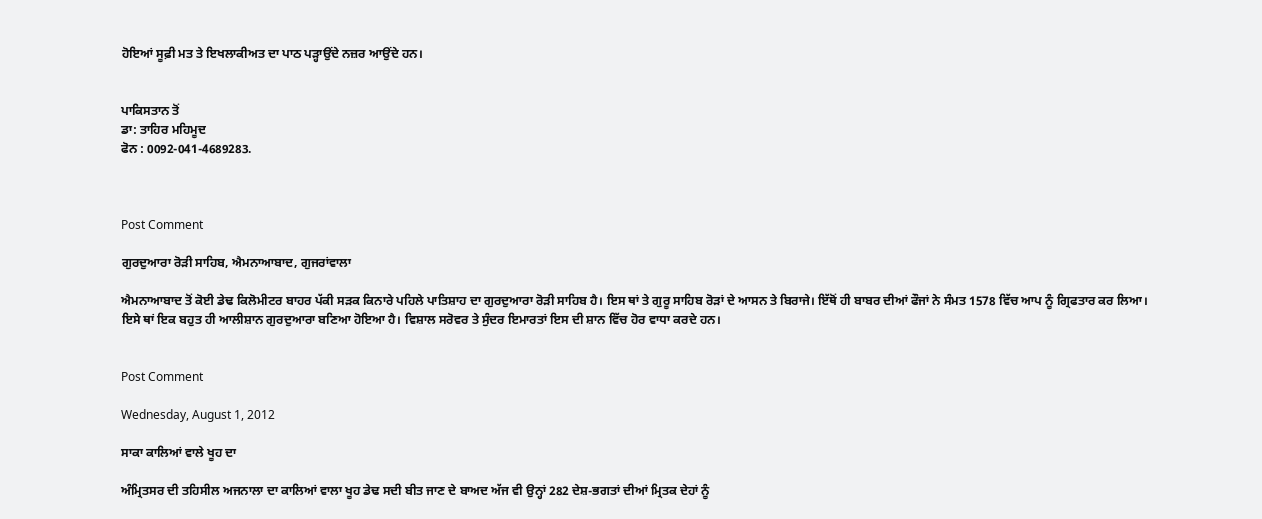ਹੋਇਆਂ ਸੂਫ਼ੀ ਮਤ ਤੇ ਇਖਲਾਕੀਅਤ ਦਾ ਪਾਠ ਪੜ੍ਹਾਉਂਦੇ ਨਜ਼ਰ ਆਉਂਦੇ ਹਨ।


ਪਾਕਿਸਤਾਨ ਤੋਂ
ਡਾ: ਤਾਹਿਰ ਮਹਿਮੂਦ
ਫੋਨ : 0092-041-4689283.



Post Comment

ਗੁਰਦੁਆਰਾ ਰੋੜੀ ਸਾਹਿਬ, ਐਮਨਾਆਬਾਦ, ਗੁਜਰਾਂਵਾਲਾ

ਐਮਨਾਆਬਾਦ ਤੋਂ ਕੋਈ ਡੇਢ ਕਿਲੋਮੀਟਰ ਬਾਹਰ ਪੱਕੀ ਸੜਕ ਕਿਨਾਰੇ ਪਹਿਲੇ ਪਾਤਿਸ਼ਾਹ ਦਾ ਗੁਰਦੁਆਰਾ ਰੋੜੀ ਸਾਹਿਬ ਹੈ। ਇਸ ਥਾਂ ਤੇ ਗੁਰੂ ਸਾਹਿਬ ਰੋੜਾਂ ਦੇ ਆਸਨ ਤੇ ਬਿਰਾਜੇ। ਇੱਥੋਂ ਹੀ ਬਾਬਰ ਦੀਆਂ ਫੌਜਾਂ ਨੇ ਸੰਮਤ 1578 ਵਿੱਚ ਆਪ ਨੂੰ ਗ੍ਰਿਫਤਾਰ ਕਰ ਲਿਆ। ਇਸੇ ਥਾਂ ਇਕ ਬਹੁਤ ਹੀ ਆਲੀਸ਼ਾਨ ਗੁਰਦੁਆਰਾ ਬਣਿਆ ਹੋਇਆ ਹੈ। ਵਿਸ਼ਾਲ ਸਰੋਵਰ ਤੇ ਸੁੰਦਰ ਇਮਾਰਤਾਂ ਇਸ ਦੀ ਸ਼ਾਨ ਵਿੱਚ ਹੋਰ ਵਾਧਾ ਕਰਦੇ ਹਨ।


Post Comment

Wednesday, August 1, 2012

ਸਾਕਾ ਕਾਲਿਆਂ ਵਾਲੇ ਖੂਹ ਦਾ

ਅੰਮ੍ਰਿਤਸਰ ਦੀ ਤਹਿਸੀਲ ਅਜਨਾਲਾ ਦਾ ਕਾਲਿਆਂ ਵਾਲਾ ਖੂਹ ਡੇਢ ਸਦੀ ਬੀਤ ਜਾਣ ਦੇ ਬਾਅਦ ਅੱਜ ਵੀ ਉਨ੍ਹਾਂ 282 ਦੇਸ਼-ਭਗਤਾਂ ਦੀਆਂ ਮ੍ਰਿਤਕ ਦੇਹਾਂ ਨੂੰ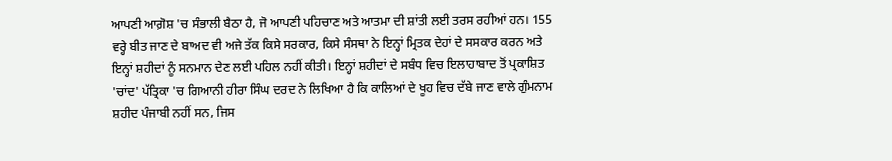ਆਪਣੀ ਆਗ਼ੋਸ਼ 'ਚ ਸੰਭਾਲੀ ਬੈਠਾ ਹੈ, ਜੋ ਆਪਣੀ ਪਹਿਚਾਣ ਅਤੇ ਆਤਮਾ ਦੀ ਸ਼ਾਂਤੀ ਲਈ ਤਰਸ ਰਹੀਆਂ ਹਨ। 155 ਵਰ੍ਹੇ ਬੀਤ ਜਾਣ ਦੇ ਬਾਅਦ ਵੀ ਅਜੇ ਤੱਕ ਕਿਸੇ ਸਰਕਾਰ, ਕਿਸੇ ਸੰਸਥਾ ਨੇ ਇਨ੍ਹਾਂ ਮ੍ਰਿਤਕ ਦੇਹਾਂ ਦੇ ਸਸਕਾਰ ਕਰਨ ਅਤੇ ਇਨ੍ਹਾਂ ਸ਼ਹੀਦਾਂ ਨੂੰ ਸਨਮਾਨ ਦੇਣ ਲਈ ਪਹਿਲ ਨਹੀਂ ਕੀਤੀ। ਇਨ੍ਹਾਂ ਸ਼ਹੀਦਾਂ ਦੇ ਸਬੰਧ ਵਿਚ ਇਲਾਹਾਬਾਦ ਤੋਂ ਪ੍ਰਕਾਸ਼ਿਤ 'ਚਾਂਦ' ਪੱਤ੍ਰਿਕਾ 'ਚ ਗਿਆਨੀ ਹੀਰਾ ਸਿੰਘ ਦਰਦ ਨੇ ਲਿਖਿਆ ਹੈ ਕਿ ਕਾਲਿਆਂ ਦੇ ਖੂਹ ਵਿਚ ਦੱਬੇ ਜਾਣ ਵਾਲੇ ਗੁੰਮਨਾਮ ਸ਼ਹੀਦ ਪੰਜਾਬੀ ਨਹੀਂ ਸਨ, ਜਿਸ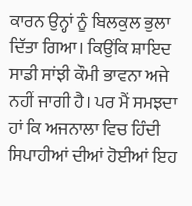ਕਾਰਨ ਉਨ੍ਹਾਂ ਨੂੰ ਬਿਲਕੁਲ ਭੁਲਾ ਦਿੱਤਾ ਗਿਆ। ਕਿਉਂਕਿ ਸ਼ਾਇਦ ਸਾਡੀ ਸਾਂਝੀ ਕੌਮੀ ਭਾਵਨਾ ਅਜੇ ਨਹੀਂ ਜਾਗੀ ਹੈ। ਪਰ ਮੈਂ ਸਮਝਦਾ ਹਾਂ ਕਿ ਅਜਨਾਲਾ ਵਿਚ ਹਿੰਦੀ ਸਿਪਾਹੀਆਂ ਦੀਆਂ ਹੋਈਆਂ ਇਹ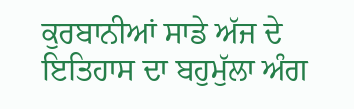ਕੁਰਬਾਨੀਆਂ ਸਾਡੇ ਅੱਜ ਦੇ ਇਤਿਹਾਸ ਦਾ ਬਹੁਮੁੱਲਾ ਅੰਗ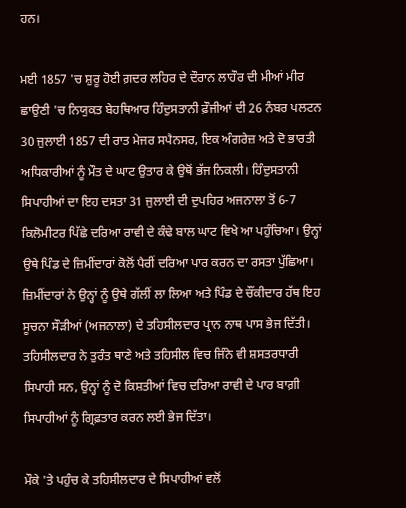ਹਨ।

ਮਈ 1857 'ਚ ਸ਼ੁਰੂ ਹੋਈ ਗ਼ਦਰ ਲਹਿਰ ਦੇ ਦੌਰਾਨ ਲਾਹੌਰ ਦੀ ਮੀਆਂ ਮੀਰ ਛਾਉਣੀ 'ਚ ਨਿਯੁਕਤ ਬੇਹਥਿਆਰ ਹਿੰਦੁਸਤਾਨੀ ਫ਼ੌਜੀਆਂ ਦੀ 26 ਨੰਬਰ ਪਲਟਨ 30 ਜੁਲਾਈ 1857 ਦੀ ਰਾਤ ਮੇਜਰ ਸਪੈਨਸਰ, ਇਕ ਅੰਗਰੇਜ਼ ਅਤੇ ਦੋ ਭਾਰਤੀ ਅਧਿਕਾਰੀਆਂ ਨੂੰ ਮੌਤ ਦੇ ਘਾਟ ਉਤਾਰ ਕੇ ਉਥੋਂ ਭੱਜ ਨਿਕਲੀ। ਹਿੰਦੁਸਤਾਨੀ ਸਿਪਾਹੀਆਂ ਦਾ ਇਹ ਦਸਤਾ 31 ਜੁਲਾਈ ਦੀ ਦੁਪਹਿਰ ਅਜਨਾਲਾ ਤੋਂ 6-7 ਕਿਲੋਮੀਟਰ ਪਿੱਛੇ ਦਰਿਆ ਰਾਵੀ ਦੇ ਕੰਢੇ ਬਾਲ ਘਾਟ ਵਿਖੇ ਆ ਪਹੁੰਚਿਆ। ਉਨ੍ਹਾਂ ਉਥੇ ਪਿੰਡ ਦੇ ਜ਼ਿਮੀਂਦਾਰਾਂ ਕੋਲੋਂ ਪੈਰੀਂ ਦਰਿਆ ਪਾਰ ਕਰਨ ਦਾ ਰਸਤਾ ਪੁੱਛਿਆ। ਜ਼ਿਮੀਂਦਾਰਾਂ ਨੇ ਉਨ੍ਹਾਂ ਨੂੰ ਉਥੇ ਗੱਲੀਂ ਲਾ ਲਿਆ ਅਤੇ ਪਿੰਡ ਦੇ ਚੌਂਕੀਦਾਰ ਹੱਥ ਇਹ ਸੂਚਨਾ ਸੌੜੀਆਂ (ਅਜਨਾਲਾ) ਦੇ ਤਹਿਸੀਲਦਾਰ ਪ੍ਰਾਨ ਨਾਥ ਪਾਸ ਭੇਜ ਦਿੱਤੀ। ਤਹਿਸੀਲਦਾਰ ਨੇ ਤੁਰੰਤ ਥਾਣੇ ਅਤੇ ਤਹਿਸੀਲ ਵਿਚ ਜਿੰਨੇ ਵੀ ਸ਼ਸਤਰਧਾਰੀ ਸਿਪਾਹੀ ਸਨ, ਉਨ੍ਹਾਂ ਨੂੰ ਦੋ ਕਿਸ਼ਤੀਆਂ ਵਿਚ ਦਰਿਆ ਰਾਵੀ ਦੇ ਪਾਰ ਬਾਗ਼ੀ ਸਿਪਾਹੀਆਂ ਨੂੰ ਗ੍ਰਿਫ਼ਤਾਰ ਕਰਨ ਲਈ ਭੇਜ ਦਿੱਤਾ।

ਮੌਕੇ 'ਤੇ ਪਹੁੰਚ ਕੇ ਤਹਿਸੀਲਦਾਰ ਦੇ ਸਿਪਾਹੀਆਂ ਵਲੋਂ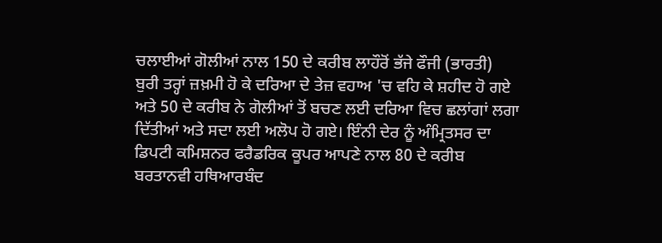ਚਲਾਈਆਂ ਗੋਲੀਆਂ ਨਾਲ 150 ਦੇ ਕਰੀਬ ਲਾਹੌਰੋਂ ਭੱਜੇ ਫੌਜੀ (ਭਾਰਤੀ) ਬੁਰੀ ਤਰ੍ਹਾਂ ਜ਼ਖ਼ਮੀ ਹੋ ਕੇ ਦਰਿਆ ਦੇ ਤੇਜ਼ ਵਹਾਅ 'ਚ ਵਹਿ ਕੇ ਸ਼ਹੀਦ ਹੋ ਗਏ ਅਤੇ 50 ਦੇ ਕਰੀਬ ਨੇ ਗੋਲੀਆਂ ਤੋਂ ਬਚਣ ਲਈ ਦਰਿਆ ਵਿਚ ਛਲਾਂਗਾਂ ਲਗਾ ਦਿੱਤੀਆਂ ਅਤੇ ਸਦਾ ਲਈ ਅਲੋਪ ਹੋ ਗਏ। ਇੰਨੀ ਦੇਰ ਨੂੰ ਅੰਮ੍ਰਿਤਸਰ ਦਾ ਡਿਪਟੀ ਕਮਿਸ਼ਨਰ ਫਰੈਡਰਿਕ ਕੂਪਰ ਆਪਣੇ ਨਾਲ 80 ਦੇ ਕਰੀਬ ਬਰਤਾਨਵੀ ਹਥਿਆਰਬੰਦ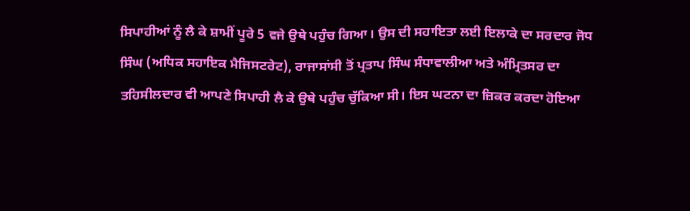ਸਿਪਾਹੀਆਂ ਨੂੰ ਲੈ ਕੇ ਸ਼ਾਮੀਂ ਪੂਰੇ 5 ਵਜੇ ਉਥੇ ਪਹੁੰਚ ਗਿਆ। ਉਸ ਦੀ ਸਹਾਇਤਾ ਲਈ ਇਲਾਕੇ ਦਾ ਸਰਦਾਰ ਜੋਧ ਸਿੰਘ (ਅਧਿਕ ਸਹਾਇਕ ਮੈਜਿਸਟਰੇਟ), ਰਾਜਾਸਾਂਸੀ ਤੋਂ ਪ੍ਰਤਾਪ ਸਿੰਘ ਸੰਧਾਵਾਲੀਆ ਅਤੇ ਅੰਮ੍ਰਿਤਸਰ ਦਾ ਤਹਿਸੀਲਦਾਰ ਵੀ ਆਪਣੇ ਸਿਪਾਹੀ ਲੈ ਕੇ ਉਥੇ ਪਹੁੰਚ ਚੁੱਕਿਆ ਸੀ। ਇਸ ਘਟਨਾ ਦਾ ਜ਼ਿਕਰ ਕਰਦਾ ਹੋਇਆ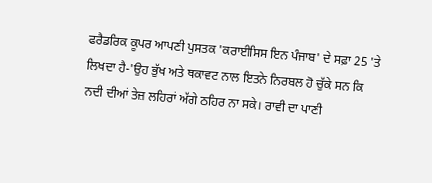ਫਰੈਡਰਿਕ ਕੂਪਰ ਆਪਣੀ ਪੁਸਤਕ 'ਕਰਾਈਸਿਸ ਇਨ ਪੰਜਾਬ' ਦੇ ਸਫ਼ਾ 25 'ਤੇ ਲਿਖਦਾ ਹੈ-'ਉਹ ਭੁੱਖ ਅਤੇ ਥਕਾਵਟ ਨਾਲ ਇਤਨੇ ਨਿਰਬਲ ਹੋ ਚੁੱਕੇ ਸਨ ਕਿ ਨਦੀ ਦੀਆਂ ਤੇਜ਼ ਲਹਿਰਾਂ ਅੱਗੇ ਠਹਿਰ ਨਾ ਸਕੇ। ਰਾਵੀ ਦਾ ਪਾਣੀ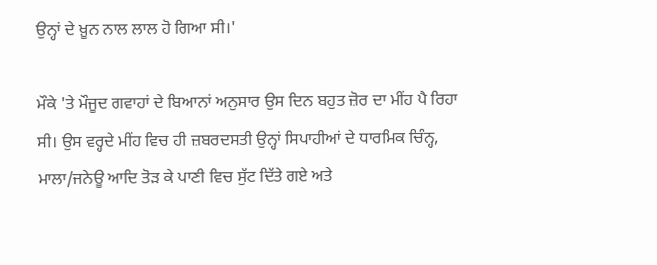ਉਨ੍ਹਾਂ ਦੇ ਖ਼ੂਨ ਨਾਲ ਲਾਲ ਹੋ ਗਿਆ ਸੀ।'

ਮੌਕੇ 'ਤੇ ਮੌਜੂਦ ਗਵਾਹਾਂ ਦੇ ਬਿਆਨਾਂ ਅਨੁਸਾਰ ਉਸ ਦਿਨ ਬਹੁਤ ਜ਼ੋਰ ਦਾ ਮੀਂਹ ਪੈ ਰਿਹਾ ਸੀ। ਉਸ ਵਰ੍ਹਦੇ ਮੀਂਹ ਵਿਚ ਹੀ ਜ਼ਬਰਦਸਤੀ ਉਨ੍ਹਾਂ ਸਿਪਾਹੀਆਂ ਦੇ ਧਾਰਮਿਕ ਚਿੰਨ੍ਹ, ਮਾਲਾ/ਜਨੇਊ ਆਦਿ ਤੋੜ ਕੇ ਪਾਣੀ ਵਿਚ ਸੁੱਟ ਦਿੱਤੇ ਗਏ ਅਤੇ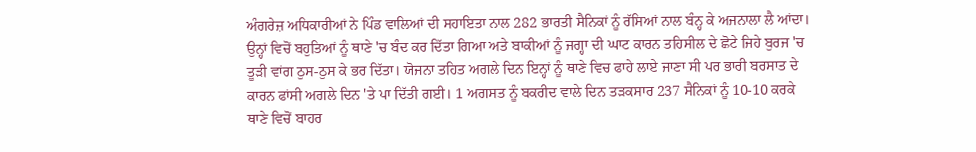ਅੰਗਰੇਜ਼ ਅਧਿਕਾਰੀਆਂ ਨੇ ਪਿੰਡ ਵਾਲਿਆਂ ਦੀ ਸਹਾਇਤਾ ਨਾਲ 282 ਭਾਰਤੀ ਸੈਨਿਕਾਂ ਨੂੰ ਰੱਸਿਆਂ ਨਾਲ ਬੰਨ੍ਹ ਕੇ ਅਜਨਾਲਾ ਲੈ ਆਂਦਾ। ਉਨ੍ਹਾਂ ਵਿਚੋਂ ਬਹੁਤਿਆਂ ਨੂੰ ਥਾਣੇ 'ਚ ਬੰਦ ਕਰ ਦਿੱਤਾ ਗਿਆ ਅਤੇ ਬਾਕੀਆਂ ਨੂੰ ਜਗ੍ਹਾ ਦੀ ਘਾਟ ਕਾਰਨ ਤਹਿਸੀਲ ਦੇ ਛੋਟੇ ਜਿਹੇ ਬੁਰਜ 'ਚ ਤੂੜੀ ਵਾਂਗ ਠੁਸ-ਠੁਸ ਕੇ ਭਰ ਦਿੱਤਾ। ਯੋਜਨਾ ਤਹਿਤ ਅਗਲੇ ਦਿਨ ਇਨ੍ਹਾਂ ਨੂੰ ਥਾਣੇ ਵਿਚ ਫਾਹੇ ਲਾਏ ਜਾਣਾ ਸੀ ਪਰ ਭਾਰੀ ਬਰਸਾਤ ਦੇ ਕਾਰਨ ਫਾਂਸੀ ਅਗਲੇ ਦਿਨ 'ਤੇ ਪਾ ਦਿੱਤੀ ਗਈ। 1 ਅਗਸਤ ਨੂੰ ਬਕਰੀਦ ਵਾਲੇ ਦਿਨ ਤੜਕਸਾਰ 237 ਸੈਨਿਕਾਂ ਨੂੰ 10-10 ਕਰਕੇ ਥਾਣੇ ਵਿਚੋਂ ਬਾਹਰ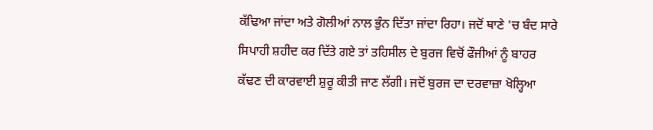ਕੱਢਿਆ ਜਾਂਦਾ ਅਤੇ ਗੋਲੀਆਂ ਨਾਲ ਭੁੰਨ ਦਿੱਤਾ ਜਾਂਦਾ ਰਿਹਾ। ਜਦੋਂ ਥਾਣੇ 'ਚ ਬੰਦ ਸਾਰੇ ਸਿਪਾਹੀ ਸ਼ਹੀਦ ਕਰ ਦਿੱਤੇ ਗਏ ਤਾਂ ਤਹਿਸੀਲ ਦੇ ਬੁਰਜ ਵਿਚੋਂ ਫੌਜੀਆਂ ਨੂੰ ਬਾਹਰ ਕੱਢਣ ਦੀ ਕਾਰਵਾਈ ਸ਼ੁਰੂ ਕੀਤੀ ਜਾਣ ਲੱਗੀ। ਜਦੋਂ ਬੁਰਜ ਦਾ ਦਰਵਾਜ਼ਾ ਖੋਲ੍ਹਿਆ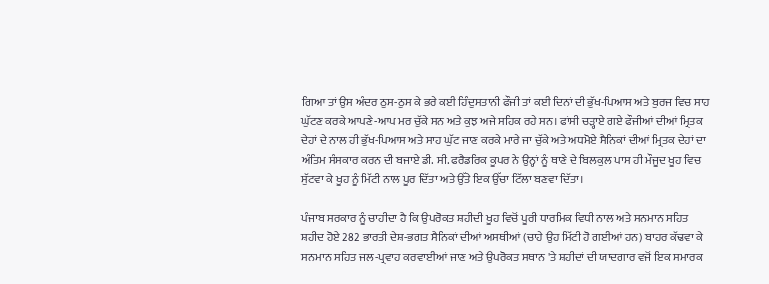ਗਿਆ ਤਾਂ ਉਸ ਅੰਦਰ ਠੁਸ-ਠੁਸ ਕੇ ਭਰੇ ਕਈ ਹਿੰਦੁਸਤਾਨੀ ਫੌਜੀ ਤਾਂ ਕਈ ਦਿਨਾਂ ਦੀ ਭੁੱਖ-ਪਿਆਸ ਅਤੇ ਬੁਰਜ ਵਿਚ ਸਾਹ ਘੁੱਟਣ ਕਰਕੇ ਆਪਣੇ-ਆਪ ਮਰ ਚੁੱਕੇ ਸਨ ਅਤੇ ਕੁਝ ਅਜੇ ਸਹਿਕ ਰਹੇ ਸਨ। ਫਾਂਸੀ ਚੜ੍ਹਾਏ ਗਏ ਫੌਜੀਆਂ ਦੀਆਂ ਮ੍ਰਿਤਕ ਦੇਹਾਂ ਦੇ ਨਾਲ ਹੀ ਭੁੱਖ-ਪਿਆਸ ਅਤੇ ਸਾਹ ਘੁੱਟ ਜਾਣ ਕਰਕੇ ਮਾਰੇ ਜਾ ਚੁੱਕੇ ਅਤੇ ਅਧਮੋਏ ਸੈਨਿਕਾਂ ਦੀਆਂ ਮ੍ਰਿਤਕ ਦੇਹਾਂ ਦਾ ਅੰਤਿਮ ਸੰਸਕਾਰ ਕਰਨ ਦੀ ਬਜਾਏ ਡੀ. ਸੀ. ਫਰੈਡਰਿਕ ਕੂਪਰ ਨੇ ਉਨ੍ਹਾਂ ਨੂੰ ਥਾਣੇ ਦੇ ਬਿਲਕੁਲ ਪਾਸ ਹੀ ਮੌਜੂਦ ਖੂਹ ਵਿਚ ਸੁੱਟਵਾ ਕੇ ਖੂਹ ਨੂੰ ਮਿੱਟੀ ਨਾਲ ਪੂਰ ਦਿੱਤਾ ਅਤੇ ਉੱਤੇ ਇਕ ਉੱਚਾ ਟਿੱਲਾ ਬਣਵਾ ਦਿੱਤਾ।

ਪੰਜਾਬ ਸਰਕਾਰ ਨੂੰ ਚਾਹੀਦਾ ਹੈ ਕਿ ਉਪਰੋਕਤ ਸ਼ਹੀਦੀ ਖੂਹ ਵਿਚੋਂ ਪੂਰੀ ਧਾਰਮਿਕ ਵਿਧੀ ਨਾਲ ਅਤੇ ਸਨਮਾਨ ਸਹਿਤ ਸ਼ਹੀਦ ਹੋਏ 282 ਭਾਰਤੀ ਦੇਸ਼-ਭਗਤ ਸੈਨਿਕਾਂ ਦੀਆਂ ਅਸਥੀਆਂ (ਚਾਹੇ ਉਹ ਮਿੱਟੀ ਹੋ ਗਈਆਂ ਹਨ) ਬਾਹਰ ਕੱਢਵਾ ਕੇ ਸਨਮਾਨ ਸਹਿਤ ਜਲ-ਪ੍ਰਵਾਹ ਕਰਵਾਈਆਂ ਜਾਣ ਅਤੇ ਉਪਰੋਕਤ ਸਥਾਨ 'ਤੇ ਸ਼ਹੀਦਾਂ ਦੀ ਯਾਦਗਾਰ ਵਜੋਂ ਇਕ ਸਮਾਰਕ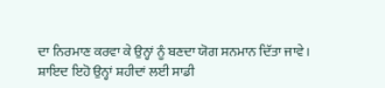ਦਾ ਨਿਰਮਾਣ ਕਰਵਾ ਕੇ ਉਨ੍ਹਾਂ ਨੂੰ ਬਣਦਾ ਯੋਗ ਸਨਮਾਨ ਦਿੱਤਾ ਜਾਵੇ। ਸ਼ਾਇਦ ਇਹੋ ਉਨ੍ਹਾਂ ਸ਼ਹੀਦਾਂ ਲਈ ਸਾਡੀ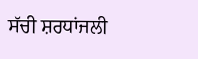ਸੱਚੀ ਸ਼ਰਧਾਂਜਲੀ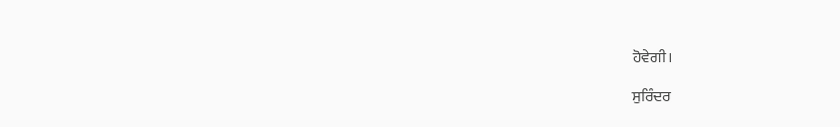ਹੋਵੇਗੀ।

ਸੁਰਿੰਦਰ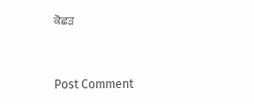ਕੋਛੜ


Post Comment